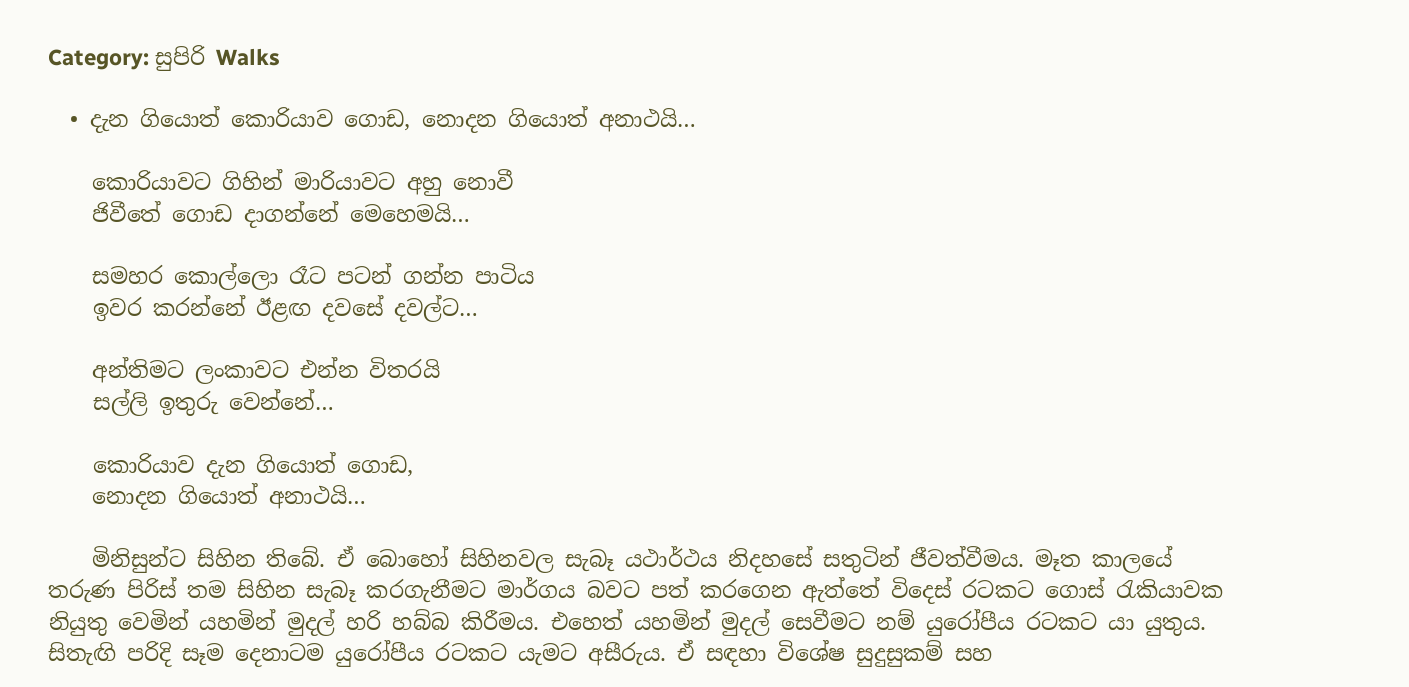Category: සුපිරි Walks

  • දැන ගියොත් කොරියාව ගොඩ, නොදන ගියොත් අනාථයි…

    කොරියාවට ගිහින් මාරියාවට අහු නොවී
    ජිවීතේ ගොඩ දාගන්නේ මෙහෙමයි…

    සමහර කොල්ලො රෑට පටන් ගන්න පාටිය
    ඉවර කරන්නේ ඊළඟ දවසේ දවල්ට…

    අන්තිමට ලංකාවට එන්න විතරයි
    සල්ලි ඉතුරු වෙන්නේ…

    කොරියාව දැන ගියොත් ගොඩ,
    නොදන ගියොත් අනාථයි…

    මිනිසුන්ට සිහින තිබේ. ඒ බොහෝ සිහිනවල සැබෑ යථාර්ථය නිදහසේ සතුටින් ජීවත්වීමය. මෑත කාලයේ තරුණ පිරිස්‌ තම සිහින සැබෑ කරගැනීමට මාර්ගය බවට පත් කරගෙන ඇත්තේ විදෙස්‌ රටකට ගොස්‌ රැකියාවක නියුතු වෙමින් යහමින් මුදල් හරි හබ්බ කිරීමය. එහෙත් යහමින් මුදල් සෙවීමට නම් යුරෝපීය රටකට යා යුතුය. සිතැඟි පරිදි සෑම දෙනාටම යුරෝපීය රටකට යැමට අසීරුය. ඒ සඳහා විශේෂ සුදුසුකම් සහ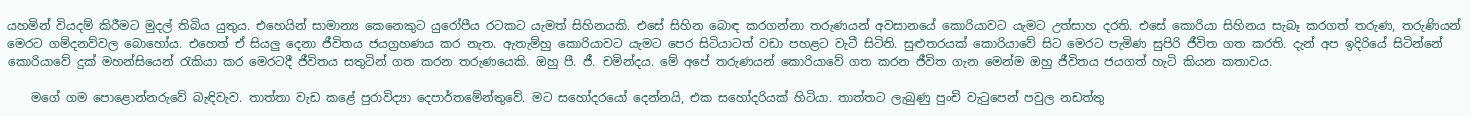යහමින් වියදම් කිරීමට මුදල් තිබිය යුතුය. එහෙයින් සාමාන්‍ය කෙනෙකුට යුරෝපීය රටකට යැමත් සිහිනයකි. එසේ සිහින බොඳ කරගන්නා තරුණයන් අවසානයේ කොරියාවට යැමට උත්සාහ දරති. එසේ කොරියා සිහිනය සැබෑ කරගත් තරුණ, තරුණියන් මෙරට ගම්දනව්වල බොහෝය. එහෙත් ඒ සියලු දෙනා ජීවිතය ජයග්‍රහණය කර නැත. ඇතැම්හු කොරියාවට යැමට පෙර සිටියාටත් වඩා පහළට වැටී සිටිති. සුළුතරයක්‌ කොරියාවේ සිට මෙරට පැමිණ සුපිරි ජීවිත ගත කරති. දැන් අප ඉදිරියේ සිටින්නේ කොරියාවේ දුක්‌ මහන්සියෙන් රැකියා කර මෙරටදී ජීවිතය සතුටින් ගත කරන තරුණයෙකි. ඔහු පී. ජී. චමින්දය. මේ අපේ තරුණයන් කොරියාවේ ගත කරන ජීවිත ගැන මෙන්ම ඔහු ජීවිතය ජයගත් හැටි කියන කතාවය.

    මගේ ගම පොළොන්නරුවේ බැඳිවැව. තාත්තා වැඩ කළේ පුරාවිද්‍යා දෙපාර්තමේන්තුවේ. මට සහෝදරයෝ දෙන්නයි, එක සහෝදරියක්‌ හිටියා. තාත්තට ලැබුණු පුංචි වැටුපෙන් පවුල නඩත්තු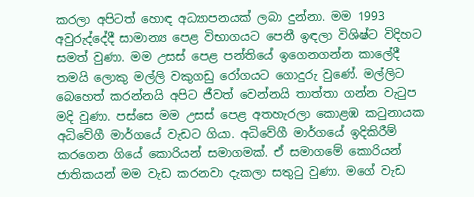කරලා අපිටත් හොඳ අධ්‍යාපනයක්‌ ලබා දුන්නා. මම 1993 අවුරුද්දේදී සාමාන්‍ය පෙළ විභාගයට පෙනී ඉඳලා විශිෂ්ට විදිහට සමත් වුණා. මම උසස්‌ පෙළ පන්තියේ ඉගෙනගන්න කාලේදී තමයි ලොකු මල්ලි වකුගඩු රෝගයට ගොදුරු වුණේ. මල්ලිට බෙහෙත් කරන්නයි අපිට ජීවත් වෙන්නයි තාත්තා ගන්න වැටුප මදි වුණා. පස්‌සෙ මම උසස්‌ පෙළ අතහැරලා කොළඹ කටුනායක අධිවේගී මාර්ගයේ වැඩට ගියා. අධිවේගී මාර්ගයේ ඉදිකිරීම් කරගෙන ගියේ කොරියන් සමාගමක්‌. ඒ සමාගමේ කොරියන් ජාතිකයන් මම වැඩ කරනවා දැකලා සතුටු වුණා. මගේ වැඩ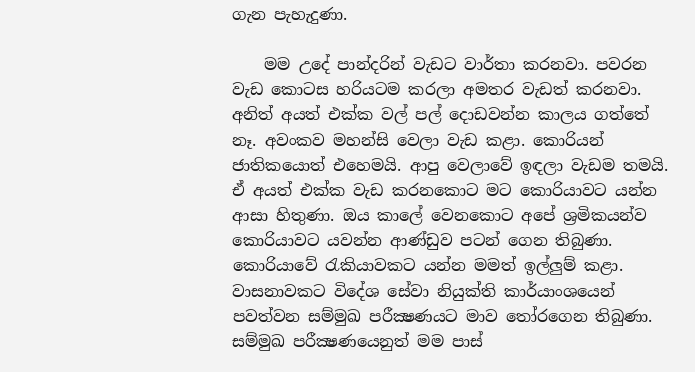ගැන පැහැදුණා.

    මම උදේ පාන්දරින් වැඩට වාර්තා කරනවා. පවරන වැඩ කොටස හරියටම කරලා අමතර වැඩත් කරනවා. අනිත් අයත් එක්‌ක වල් පල් දොඩවන්න කාලය ගත්තේ නෑ. අවංකව මහන්සි වෙලා වැඩ කළා. කොරියන් ජාතිකයොත් එහෙමයි. ආපු වෙලාවේ ඉඳලා වැඩම තමයි. ඒ අයත් එක්‌ක වැඩ කරනකොට මට කොරියාවට යන්න ආසා හිතුණා. ඔය කාලේ වෙනකොට අපේ ශ්‍රමිකයන්ව කොරියාවට යවන්න ආණ්‌ඩුව පටන් ගෙන තිබුණා. කොරියාවේ රැකියාවකට යන්න මමත් ඉල්ලුම් කළා. වාසනාවකට විදේශ සේවා නියුක්‌ති කාර්යාංශයෙන් පවත්වන සම්මුඛ පරීක්‍ෂණයට මාව තෝරගෙන තිබුණා. සම්මුඛ පරීක්‍ෂණයෙනුත් මම පාස්‌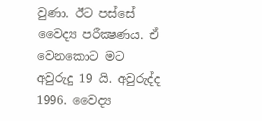වුණා. ඊට පස්‌සේ වෛද්‍ය පරීක්‍ෂණය. ඒ වෙනකොට මට අවුරුදු 19 යි. අවුරුද්ද 1996. වෛද්‍ය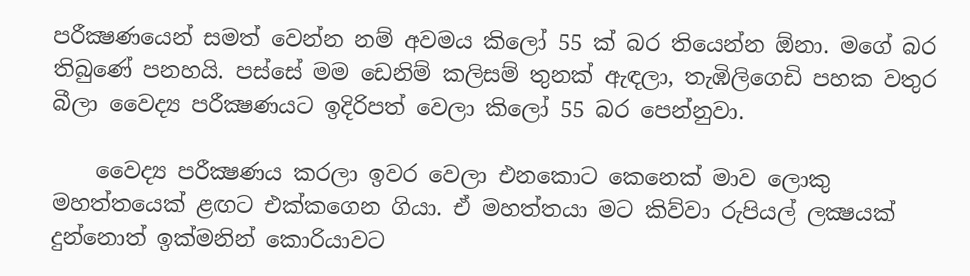පරීක්‍ෂණයෙන් සමත් වෙන්න නම් අවමය කිලෝ 55 ක්‌ බර තියෙන්න ඕනා. මගේ බර තිබුණේ පනහයි. පස්‌සේ මම ඩෙනිම් කලිසම් තුනක්‌ ඇඳලා, තැඹිලිගෙඩි පහක වතුර බීලා වෛද්‍ය පරීක්‍ෂණයට ඉදිරිපත් වෙලා කිලෝ 55 බර පෙන්නුවා.

    වෛද්‍ය පරීක්‍ෂණය කරලා ඉවර වෙලා එනකොට කෙනෙක්‌ මාව ලොකු මහත්තයෙක්‌ ළඟට එක්‌කගෙන ගියා. ඒ මහත්තයා මට කිව්වා රුපියල් ලක්‍ෂයක්‌ දුන්නොත් ඉක්‌මනින් කොරියාවට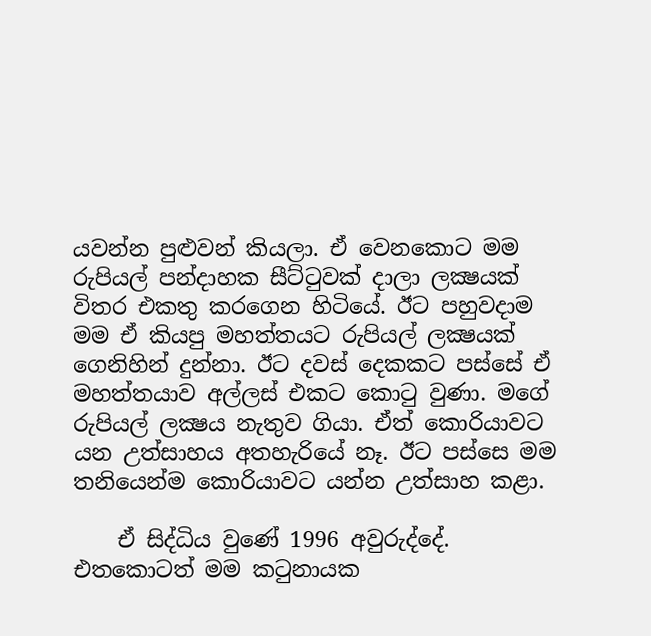යවන්න පුළුවන් කියලා. ඒ වෙනකොට මම රුපියල් පන්දාහක සීට්‌ටුවක්‌ දාලා ලක්‍ෂයක්‌ විතර එකතු කරගෙන හිටියේ. ඊට පහුවදාම මම ඒ කියපු මහත්තයට රුපියල් ලක්‍ෂයක්‌ ගෙනිහින් දුන්නා. ඊට දවස්‌ දෙකකට පස්‌සේ ඒ මහත්තයාව අල්ලස්‌ එකට කොටු වුණා. මගේ රුපියල් ලක්‍ෂය නැතුව ගියා. ඒත් කොරියාවට යන උත්සාහය අතහැරියේ නෑ. ඊට පස්‌සෙ මම තනියෙන්ම කොරියාවට යන්න උත්සාහ කළා.

    ඒ සිද්ධිය වුණේ 1996 අවුරුද්දේ. එතකොටත් මම කටුනායක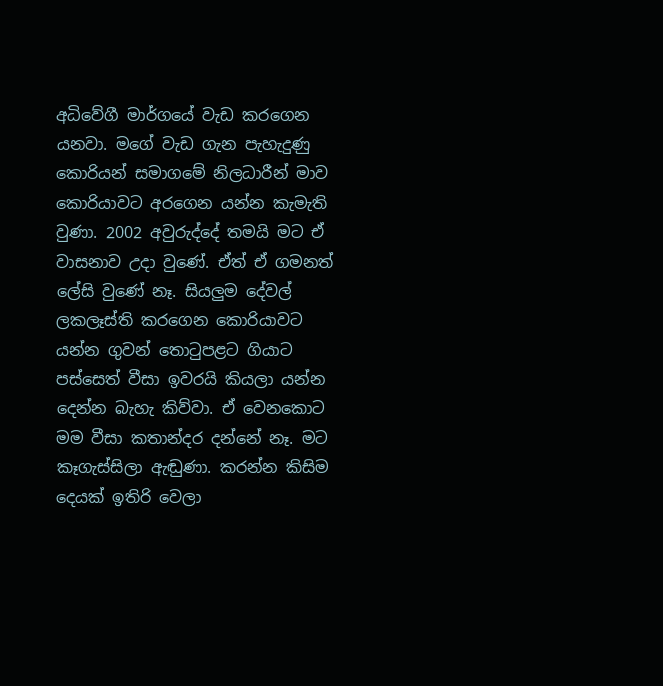අධිවේගී මාර්ගයේ වැඩ කරගෙන යනවා. මගේ වැඩ ගැන පැහැදුණු කොරියන් සමාගමේ නිලධාරීන් මාව කොරියාවට අරගෙන යන්න කැමැති වුණා. 2002 අවුරුද්දේ තමයි මට ඒ වාසනාව උදා වුණේ. ඒත් ඒ ගමනත් ලේසි වුණේ නෑ. සියලුම දේවල් ලකලෑස්‌ති කරගෙන කොරියාවට යන්න ගුවන් තොටුපළට ගියාට පස්‌සෙත් වීසා ඉවරයි කියලා යන්න දෙන්න බැහැ කිව්වා. ඒ වෙනකොට මම වීසා කතාන්දර දන්නේ නෑ. මට කෑගැස්‌සිලා ඇඬුණා. කරන්න කිසිම දෙයක්‌ ඉතිරි වෙලා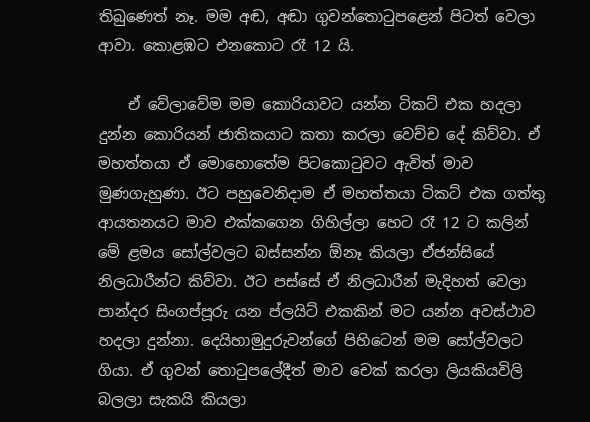තිබුණෙත් නෑ. මම අඬ, අඬා ගුවන්තොටුපළෙන් පිටත් වෙලා ආවා. කොළඹට එනකොට රෑ 12 යි.

    ඒ වේලාවේම මම කොරියාවට යන්න ටිකට්‌ එක හදලා දුන්න කොරියන් ජාතිකයාට කතා කරලා වෙච්ච දේ කිව්වා. ඒ මහත්තයා ඒ මොහොතේම පිටකොටුවට ඇවිත් මාව මුණගැහුණා. ඊට පහුවෙනිදාම ඒ මහත්තයා ටිකට්‌ එක ගත්තු ආයතනයට මාව එක්‌කගෙන ගිහිල්ලා හෙට රෑ 12 ට කලින් මේ ළමය සෝල්වලට බස්‌සන්න ඕනෑ කියලා ඒජන්සියේ නිලධාරීන්ට කිව්වා. ඊට පස්‌සේ ඒ නිලධාරීන් මැදිහත් වෙලා පාන්දර සිංගප්පූරු යන ප්ලයිට්‌ එකකින් මට යන්න අවස්‌ථාව හදලා දුන්නා. දෙයිහාමුදුරුවන්ගේ පිහිටෙන් මම සෝල්වලට ගියා. ඒ ගුවන් තොටුපලේදීත් මාව චෙක්‌ කරලා ලියකියවිලි බලලා සැකයි කියලා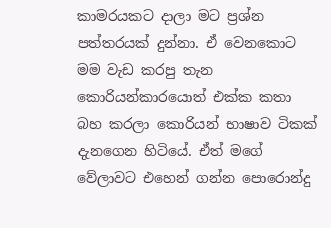කාමරයකට දාලා මට ප්‍රශ්න පත්තරයක්‌ දුන්නා. ඒ වෙනකොට මම වැඩ කරපු තැන කොරියන්කාරයොත් එක්‌ක කතා බහ කරලා කොරියන් භාෂාව ටිකක්‌ දැනගෙන හිටියේ. ඒත් මගේ වේලාවට එහෙන් ගන්න පොරොන්දු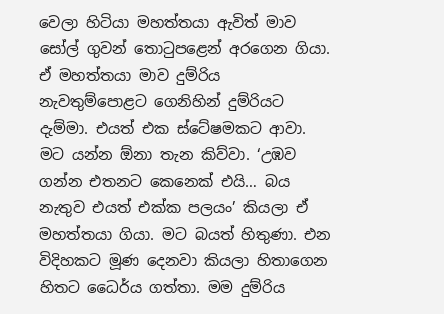වෙලා හිටියා මහත්තයා ඇවිත් මාව සෝල් ගුවන් තොටුපළෙන් අරගෙන ගියා. ඒ මහත්තයා මාව දුම්රිය නැවතුම්පොළට ගෙනිහින් දුම්රියට දැම්මා. එයත් එක ස්‌ටේෂමකට ආවා. මට යන්න ඕනා තැන කිව්වා. ‘උඹව ගන්න එතනට කෙනෙක්‌ එයි… බය නැතුව එයත් එක්‌ක පලයං’ කියලා ඒ මහත්තයා ගියා. මට බයත් හිතුණා. එන විදිහකට මූණ දෙනවා කියලා හිතාගෙන හිතට ධෛර්ය ගත්තා. මම දුම්රිය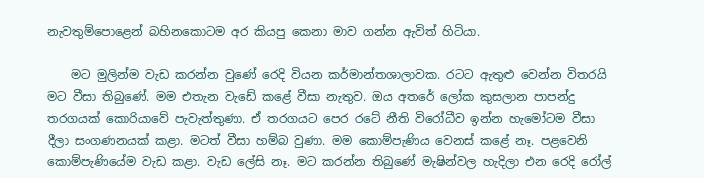නැවතුම්පොළෙන් බහිනකොටම අර කියපු කෙනා මාව ගන්න ඇවිත් හිටියා.

    මට මුලින්ම වැඩ කරන්න වුණේ රෙදි වියන කර්මාන්තශාලාවක. රටට ඇතුළු වෙන්න විතරයි මට වීසා තිබුණේ. මම එතැන වැඩේ කළේ වීසා නැතුව. ඔය අතරේ ලෝක කුසලාන පාපන්දු තරගයක්‌ කොරියාවේ පැවැත්තුණා. ඒ තරගයට පෙර රටේ නීති විරෝධීව ඉන්න හැමෝටම වීසා දීලා සංගණනයක්‌ කළා. මටත් වීසා හම්බ වුණා. මම කොම්පැණිය වෙනස්‌ කළේ නෑ. පළවෙනි කොම්පැණියේම වැඩ කළා. වැඩ ලේසි නෑ. මට කරන්න තිබුණේ මැෂින්වල හැදිලා එන රෙදි රෝල්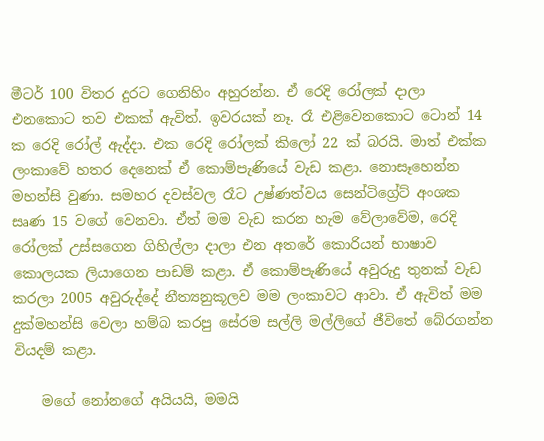මීටර් 100 විතර දුරට ගෙනිහිං අහුරන්න. ඒ රෙදි රෝලක්‌ දාලා එනකොට තව එකක්‌ ඇවිත්. ඉවරයක්‌ නෑ. රෑ එළිවෙනකොට ටොන් 14 ක රෙදි රෝල් ඇද්දා. එක රෙදි රෝලක්‌ කිලෝ 22 ක්‌ බරයි. මාත් එක්‌ක ලංකාවේ හතර දෙනෙක්‌ ඒ කොම්පැණියේ වැඩ කළා. නොසෑහෙන්න මහන්සි වුණා. සමහර දවස්‌වල රෑට උෂ්ණත්වය සෙන්ටිග්‍රේට්‌ අංශක සෘණ 15 වගේ වෙනවා. ඒත් මම වැඩ කරන හැම වේලාවේම, රෙදි රෝලක්‌ උස්‌සගෙන ගිහිල්ලා දාලා එන අතරේ කොරියන් භාෂාව කොලයක ලියාගෙන පාඩම් කළා. ඒ කොම්පැණියේ අවුරුදු තුනක්‌ වැඩ කරලා 2005 අවුරුද්දේ නීත්‍යනුකූලව මම ලංකාවට ආවා. ඒ ඇවිත් මම දුක්‌මහන්සි වෙලා හම්බ කරපු සේරම සල්ලි මල්ලිගේ ජීවිතේ බේරගන්න වියදම් කළා.

    මගේ නෝනගේ අයියයි, මමයි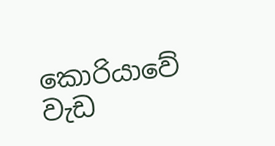කොරියාවේ වැඩ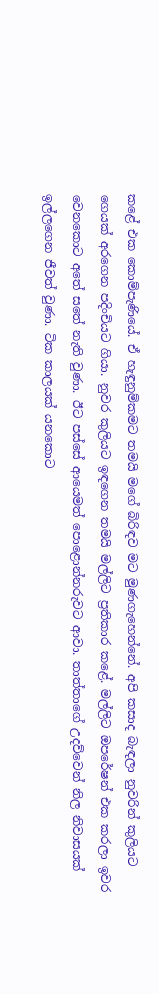කළේ එක කොම්පැණියේ. ඒ හැඳුනුම්කමට තමයි මගේ බිරිඳව මට මුණගැහෙන්නේ. අපි කසාද බැඳලා නුවරින් කුලියට ගෙයක්‌ අරගෙන පදිංචියට ගියා. නුවර කුලියට ඉඳගෙන තමයි මල්ලිට ප්‍රතිකාර කළේ. මල්ලිට ඔපරේෂන් එක කරලා ඉවර වෙනකොට අතේ සතේ නැති වුණා. ඊට පස්‌සේ ආයෙමත් පොළොන්නරුවට ආවා. තාත්තාගේ උදව්වෙන් නිල නිවාසයක්‌ ඉල්ලගෙන ජීවත් වුණා. ටික කාලයක්‌ යනකොට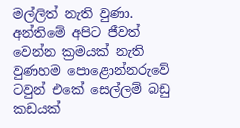මල්ලිත් නැති වුණා. අන්තිමේ අපිට ජීවත් වෙන්න ක්‍රමයක්‌ නැති වුණහම පොළොන්නරුවේ ටවුන් එකේ සෙල්ලම් බඩු කඩයක්‌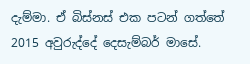දැම්මා. ඒ බිස්‌නස්‌ එක පටන් ගත්තේ 2015 අවුරුද්දේ දෙසැම්බර් මාසේ.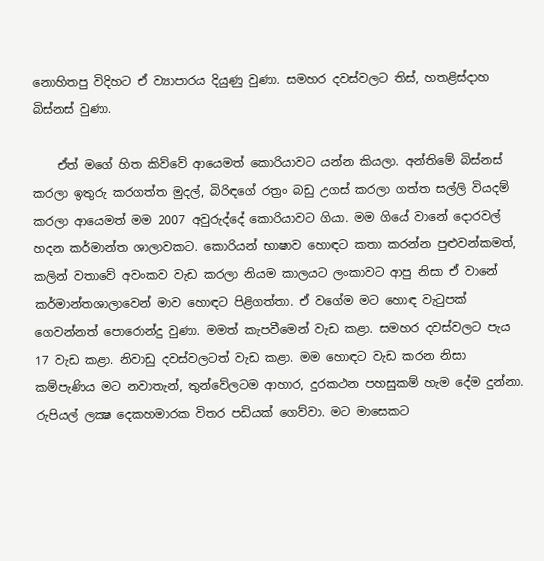නොහිතපු විදිහට ඒ ව්‍යාපාරය දියුණු වුණා. සමහර දවස්‌වලට තිස්‌, හතළිස්‌දාහ බිස්‌නස්‌ වුණා.

    ඒත් මගේ හිත කිව්වේ ආයෙමත් කොරියාවට යන්න කියලා. අන්තිමේ බිස්‌නස්‌ කරලා ඉතුරු කරගත්ත මුදල්, බිරිඳගේ රත්‍රං බඩු උගස්‌ කරලා ගත්ත සල්ලි වියදම් කරලා ආයෙමත් මම 2007 අවුරුද්දේ කොරියාවට ගියා. මම ගියේ වානේ දොරවල් හදන කර්මාන්ත ශාලාවකට. කොරියන් භාෂාව හොඳට කතා කරන්න පුළුවන්කමත්, කලින් වතාවේ අවංකව වැඩ කරලා නියම කාලයට ලංකාවට ආපු නිසා ඒ වානේ කර්මාන්තශාලාවෙන් මාව හොඳට පිළිගත්තා. ඒ වගේම මට හොඳ වැටුපක්‌ ගෙවන්නත් පොරොන්දු වුණා. මමත් කැපවීමෙන් වැඩ කළා. සමහර දවස්‌වලට පැය 17 වැඩ කළා. නිවාඩු දවස්‌වලටත් වැඩ කළා. මම හොඳට වැඩ කරන නිසා කම්පැණිය මට නවාතැන්, තුන්වේලටම ආහාර, දුරකථන පහසුකම් හැම දේම දුන්නා. රුපියල් ලක්‍ෂ දෙකහමාරක විතර පඩියක්‌ ගෙව්වා. මට මාසෙකට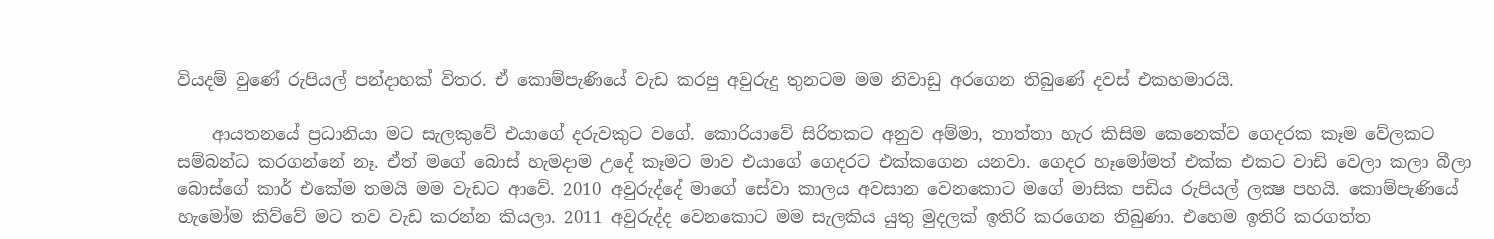වියදම් වුණේ රුපියල් පන්දාහක්‌ විතර. ඒ කොම්පැණියේ වැඩ කරපු අවුරුදු තුනටම මම නිවාඩු අරගෙන තිබුණේ දවස්‌ එකහමාරයි.

    ආයතනයේ ප්‍රධානියා මට සැලකුවේ එයාගේ දරුවකුට වගේ. කොරියාවේ සිරිතකට අනුව අම්මා, තාත්තා හැර කිසිම කෙනෙක්‌ව ගෙදරක කෑම වේලකට සම්බන්ධ කරගන්නේ නෑ. ඒත් මගේ බොස්‌ හැමදාම උදේ කෑමට මාව එයාගේ ගෙදරට එක්‌කගෙන යනවා. ගෙදර හෑමෝමත් එක්‌ක එකට වාඩි වෙලා කලා බීලා බොස්‌ගේ කාර් එකේම තමයි මම වැඩට ආවේ. 2010 අවුරුද්දේ මාගේ සේවා කාලය අවසාන වෙනකොට මගේ මාසික පඩිය රුපියල් ලක්‍ෂ පහයි. කොම්පැණියේ හැමෝම කිව්වේ මට තව වැඩ කරන්න කියලා. 2011 අවුරුද්ද වෙනකොට මම සැලකිය යුතු මුදලක්‌ ඉතිරි කරගෙන තිබුණා. එහෙම ඉතිරි කරගත්ත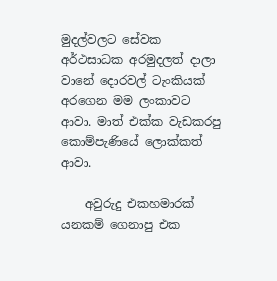මුදල්වලට සේවක අර්ථසාධක අරමුදලත් දාලා වානේ දොරවල් ටැංකියක්‌ අරගෙන මම ලංකාවට ආවා. මාත් එක්‌ක වැඩකරපු කොම්පැණියේ ලොක්‌කත් ආවා.

    අවුරුදු එකහමාරක්‌ යනකම් ගෙනාපු එක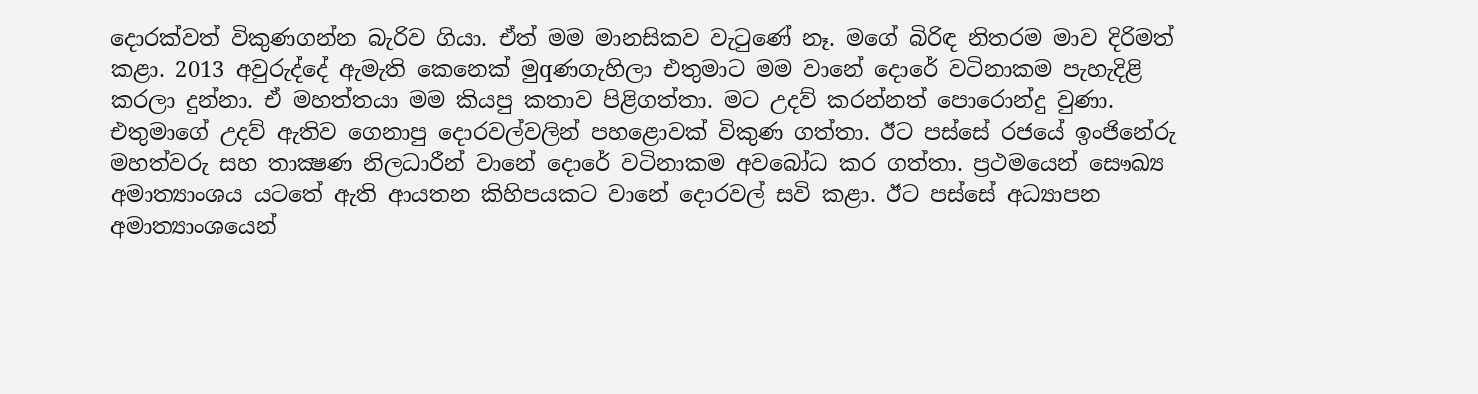දොරක්‌වත් විකුණගන්න බැරිව ගියා. ඒත් මම මානසිකව වැටුණේ නෑ. මගේ බිරිඳ නිතරම මාව දිරිමත් කළා. 2013 අවුරුද්දේ ඇමැති කෙනෙක්‌ මුqණගැහිලා එතුමාට මම වානේ දොරේ වටිනාකම පැහැදිළි කරලා දුන්නා. ඒ මහත්තයා මම කියපු කතාව පිළිගත්තා. මට උදව් කරන්නත් පොරොන්දු වුණා. එතුමාගේ උදව් ඇතිව ගෙනාපු දොරවල්වලින් පහළොවක්‌ විකුණ ගත්තා. ඊට පස්‌සේ රජයේ ඉංජිනේරු මහත්වරු සහ තාක්‍ෂණ නිලධාරීන් වානේ දොරේ වටිනාකම අවබෝධ කර ගත්තා. ප්‍රථමයෙන් සෞඛ්‍ය අමාත්‍යාංශය යටතේ ඇති ආයතන කිහිපයකට වානේ දොරවල් සවි කළා. ඊට පස්‌සේ අධ්‍යාපන අමාත්‍යාංශයෙන්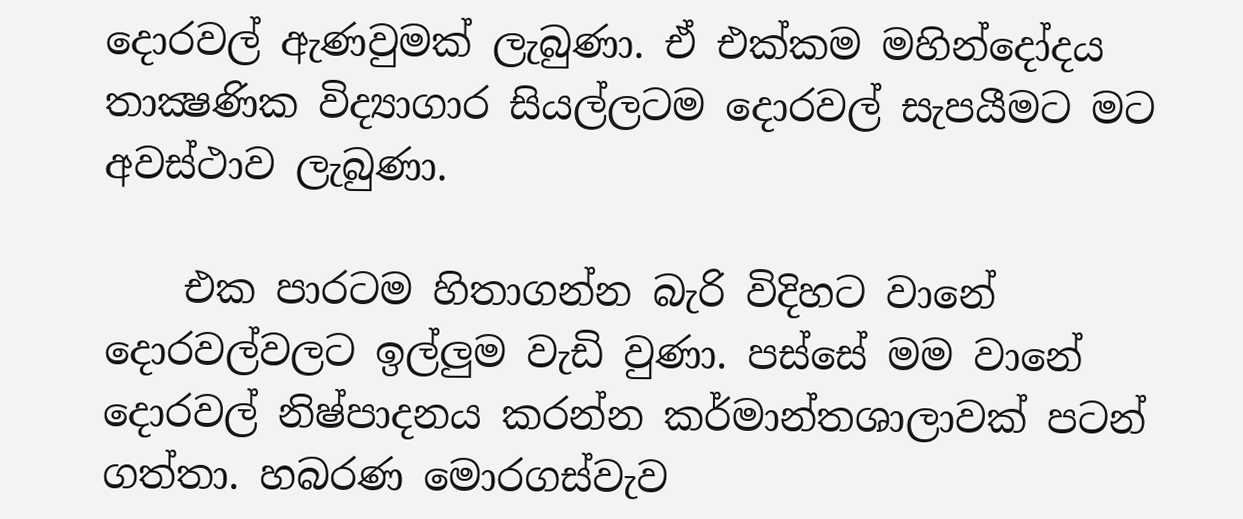දොරවල් ඇණවුමක්‌ ලැබුණා. ඒ එක්‌කම මහින්දෝදය තාක්‍ෂණික විද්‍යාගාර සියල්ලටම දොරවල් සැපයීමට මට අවස්‌ථාව ලැබුණා.

    එක පාරටම හිතාගන්න බැරි විදිහට වානේ දොරවල්වලට ඉල්ලුම වැඩි වුණා. පස්‌සේ මම වානේ දොරවල් නිෂ්පාදනය කරන්න කර්මාන්තශාලාවක්‌ පටන් ගත්තා. හබරණ මොරගස්‌වැව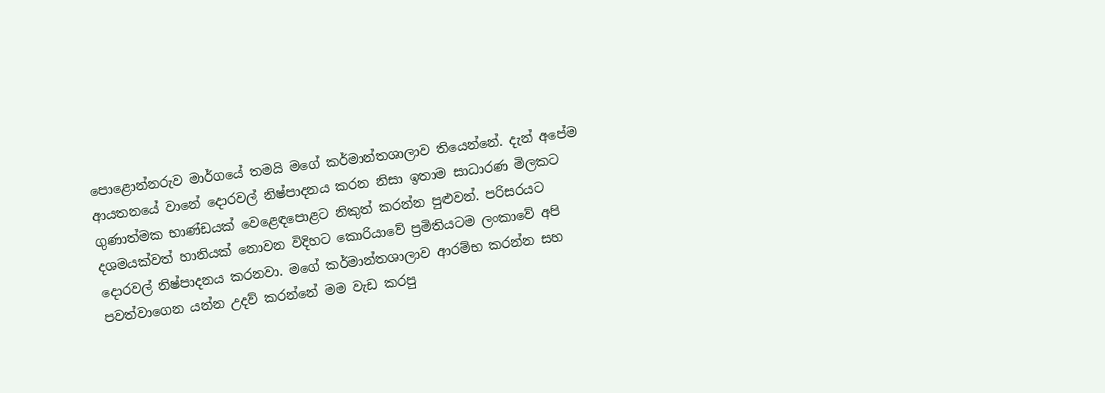පොළොන්නරුව මාර්ගයේ තමයි මගේ කර්මාන්තශාලාව තියෙන්නේ. දැන් අපේම ආයතනයේ වානේ දොරවල් නිෂ්පාදනය කරන නිසා ඉතාම සාධාරණ මිලකට ගුණාත්මක භාණ්‌ඩයක්‌ වෙළෙඳපොළට නිකුත් කරන්න පුළුවන්. පරිසරයට දශමයක්‌වත් හානියක්‌ නොවන විදිහට කොරියාවේ ප්‍රමිතියටම ලංකාවේ අපි දොරවල් නිෂ්පාදනය කරනවා. මගේ කර්මාන්තශාලාව ආරම්භ කරන්න සහ පවත්වාගෙන යන්න උදව් කරන්නේ මම වැඩ කරපු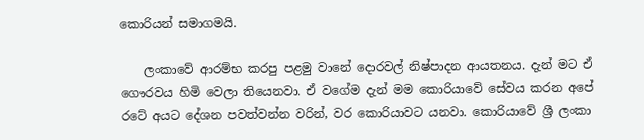කොරියන් සමාගමයි.

    ලංකාවේ ආරම්භ කරපු පළමු වානේ දොරවල් නිෂ්පාදන ආයතනය. දැන් මට ඒ ගෞරවය හිමි වෙලා තියෙනවා. ඒ වගේම දැන් මම කොරියාවේ සේවය කරන අපේ රටේ අයට දේශන පවත්වන්න වරින්, වර කොරියාවට යනවා. කොරියාවේ ශ්‍රී ලංකා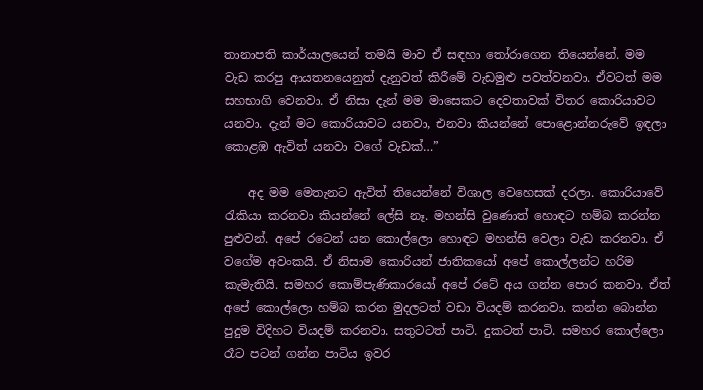තානාපති කාර්යාලයෙන් තමයි මාව ඒ සඳහා තෝරාගෙන තියෙන්නේ. මම වැඩ කරපු ආයතනයෙනුත් දැනුවත් කිරීමේ වැඩමුළු පවත්වනවා. ඒවටත් මම සහභාගි වෙනවා. ඒ නිසා දැන් මම මාසෙකට දෙවතාවක්‌ විතර කොරියාවට යනවා. දැන් මට කොරියාවට යනවා, එනවා කියන්නේ පොළොන්නරුවේ ඉඳලා කොළඹ ඇවිත් යනවා වගේ වැඩක්‌…”

    අද මම මෙතැනට ඇවිත් තියෙන්නේ විශාල වෙහෙසක්‌ දරලා. කොරියාවේ රැකියා කරනවා කියන්නේ ලේසි නෑ. මහන්සි වුණොත් හොඳට හම්බ කරන්න පුළුවන්. අපේ රටෙන් යන කොල්ලො හොඳට මහන්සි වෙලා වැඩ කරනවා. ඒ වගේම අවංකයි. ඒ නිසාම කොරියන් ජාතිකයෝ අපේ කොල්ලන්ට හරිම කැමැතියි. සමහර කොම්පැණිකාරයෝ අපේ රටේ අය ගන්න පොර කනවා. ඒත් අපේ කොල්ලො හම්බ කරන මුදලටත් වඩා වියදම් කරනවා. කන්න බොන්න පුදුම විදිහට වියදම් කරනවා. සතුටටත් පාටි. දුකටත් පාටි. සමහර කොල්ලො රෑට පටන් ගන්න පාටිය ඉවර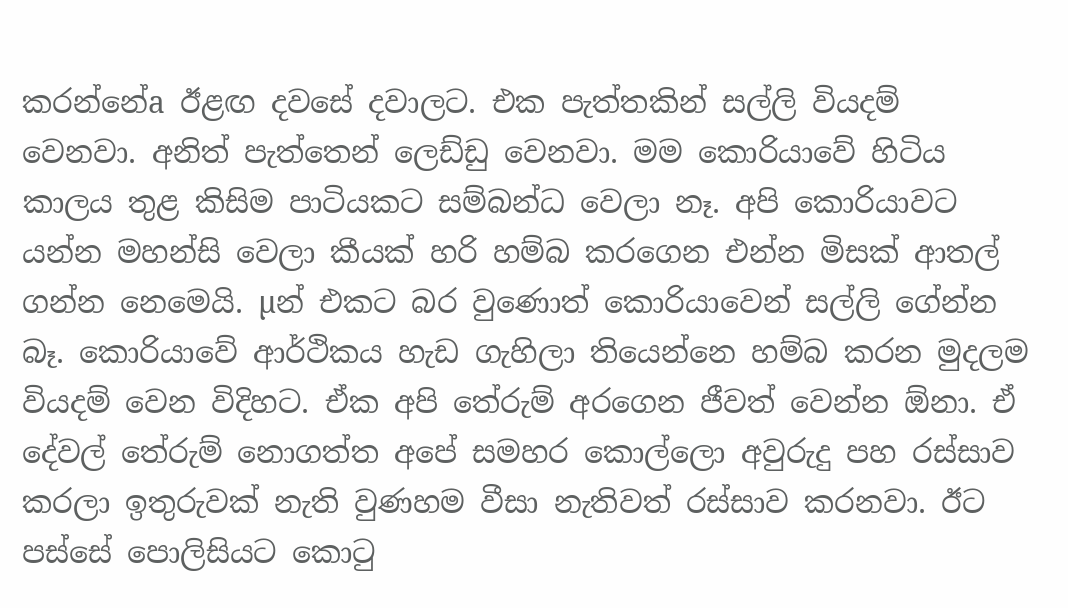කරන්නේa ඊළඟ දවසේ දවාලට. එක පැත්තකින් සල්ලි වියදම් වෙනවා. අනිත් පැත්තෙන් ලෙඩ්ඩු වෙනවා. මම කොරියාවේ හිටිය කාලය තුළ කිසිම පාටියකට සම්බන්ධ වෙලා නෑ. අපි කොරියාවට යන්න මහන්සි වෙලා කීයක්‌ හරි හම්බ කරගෙන එන්න මිසක්‌ ආතල් ගන්න නෙමෙයි. µන් එකට බර වුණොත් කොරියාවෙන් සල්ලි ගේන්න බෑ. කොරියාවේ ආර්ථිකය හැඩ ගැහිලා තියෙන්නෙ හම්බ කරන මුදලම වියදම් වෙන විදිහට. ඒක අපි තේරුම් අරගෙන ජීවත් වෙන්න ඕනා. ඒ දේවල් තේරුම් නොගත්ත අපේ සමහර කොල්ලො අවුරුදු පහ රස්‌සාව කරලා ඉතුරුවක්‌ නැති වුණහම වීසා නැතිවත් රස්‌සාව කරනවා. ඊට පස්‌සේ පොලිසියට කොටු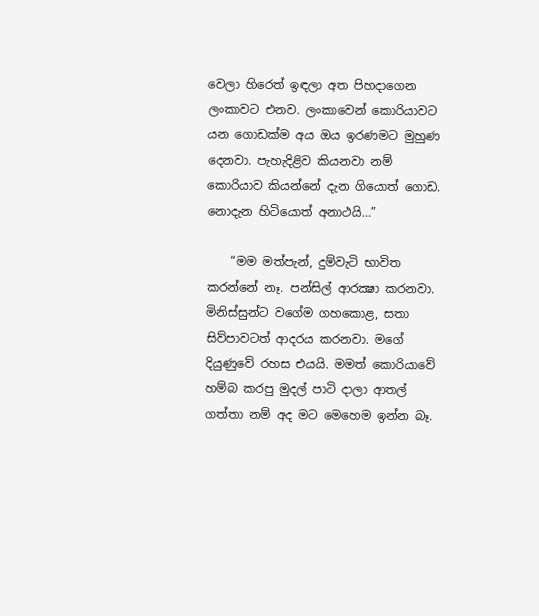වෙලා හිරෙත් ඉඳලා අත පිහදාගෙන ලංකාවට එනව. ලංකාවෙන් කොරියාවට යන ගොඩක්‌ම අය ඔය ඉරණමට මුහුණ දෙනවා. පැහැදිළිව කියනවා නම් කොරියාව කියන්නේ දැන ගියොත් ගොඩ. නොදැන හිටියොත් අනාථයි…”

    “මම මත්පැන්, දුම්වැටි භාවිත කරන්නේ නෑ. පන්සිල් ආරක්‍ෂා කරනවා. මිනිස්‌සුන්ට වගේම ගහකොළ, සතා සිව්පාවටත් ආදරය කරනවා. මගේ දියුණුවේ රහස එයයි. මමත් කොරියාවේ හම්බ කරපු මුදල් පාටි දාලා ආතල් ගත්තා නම් අද මට මෙහෙම ඉන්න බෑ.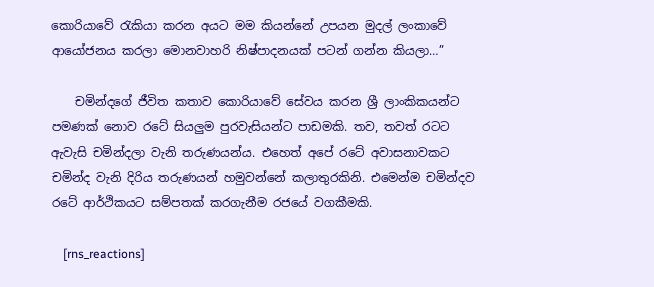කොරියාවේ රැකියා කරන අයට මම කියන්නේ උපයන මුදල් ලංකාවේ ආයෝජනය කරලා මොනවාහරි නිෂ්පාදනයක්‌ පටන් ගන්න කියලා…”

    චමින්දගේ ජීවිත කතාව කොරියාවේ සේවය කරන ශ්‍රී ලාංකිකයන්ට පමණක්‌ නොව රටේ සියලුම පුරවැසියන්ට පාඩමකි. තව, තවත් රටට ඇවැසි චමින්දලා වැනි තරුණයන්ය. එහෙත් අපේ රටේ අවාසනාවකට චමින්ද වැනි දිරිය තරුණයන් හමුවන්නේ කලාතුරකිනි. එමෙන්ම චමින්දව රටේ ආර්ථිකයට සම්පතක්‌ කරගැනීම රජයේ වගකීමකි.

    [rns_reactions]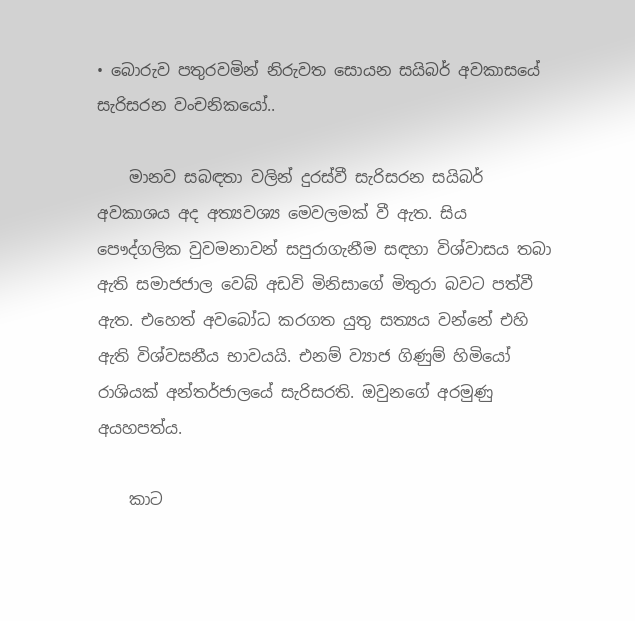• බොරුව පතුරවමින් නිරුවත සොයන සයිබර් අවකාසයේ සැරිසරන වංචනිකයෝ..

    මානව සබඳතා වලින් දුරස්වී සැරිසරන සයිබර් අවකාශය අද අත්‍යවශ්‍ය මෙවලමක් වී ඇත. සිය පෞද්ගලික වුවමනාවන් සපුරාගැනීම සඳහා විශ්වාසය තබා ඇති සමාජජාල වෙබ් අඩවි මිනිසාගේ මිතුරා බවට පත්වී ඇත. එහෙත් අවබෝධ කරගත යුතු සත්‍යය වන්නේ එහි ඇති විශ්වසනීය භාවයයි. එනම් ව්‍යාජ ගිණුම් හිමියෝ රාශියක් අන්තර්ජාලයේ සැරිසරති. ඔවුනගේ අරමුණු අයහපත්ය.

    කාට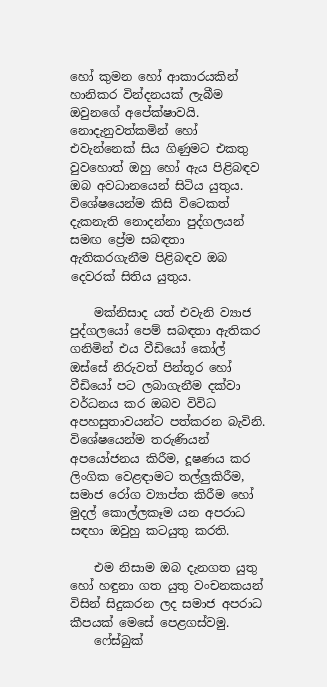හෝ කුමන හෝ ආකාරයකින් හානිකර වින්දනයක් ලැබීම ඔවුනගේ අපේක්ෂාවයි. නොදැනුවත්කමින් හෝ එවැන්නෙක් සිය ගිණුමට එකතු වුවහොත් ඔහු හෝ ඇය පිළිබඳව ඔබ අවධානයෙන් සිටිය යුතුය. විශේෂයෙන්ම කිසි විටෙකත් දැකනැති නොදන්නා පුද්ගලයන් සමඟ ප්‍රේම සබඳතා ඇතිකරගැනීම පිළිබඳව ඔබ දෙවරක් සිතිය යුතුය.

    මක්නිසාද යත් එවැනි ව්‍යාජ පුද්ගලයෝ පෙම් සබඳතා ඇතිකර ගනිමින් එය වීඩියෝ කෝල් ඔස්සේ නිරුවත් පින්තූර හෝ වීඩියෝ පට ලබාගැනීම දක්වා වර්ධනය කර ඔබව විවිධ අපහසුතාවයන්ට පත්කරන බැවිනි. විශේෂයෙන්ම තරුණියන් අපයෝජනය කිරීම, දූෂණය කර ලිංගික වෙළඳාමට තල්ලුකිරීම, සමාජ රෝග ව්‍යාප්ත කිරීම හෝ මුදල් කොල්ලකෑම යන අපරාධ සඳහා ඔවුහු කටයුතු කරති.

    එම නිසාම ඔබ දැනගත යුතු හෝ හඳුනා ගත යුතු වංචනකයන් විසින් සිදුකරන ලද සමාජ අපරාධ කීපයක් මෙසේ පෙළගස්වමු.
    ෆේස්බුක්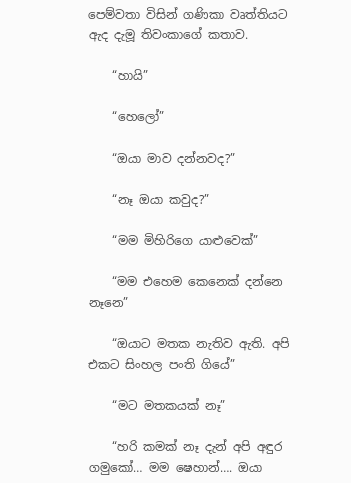පෙම්වතා විසින් ගණිකා වෘත්තියට ඇද දැමූ තිවංකාගේ කතාව.

    “හායි”

    “හෙලෝ”

    “ඔයා මාව දන්නවද?”

    “නෑ ඔයා කවුද?”

    “මම මිහිරිගෙ යාළුවෙක්”

    “මම එහෙම කෙනෙක් දන්නෙ නෑනෙ”

    “ඔයාට මතක නැතිව ඇති. අපි එකට සිංහල පංති ගියේ”

    “මට මතකයක් නෑ”

    “හරි කමක් නෑ දැන් අපි අඳුර ගමුකෝ… මම ෂෙහාන්…. ඔයා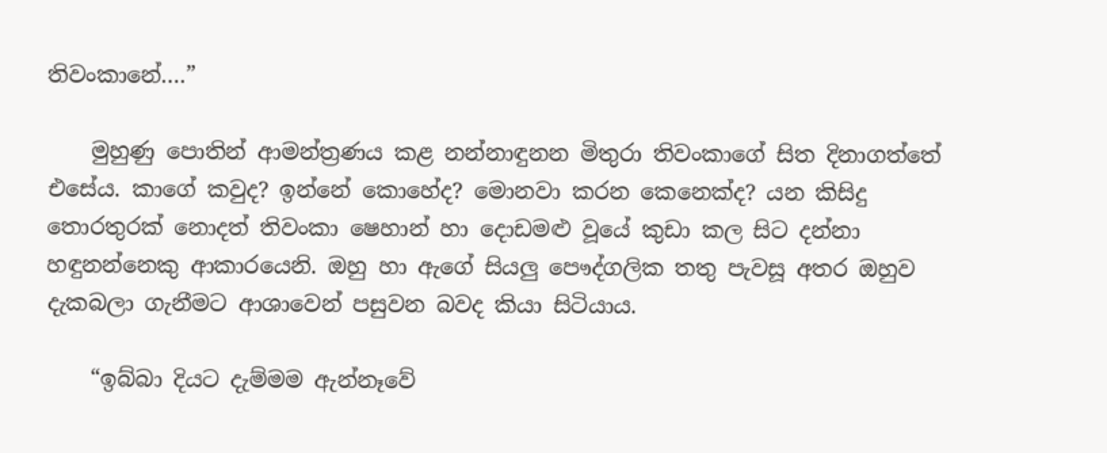තිවංකානේ….”

    මුහුණු පොතින් ආමන්ත්‍රණය කළ නන්නාඳුනන මිතුරා තිවංකාගේ සිත දිනාගත්තේ එසේය. කාගේ කවුද? ඉන්නේ කොහේද? මොනවා කරන කෙනෙක්ද? යන කිසිදු තොරතුරක් නොදත් තිවංකා ෂෙහාන් හා දොඩමළු වූයේ කුඩා කල සිට දන්නා හඳුනන්නෙකු ආකාරයෙනි. ඔහු හා ඇගේ සියලු පෞද්ගලික තතු පැවසූ අතර ඔහුව දැකබලා ගැනීමට ආශාවෙන් පසුවන බවද කියා සිටියාය.

    “ඉබ්බා දියට දැම්මම ඇන්නෑවේ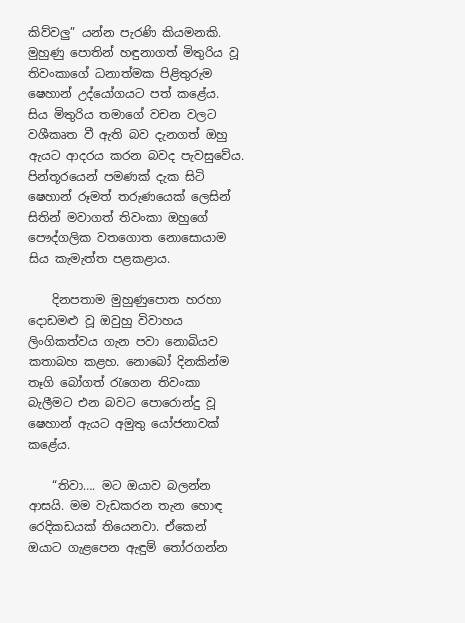කිව්වලු” යන්න පැරණි කියමනකි. මුහුණු පොතින් හඳුනාගත් මිතුරිය වූ තිවංකාගේ ධනාත්මක පිළිතුරුම ෂෙහාන් උද්යෝගයට පත් කළේය. සිය මිතුරිය තමාගේ වචන වලට වශීකෘත වී ඇති බව දැනගත් ඔහු ඇයට ආදරය කරන බවද පැවසුවේය. පින්තූරයෙන් පමණක් දැක සිටි ෂෙහාන් රූමත් තරුණයෙක් ලෙසින් සිතින් මවාගත් තිවංකා ඔහුගේ පෞද්ගලික වතගොත නොසොයාම සිය කැමැත්ත පළකළාය.

    දිනපතාම මුහුණුපොත හරහා දොඩමළු වූ ඔවුහු විවාහය ලිංගිකත්වය ගැන පවා නොබියව කතාබහ කළහ. නොබෝ දිනකින්ම තෑගි බෝගත් රැගෙන තිවංකා බැලීමට එන බවට පොරොන්දු වූ ෂෙහාන් ඇයට අමුතු යෝජනාවක් කළේය.

    “තිවා…. මට ඔයාව බලන්න ආසයි. මම වැඩකරන තැන හොඳ රෙදිකඩයක් තියෙනවා. ඒකෙන් ඔයාට ගැළපෙන ඇඳුම් තෝරගන්න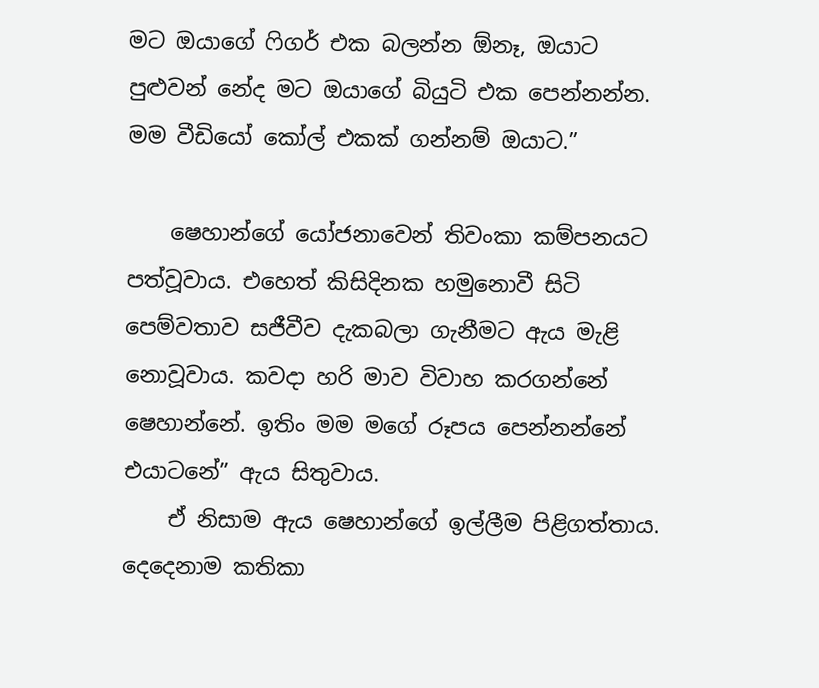මට ඔයාගේ ෆිගර් එක බලන්න ඕනෑ, ඔයාට පුළුවන් නේද මට ඔයාගේ බියුටි එක පෙන්නන්න. මම වීඩියෝ කෝල් එකක් ගන්නම් ඔයාට.”

    ෂෙහාන්ගේ යෝජනාවෙන් තිවංකා කම්පනයට පත්වූවාය. එහෙත් කිසිදිනක හමුනොවී සිටි පෙම්වතාව සජීවීව දැකබලා ගැනීමට ඇය මැළි නොවූවාය. කවදා හරි මාව විවාහ කරගන්නේ ෂෙහාන්නේ. ඉතිං මම මගේ රූපය පෙන්නන්නේ එයාටනේ” ඇය සිතුවාය.
    ඒ නිසාම ඇය ෂෙහාන්ගේ ඉල්ලීම පිළිගත්තාය. දෙදෙනාම කතිකා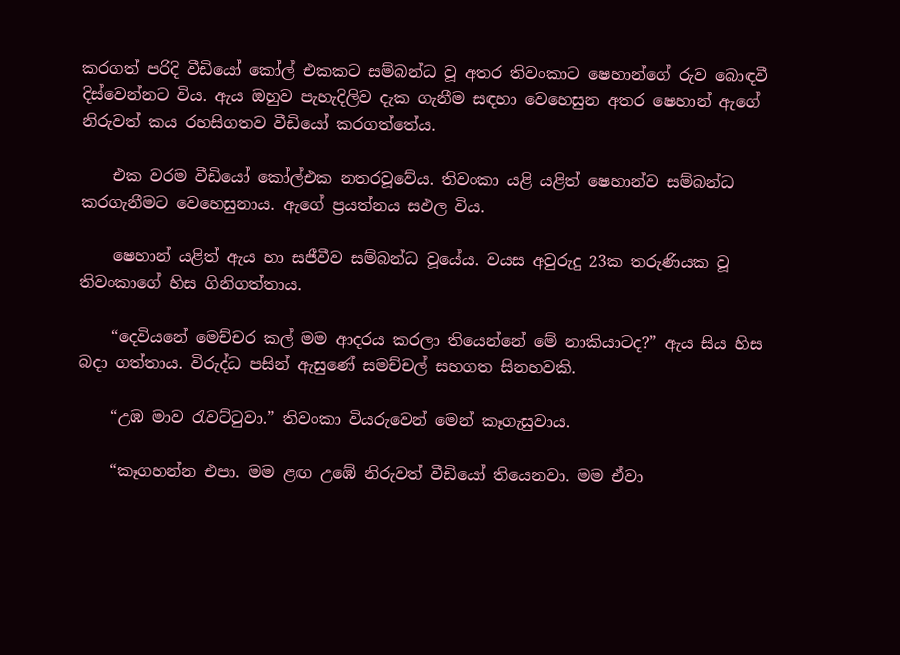කරගත් පරිදි වීඩියෝ කෝල් එකකට සම්බන්ධ වූ අතර තිවංකාට ෂෙහාන්ගේ රුව බොඳවී දිස්වෙන්නට විය. ඇය ඔහුව පැහැදිලිව දැක ගැනීම සඳහා වෙහෙසුන අතර ෂෙහාන් ඇගේ නිරුවත් කය රහසිගතව වීඩියෝ කරගත්තේය.

    එක වරම වීඩියෝ කෝල්එක නතරවූවේය. තිවංකා යළි යළිත් ෂෙහාන්ව සම්බන්ධ කරගැනීමට වෙහෙසුනාය. ඇගේ ප්‍රයත්නය සඵල විය.

    ෂෙහාන් යළිත් ඇය හා සජීවීව සම්බන්ධ වූයේය. වයස අවුරුදු 23ක තරුණියක වූ තිවංකාගේ හිස ගිනිගත්තාය.

    “දෙවියනේ මෙච්චර කල් මම ආදරය කරලා තියෙන්නේ මේ නාකියාටද?” ඇය සිය හිස බදා ගත්තාය. විරුද්ධ පසින් ඇසුණේ සමච්චල් සහගත සිනහවකි.

    “උඹ මාව රැවට්ටුවා.” තිවංකා වියරුවෙන් මෙන් කෑගැසුවාය.

    “කෑගහන්න එපා. මම ළඟ උඹේ නිරුවත් වීඩියෝ තියෙනවා. මම ඒවා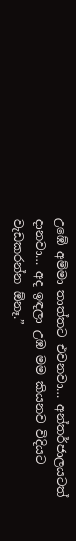උඹේ අම්මා තාත්තට එවනවා… අන්තර්ජාලයටත් දානවා… අද ඉඳලා උඹ මම කියනව විදියට වැඩකරන්න ඕනෑ.”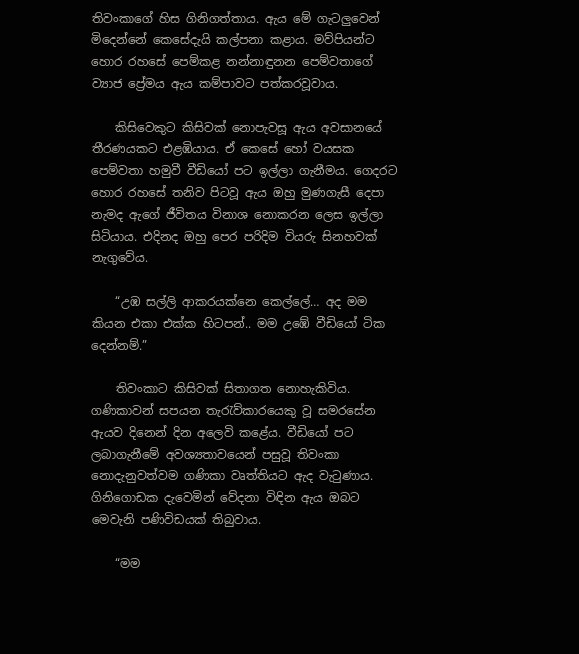තිවංකාගේ හිස ගිනිගත්තාය. ඇය මේ ගැටලුවෙන් මිදෙන්නේ කෙසේදැයි කල්පනා කළාය. මව්පියන්ට හොර රහසේ පෙම්කළ නන්නාඳුනන පෙම්වතාගේ ව්‍යාජ ප්‍රේමය ඇය කම්පාවට පත්කරවූවාය.

    කිසිවෙකුට කිසිවක් නොපැවසූ ඇය අවසානයේ තීරණයකට එළඹියාය. ඒ කෙසේ හෝ වයසක පෙම්වතා හමුවී වීඩියෝ පට ඉල්ලා ගැනීමය. ගෙදරට හොර රහසේ තනිව පිටවූ ඇය ඔහු මුණගැසී දෙපා නැමද ඇගේ ජීවිතය විනාශ නොකරන ලෙස ඉල්ලා සිටියාය. එදිනද ඔහු පෙර පරිදිම වියරු සිනහවක් නැගුවේය.

    “උඹ සල්ලි ආකරයක්නෙ කෙල්ලේ… අද මම කියන එකා එක්ක හිටපන්.. මම උඹේ වීඩියෝ ටික දෙන්නම්.”

    තිවංකාට කිසිවක් සිතාගත නොහැකිවිය. ගණිකාවන් සපයන තැරැව්කාරයෙකු වූ සමරසේන ඇයව දිනෙන් දින අලෙවි කළේය. වීඩියෝ පට ලබාගැනීමේ අවශ්‍යතාවයෙන් පසුවූ තිවංකා නොදැනුවත්වම ගණිකා වෘත්තියට ඇද වැටුණාය. ගිනිගොඩක දැවෙමින් වේදනා විඳින ඇය ඔබට මෙවැනි පණිවිඩයක් තිබුවාය.

    “මම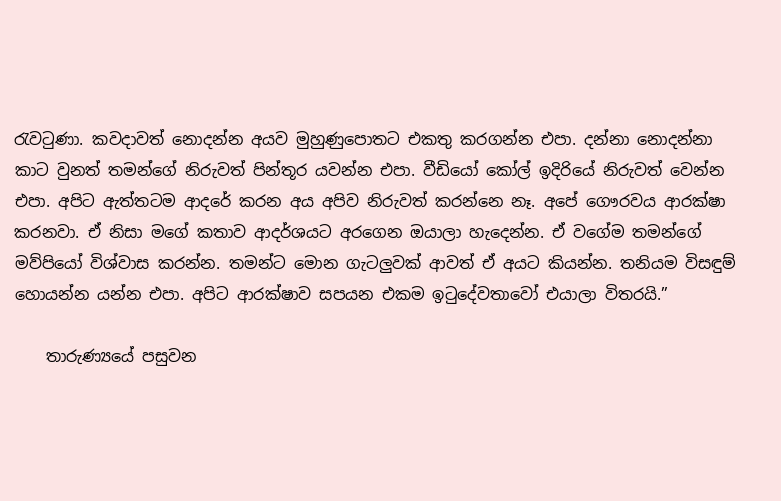රැවටුණා. කවදාවත් නොදන්න අයව මුහුණුපොතට එකතු කරගන්න එපා. දන්නා නොදන්නා කාට වුනත් තමන්ගේ නිරුවත් පින්තූර යවන්න එපා. වීඩියෝ කෝල් ඉදිරියේ නිරුවත් වෙන්න එපා. අපිට ඇත්තටම ආදරේ කරන අය අපිව නිරුවත් කරන්නෙ නෑ. අපේ ගෞරවය ආරක්ෂා කරනවා. ඒ නිසා මගේ කතාව ආදර්ශයට අරගෙන ඔයාලා හැදෙන්න. ඒ වගේම තමන්ගේ මව්පියෝ විශ්වාස කරන්න. තමන්ට මොන ගැටලුවක් ආවත් ඒ අයට කියන්න. තනියම විසඳුම් හොයන්න යන්න එපා. අපිට ආරක්ෂාව සපයන එකම ඉටුදේවතාවෝ එයාලා විතරයි.”

    තාරුණ්‍යයේ පසුවන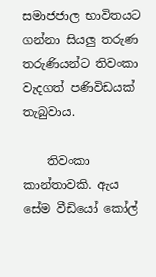සමාජජාල භාවිතයට ගන්නා සියලු තරුණ තරුණියන්ට තිවංකා වැදගත් පණිවිඩයක් තැබුවාය.

    තිවංකා කාන්තාවකි. ඇය සේම වීඩියෝ කෝල්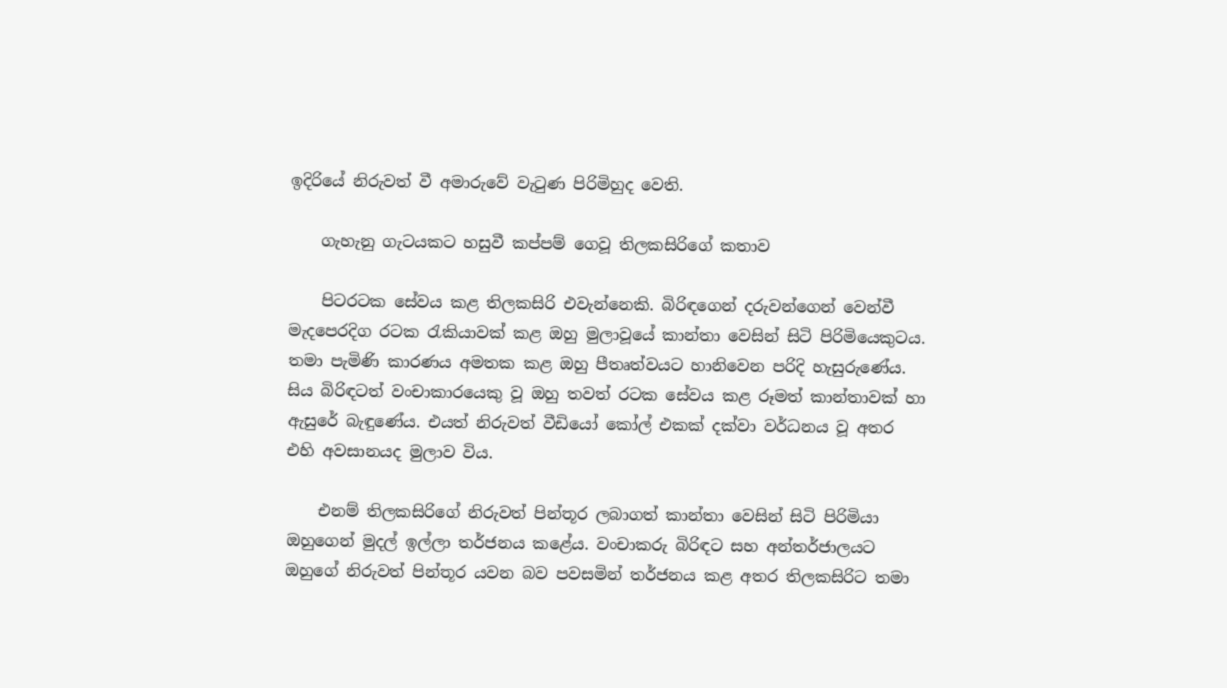ඉදිරියේ නිරුවත් වී අමාරුවේ වැටුණ පිරිමිහුද වෙති.

    ගැහැනු ගැටයකට හසුවී කප්පම් ගෙවූ තිලකසිරිගේ කතාව

    පිටරටක සේවය කළ තිලකසිරි එවැන්නෙකි. බිරිඳගෙන් දරුවන්ගෙන් වෙන්වී මැදපෙරදිග රටක රැකියාවක් කළ ඔහු මුලාවූයේ කාන්තා වෙසින් සිටි පිරිමියෙකුටය. තමා පැමිණි කාරණය අමතක කළ ඔහු පීතෘත්වයට හානිවෙන පරිදි හැසුරුණේය. සිය බිරිඳටත් වංචාකාරයෙකු වූ ඔහු තවත් රටක සේවය කළ රූමත් කාන්තාවක් හා ඇසුරේ බැඳුණේය. එයත් නිරුවත් වීඩියෝ කෝල් එකක් දක්වා වර්ධනය වූ අතර එහි අවසානයද මුලාව විය.

    එනම් තිලකසිරිගේ නිරුවත් පින්තූර ලබාගත් කාන්තා වෙසින් සිටි පිරිමියා ඔහුගෙන් මුදල් ඉල්ලා තර්ජනය කළේය. වංචාකරු බිරිඳට සහ අන්තර්ජාලයට ඔහුගේ නිරුවත් පින්තූර යවන බව පවසමින් තර්ජනය කළ අතර තිලකසිරිට තමා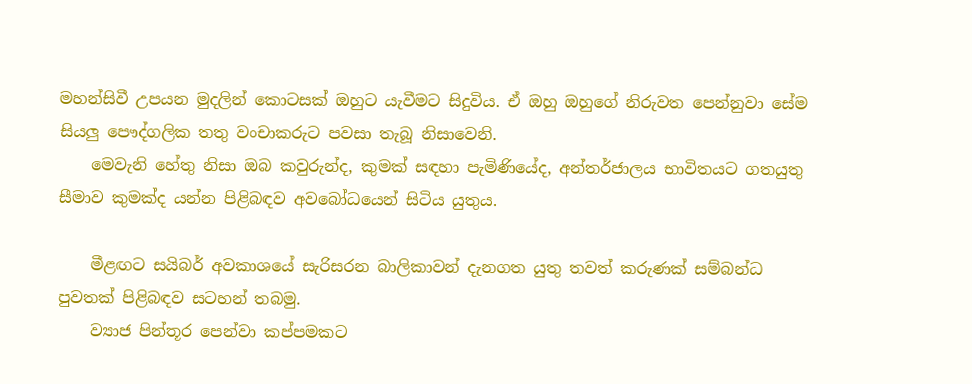මහන්සිවී උපයන මුදලින් කොටසක් ඔහුට යැවීමට සිදුවිය. ඒ ඔහු ඔහුගේ නිරුවත පෙන්නුවා සේම සියලු පෞද්ගලික තතු වංචාකරුට පවසා තැබූ නිසාවෙනි.
    මෙවැනි හේතු නිසා ඔබ කවුරුන්ද, කුමක් සඳහා පැමිණියේද, අන්තර්ජාලය භාවිතයට ගතයුතු සීමාව කුමක්ද යන්න පිළිබඳව අවබෝධයෙන් සිටිය යුතුය.

    මීළඟට සයිබර් අවකාශයේ සැරිසරන බාලිකාවන් දැනගත යුතු තවත් කරුණක් සම්බන්ධ පුවතක් පිළිබඳව සටහන් තබමු.
    ව්‍යාජ පින්තූර පෙන්වා කප්පමකට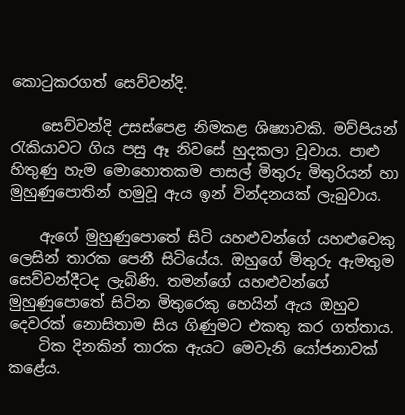කොටුකරගත් සෙව්වන්දි.

    සෙව්වන්දි උසස්පෙළ නිමකළ ශිෂ්‍යාවකි. මව්පියන් රැකියාවට ගිය පසු ඈ නිවසේ හුදකලා වූවාය. පාළු හිතුණු හැම මොහොතකම පාසල් මිතුරු මිතුරියන් හා මුහුණුපොතින් හමුවූ ඇය ඉන් වින්දනයක් ලැබුවාය.

    ඇගේ මුහුණුපොතේ සිටි යහළුවන්ගේ යහළුවෙකු ලෙසින් තාරක පෙනී සිටියේය. ඔහුගේ මිතුරු ඇමතුම සෙව්වන්දීටද ලැබිණි. තමන්ගේ යහළුවන්ගේ මුහුණුපොතේ සිටින මිතුරෙකු හෙයින් ඇය ඔහුව දෙවරක් නොසිතාම සිය ගිණුමට එකතු කර ගත්තාය.
    ටික දිනකින් තාරක ඇයට මෙවැනි යෝජනාවක් කළේය.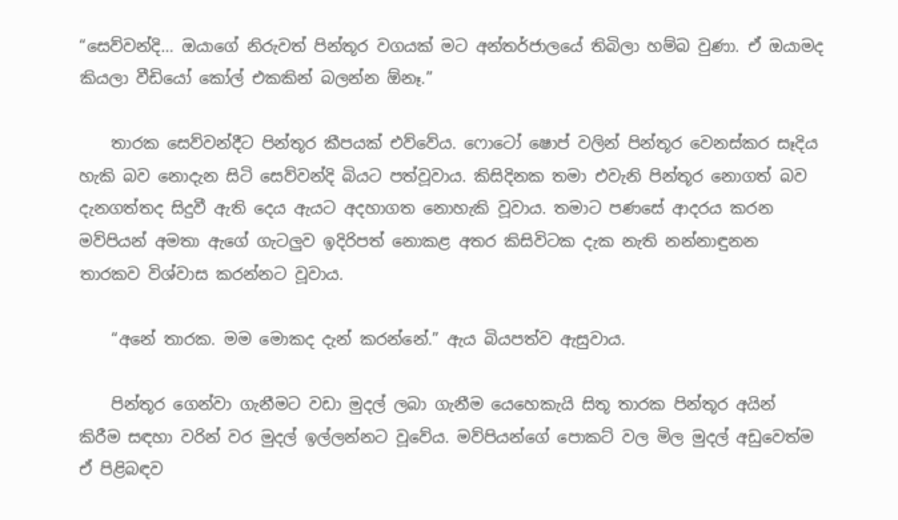“සෙව්වන්දි… ඔයාගේ නිරුවත් පින්තූර වගයක් මට අන්තර්ජාලයේ තිබිලා හම්බ වුණා. ඒ ඔයාමද කියලා වීඩියෝ කෝල් එකකින් බලන්න ඕනෑ.”

    තාරක සෙව්වන්දීට පින්තූර කීපයක් එව්වේය. ෆොටෝ ෂොප් වලින් පින්තූර වෙනස්කර සෑදිය හැකි බව නොදැන සිටි සෙව්වන්දි බියට පත්වූවාය. කිසිදිනක තමා එවැනි පින්තූර නොගත් බව දැනගත්තද සිදුවී ඇති දෙය ඇයට අදහාගත නොහැකි වූවාය. තමාට පණසේ ආදරය කරන මව්පියන් අමතා ඇගේ ගැටලුව ඉදිරිපත් නොකළ අතර කිසිවිටක දැක නැති නන්නාඳුනන තාරකව විශ්වාස කරන්නට වූවාය.

    “අනේ තාරක. මම මොකද දැන් කරන්නේ.” ඇය බියපත්ව ඇසුවාය.

    පින්තූර ගෙන්වා ගැනීමට වඩා මුදල් ලබා ගැනීම යෙහෙකැයි සිතූ තාරක පින්තූර අයින් කිරීම සඳහා වරින් වර මුදල් ඉල්ලන්නට වූවේය. මව්පියන්ගේ පොකට් වල මිල මුදල් අඩුවෙත්ම ඒ පිළිබඳව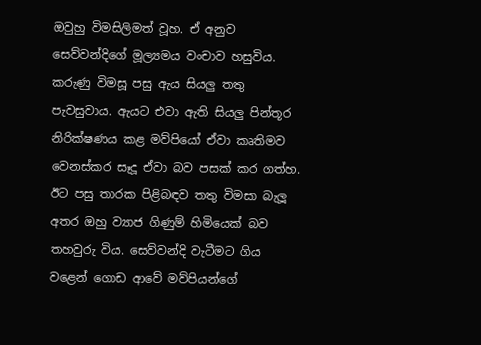ඔවුහු විමසිලිමත් වූහ. ඒ අනුව සෙව්වන්දිගේ මූල්‍යමය වංචාව හසුවිය. කරුණු විමසූ පසු ඇය සියලු තතු පැවසුවාය. ඇයට එවා ඇති සියලු පින්තූර නිරික්ෂණය කළ මව්පියෝ ඒවා කෘතිමව වෙනස්කර සෑදූ ඒවා බව පසක් කර ගත්හ. ඊට පසු තාරක පිළිබඳව තතු විමසා බැලූ අතර ඔහු ව්‍යාජ ගිණුම් හිමියෙක් බව තහවුරු විය. සෙව්වන්දි වැටීමට ගිය වළෙන් ගොඩ ආවේ මව්පියන්ගේ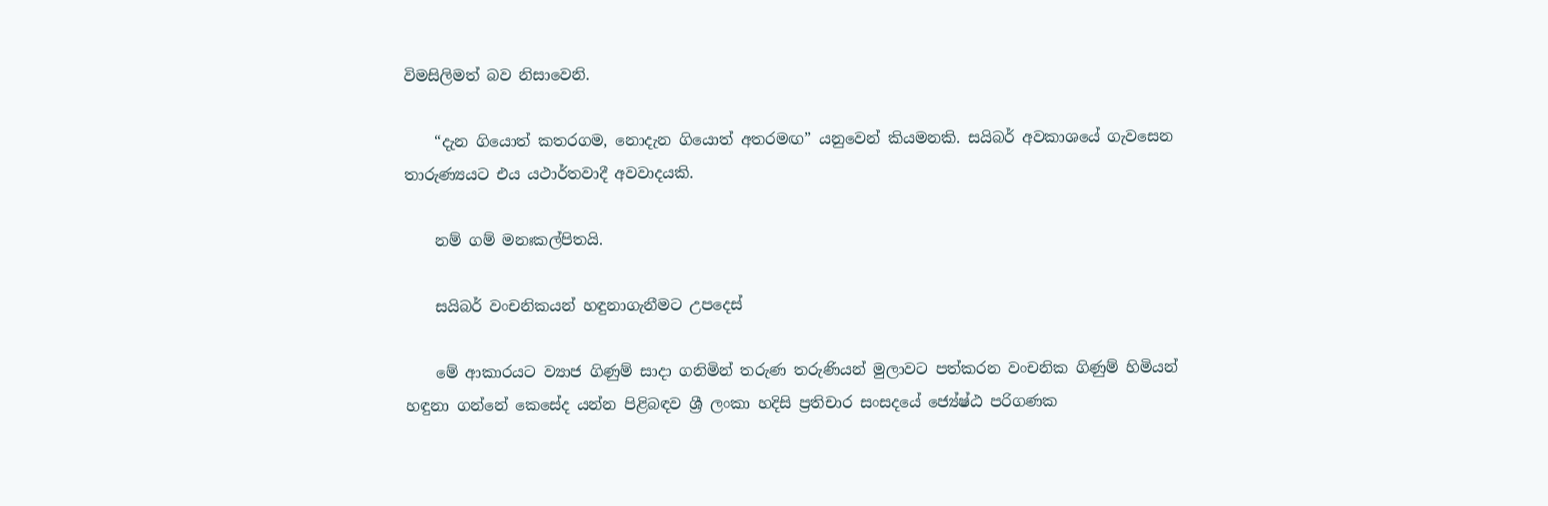විමසිලිමත් බව නිසාවෙනි.

    “දැන ගියොත් කතරගම, නොදැන ගියොත් අතරමඟ” යනුවෙන් කියමනකි. සයිබර් අවකාශයේ ගැවසෙන තාරුණ්‍යයට එය යථාර්තවාදී අවවාදයකි.

    නම් ගම් මනඃකල්පිතයි.

    සයිබර් වංචනිකයන් හඳුනාගැනීමට උපදෙස්

    මේ ආකාරයට ව්‍යාජ ගිණුම් සාදා ගනිමින් තරුණ තරුණියන් මුලාවට පත්කරන වංචනික ගිණුම් හිමියන් හඳුනා ගන්නේ කෙසේද යන්න පිළිබඳව ශ්‍රී ලංකා හදිසි ප්‍රතිචාර සංසදයේ ජ්‍යේෂ්ඨ පරිගණක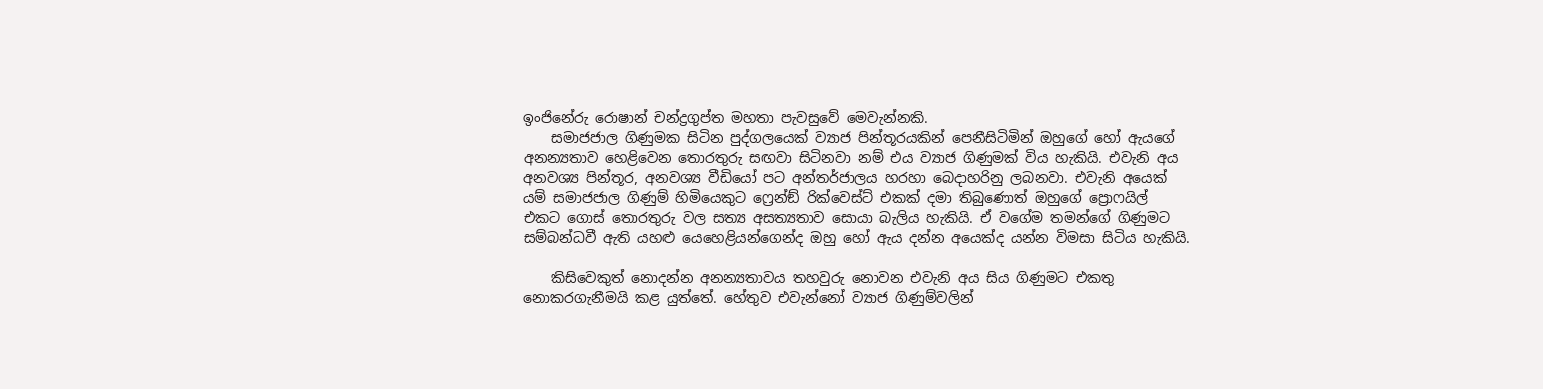ඉංජිනේරු රොෂාන් චන්ද්‍රගුප්ත මහතා පැවසුවේ මෙවැන්නකි.
    සමාජජාල ගිණුමක සිටින පුද්ගලයෙක් ව්‍යාජ පින්තූරයකින් පෙනීසිටිමින් ඔහුගේ හෝ ඇයගේ අනන්‍යතාව හෙළිවෙන තොරතුරු සඟවා සිටිනවා නම් එය ව්‍යාජ ගිණුමක් විය හැකියි. එවැනි අය අනවශ්‍ය පින්තූර, අනවශ්‍ය වීඩියෝ පට අන්තර්ජාලය හරහා බෙදාහරිනු ලබනවා. එවැනි අයෙක් යම් සමාජජාල ගිණුම් හිමියෙකුට ෆ්‍රෙන්ඞ් රික්වෙස්ට් එකක් දමා තිබුණොත් ඔහුගේ ප්‍රොෆයිල් එකට ගොස් තොරතුරු වල සත්‍ය අසත්‍යතාව සොයා බැලිය හැකියි. ඒ වගේම තමන්ගේ ගිණුමට සම්බන්ධවී ඇති යහළු යෙහෙළියන්ගෙන්ද ඔහු හෝ ඇය දන්න අයෙක්ද යන්න විමසා සිටිය හැකියි.

    කිසිවෙකුත් නොදන්න අනන්‍යතාවය තහවුරු නොවන එවැනි අය සිය ගිණුමට එකතු නොකරගැනීමයි කළ යුත්තේ. හේතුව එවැන්නෝ ව්‍යාජ ගිණුම්වලින්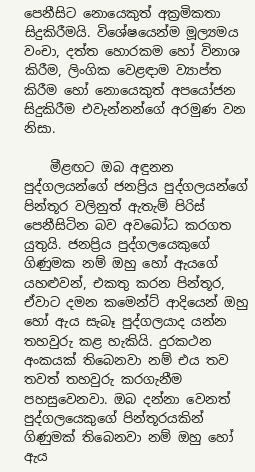පෙනීසිට නොයෙකුත් අක්‍රමිකතා සිදුකිරීමයි. විශේෂයෙන්ම මූල්‍යමය වංචා, දත්ත හොරකම හෝ විනාශ කිරීම, ලිංගික වෙළඳාම ව්‍යාප්ත කිරීම හෝ නොයෙකුත් අපයෝජන සිදුකිරීම එවැන්නන්ගේ අරමුණ වන නිසා.

    මීළඟට ඔබ අඳුනන පුද්ගලයන්ගේ ජනප්‍රිය පුද්ගලයන්ගේ පින්තූර වලිනුත් ඇතැම් පිරිස් පෙනීසිටින බව අවබෝධ කරගත යුතුයි. ජනප්‍රිය පුද්ගලයෙකුගේ ගිණුමක නම් ඔහු හෝ ඇයගේ යහළුවන්, එකතු කරන පින්තූර, ඒවාට දමන කමෙන්ට් ආදියෙන් ඔහු හෝ ඇය සැබෑ පුද්ගලයාද යන්න තහවුරු කළ හැකියි. දුරකථන අංකයක් තිබෙනවා නම් එය තව තවත් තහවුරු කරගැනීම පහසුවෙනවා. ඔබ දන්නා වෙනත් පුද්ගලයෙකුගේ පින්තූරයකින් ගිණුමක් තිබෙනවා නම් ඔහු හෝ ඇය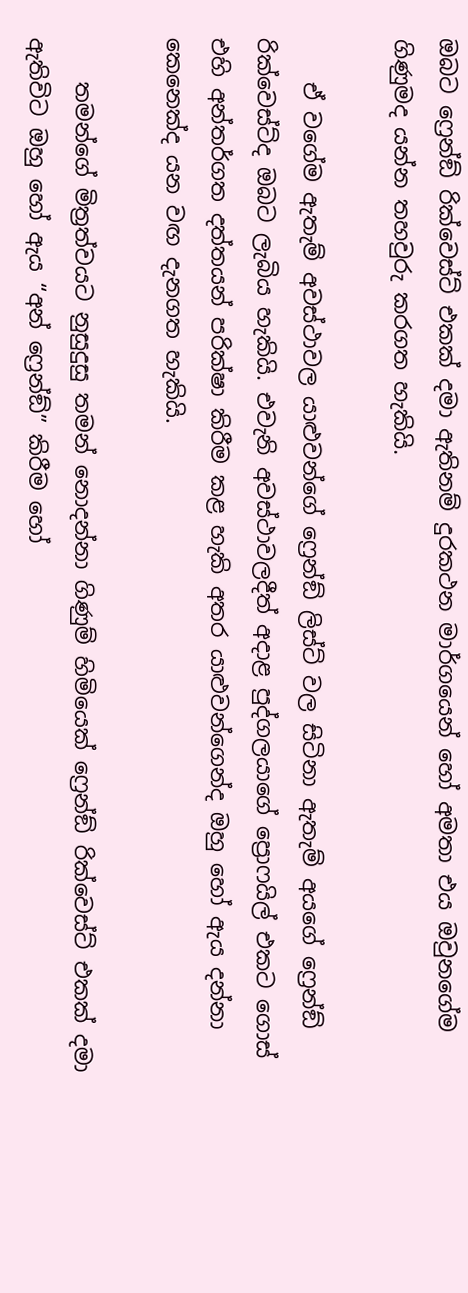ඔබට ෆ්‍රෙන්ඞ් රික්වෙස්ට් එකක් දමා ඇතිනම් දුරකථන මාර්ගයෙන් හෝ අමතා එය ඔවුනගේම ගිණුමද යන්න තහවුරු කරගත හැකියි.

    ඒ වගේම ඇතැම් අවස්ථාවල යාළුවන්ගේ ෆ්‍රෙන්ඞ් ලිස්ට් වල සිටිනා ඇතැම් අයගේ ෆ්‍රෙන්ඞ් රික්වෙස්ට්ද ඔබට ලැබිය හැකියි. එවැනි අවස්ථාවලදීත් අදාළ පුද්ගලයාගේ ප්‍රොෆයිල් එකට ගොස් එහි අන්තර්ගත දත්තයන් පරික්ෂා කිරීම කළ හැකි අතර යාළුවන්ගෙන්ද ඔහු හෝ ඇය දන්නා කෙනෙක්ද යන වඟ දැනගත හැකියි.

    තමන්ගේ මිත්‍රත්වයට නුසුදුසු තමන් නොදන්නා ගිණුම් හිමියෙක් ෆ්‍රෙන්ඞ් රික්වෙස්ට් එකක් දමා ඇතිවිට ඔහු හෝ ඇය “අන් ෆ්‍රෙන්ඞ්” කිරීම හෝ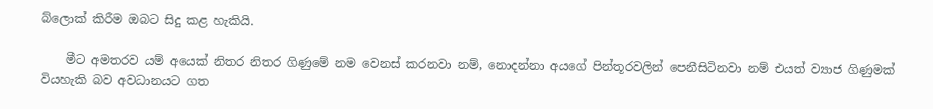බ්ලොක් කිරීම ඔබට සිදු කළ හැකියි.

    මීට අමතරව යම් අයෙක් නිතර නිතර ගිණුමේ නම වෙනස් කරනවා නම්, නොදන්නා අයගේ පින්තූරවලින් පෙනීසිටිනවා නම් එයත් ව්‍යාජ ගිණුමක් වියහැකි බව අවධානයට ගත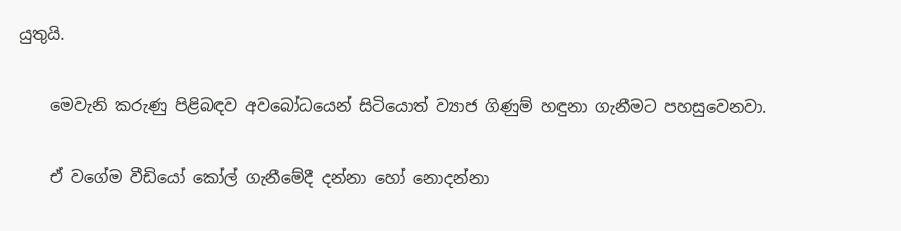යුතුයි.

    මෙවැනි කරුණු පිළිබඳව අවබෝධයෙන් සිටියොත් ව්‍යාජ ගිණුම් හඳුනා ගැනීමට පහසුවෙනවා.

    ඒ වගේම වීඩියෝ කෝල් ගැනීමේදී දන්නා හෝ නොදන්නා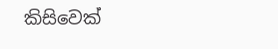කිසිවෙක්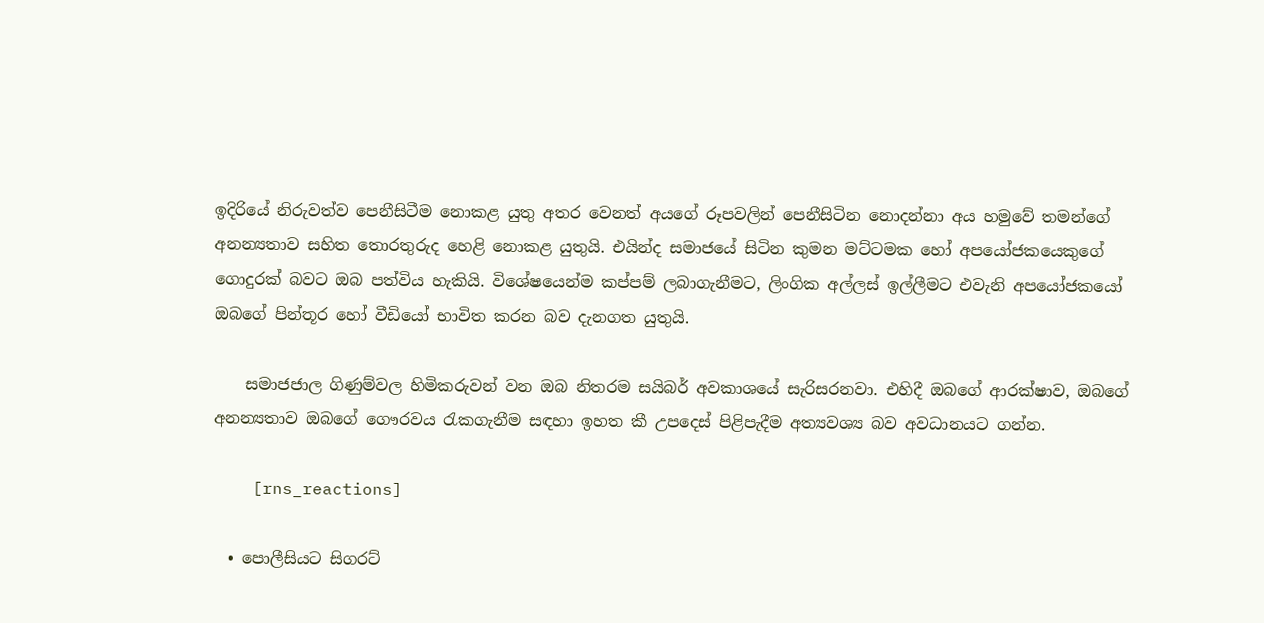ඉදිරියේ නිරුවත්ව පෙනීසිටීම නොකළ යුතු අතර වෙනත් අයගේ රූපවලින් පෙනීසිටින නොදන්නා අය හමුවේ තමන්ගේ අනන්‍යතාව සහිත තොරතුරුද හෙළි නොකළ යුතුයි. එයින්ද සමාජයේ සිටින කුමන මට්ටමක හෝ අපයෝජකයෙකුගේ ගොදුරක් බවට ඔබ පත්විය හැකියි. විශේෂයෙන්ම කප්පම් ලබාගැනීමට, ලිංගික අල්ලස් ඉල්ලීමට එවැනි අපයෝජකයෝ ඔබගේ පින්තූර හෝ වීඩියෝ භාවිත කරන බව දැනගත යුතුයි.

    සමාජජාල ගිණුම්වල හිමිකරුවන් වන ඔබ නිතරම සයිබර් අවකාශයේ සැරිසරනවා. එහිදී ඔබගේ ආරක්ෂාව, ඔබගේ අනන්‍යතාව ඔබගේ ගෞරවය රැකගැනීම සඳහා ඉහත කී උපදෙස් පිළිපැදීම අත්‍යවශ්‍ය බව අවධානයට ගන්න.

    [rns_reactions]

  • පොලීසියට සිගරට්‌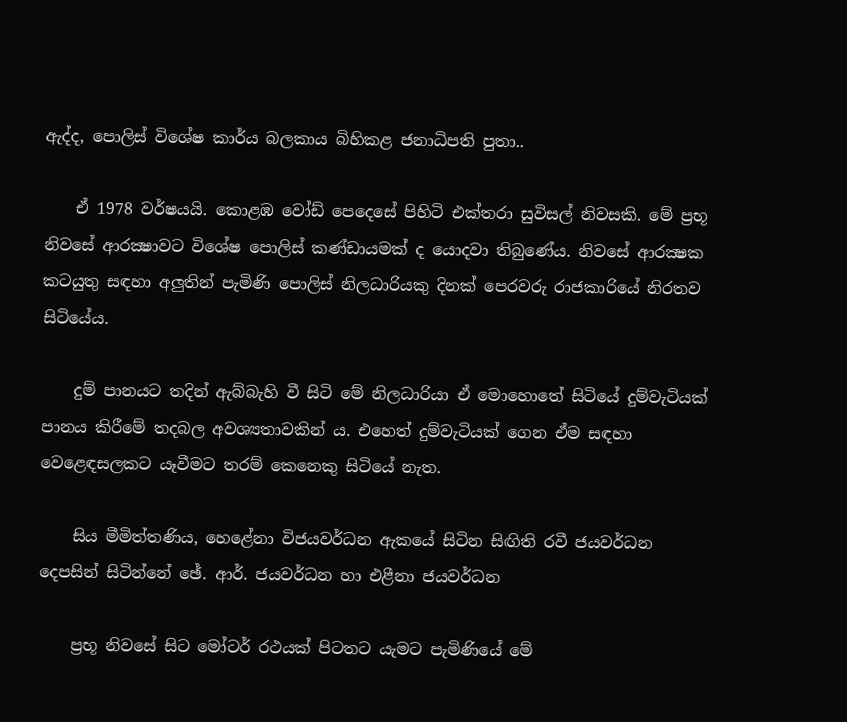ඇද්ද, පොලිස්‌ විශේෂ කාර්ය බලකාය බිහිකළ ජනාධිපති පුතා..

    ඒ 1978 වර්ෂයයි. කොළඹ වෝඩ් පෙදෙසේ පිහිටි එක්‌තරා සුවිසල් නිවසකි. මේ ප්‍රභූ නිවසේ ආරක්‍ෂාවට විශේෂ පොලිස්‌ කණ්‌ඩායමක්‌ ද යොදවා තිබුණේය. නිවසේ ආරක්‍ෂක කටයුතු සඳහා අලුතින් පැමිණි පොලිස්‌ නිලධාරියකු දිනක්‌ පෙරවරු රාජකාරියේ නිරතව සිටියේය.

    දුම් පානයට තදින් ඇබ්බැහි වී සිටි මේ නිලධාරියා ඒ මොහොතේ සිටියේ දුම්වැටියක්‌ පානය කිරීමේ තදබල අවශ්‍යතාවකින් ය. එහෙත් දුම්වැටියක්‌ ගෙන ඒම සඳහා වෙළෙඳසලකට යෑවීමට තරම් කෙනෙකු සිටියේ නැත.

    සිය මීමිත්තණිය, හෙළේනා විජයවර්ධන ඇකයේ සිටින සිඟිති රවී ජයවර්ධන දෙපසින් සිටින්නේ ඡේ. ආර්. ජයවර්ධන හා එළීනා ජයවර්ධන

    ප්‍රභූ නිවසේ සිට මෝටර් රථයක්‌ පිටතට යැමට පැමිණියේ මේ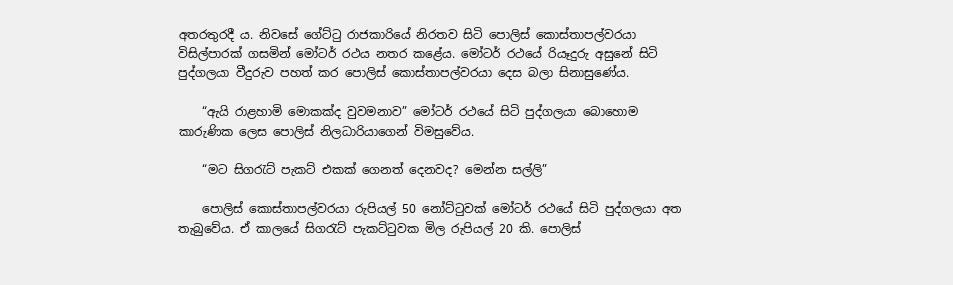අතරතුරදී ය. නිවසේ ගේට්‌ටු රාජකාරියේ නිරතව සිටි පොලිස්‌ කොස්‌තාපල්වරයා විසිල්පාරක්‌ ගසමින් මෝටර් රථය නතර කළේය. මෝටර් රථයේ රියෑදුරු අසුනේ සිටි පුද්ගලයා වීදුරුව පහත් කර පොලිස්‌ කොස්‌තාපල්වරයා දෙස බලා සිනාසුණේය.

    “ඇයි රාළහාමි මොකක්‌ද වුවමනාව” මෝටර් රථයේ සිටි පුද්ගලයා බොහොම කාරුණික ලෙස පොලිස්‌ නිලධාරියාගෙන් විමසුවේය.

    “මට සිගරැට්‌ පැකට්‌ එකක්‌ ගෙනත් දෙනවද? මෙන්න සල්ලි”

    පොලිස්‌ කොස්‌තාපල්වරයා රුපියල් 50 නෝට්‌ටුවක්‌ මෝටර් රථයේ සිටි පුද්ගලයා අත තැබුවේය. ඒ කාලයේ සිගරැට්‌ පැකට්‌ටුවක මිල රුපියල් 20 කි. පොලිස්‌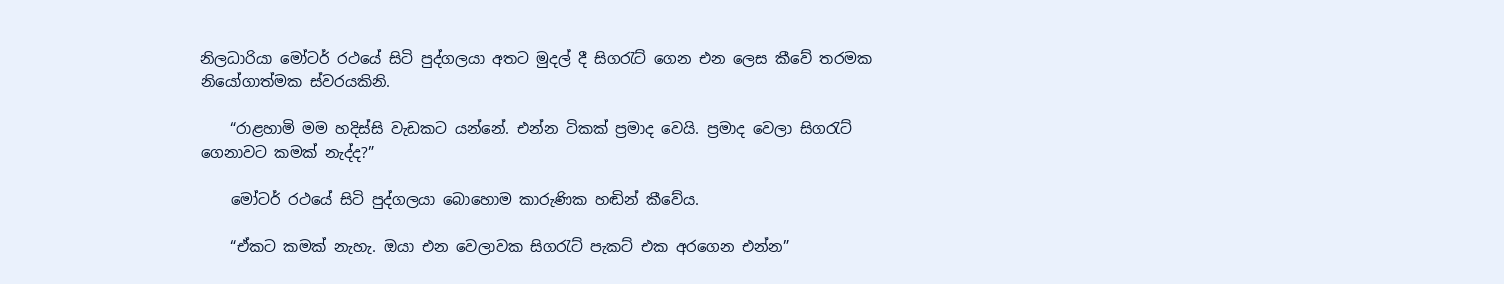නිලධාරියා මෝටර් රථයේ සිටි පුද්ගලයා අතට මුදල් දී සිගරැට්‌ ගෙන එන ලෙස කීවේ තරමක නියෝගාත්මක ස්‌වරයකිනි.

    “රාළහාමි මම හදිස්‌සි වැඩකට යන්නේ. එන්න ටිකක්‌ ප්‍රමාද වෙයි. ප්‍රමාද වෙලා සිගරැට්‌ ගෙනාවට කමක්‌ නැද්ද?”

    මෝටර් රථයේ සිටි පුද්ගලයා බොහොම කාරුණික හඬින් කීවේය.

    “ඒකට කමක්‌ නැහැ. ඔයා එන වෙලාවක සිගරැට්‌ පැකට්‌ එක අරගෙන එන්න”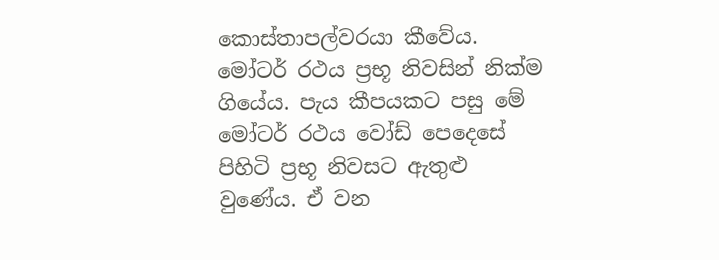කොස්‌තාපල්වරයා කීවේය. මෝටර් රථය ප්‍රභූ නිවසින් නික්‌ම ගියේය. පැය කීපයකට පසු මේ මෝටර් රථය වෝඩ් පෙදෙසේ පිහිටි ප්‍රභූ නිවසට ඇතුළු වුණේය. ඒ වන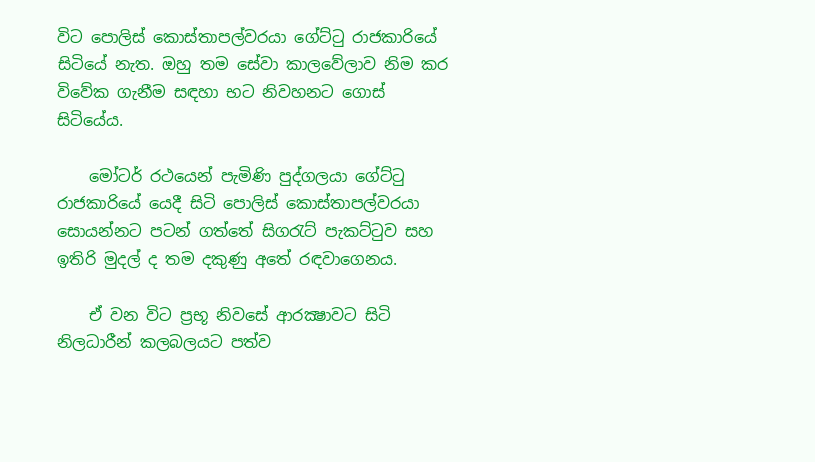විට පොලිස්‌ කොස්‌තාපල්වරයා ගේට්‌ටු රාජකාරියේ සිටියේ නැත. ඔහු තම සේවා කාලවේලාව නිම කර විවේක ගැනීම සඳහා භට නිවහනට ගොස්‌ සිටියේය.

    මෝටර් රථයෙන් පැමිණි පුද්ගලයා ගේට්‌ටු රාජකාරියේ යෙදී සිටි පොලිස්‌ කොස්‌තාපල්වරයා සොයන්නට පටන් ගත්තේ සිගරැට්‌ පැකට්‌ටුව සහ ඉතිරි මුදල් ද තම දකුණු අතේ රඳවාගෙනය.

    ඒ වන විට ප්‍රභූ නිවසේ ආරක්‍ෂාවට සිටි නිලධාරීන් කලබලයට පත්ව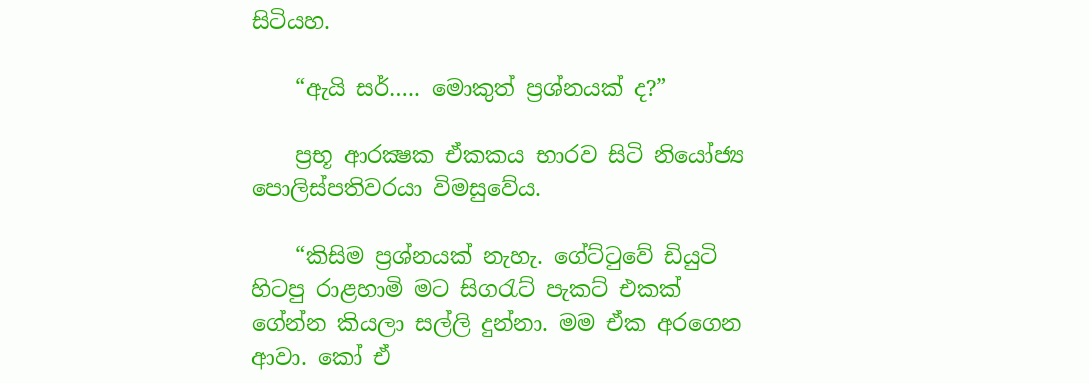සිටියහ.

    “ඇයි සර්….. මොකුත් ප්‍රශ්නයක්‌ ද?”

    ප්‍රභූ ආරක්‍ෂක ඒකකය භාරව සිටි නියෝජ්‍ය පොලිස්‌පතිවරයා විමසුවේය.

    “කිසිම ප්‍රශ්නයක්‌ නැහැ. ගේට්‌ටුවේ ඩියුටි හිටපු රාළහාමි මට සිගරැට්‌ පැකට්‌ එකක්‌ ගේන්න කියලා සල්ලි දුන්නා. මම ඒක අරගෙන ආවා. කෝ ඒ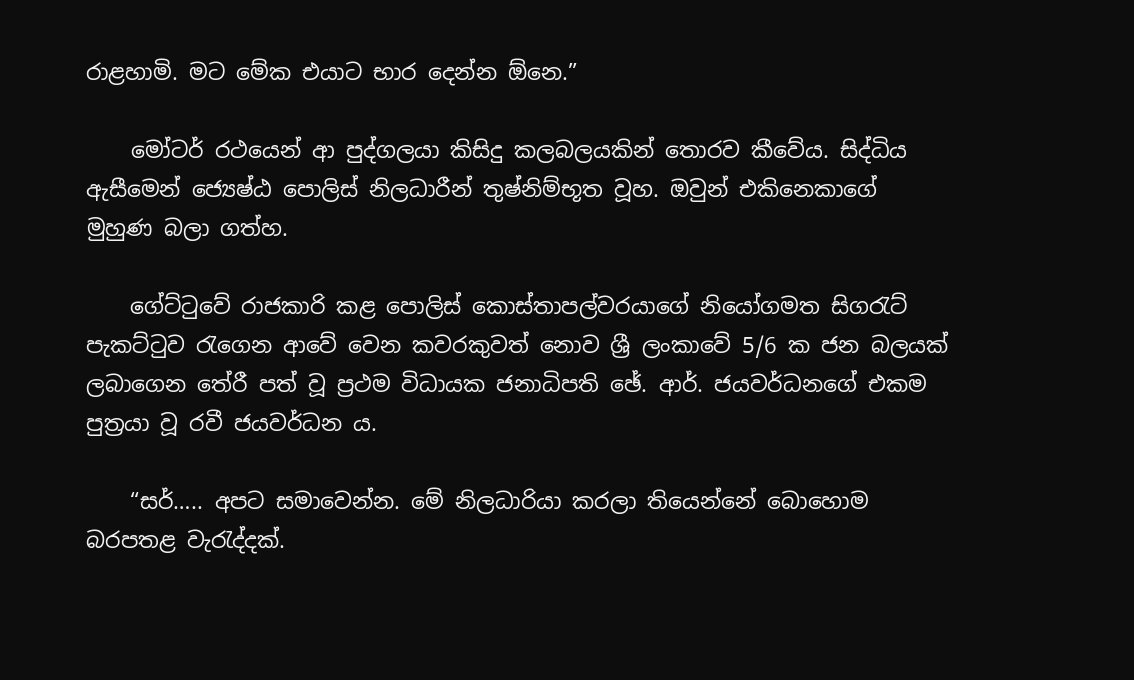රාළහාමි. මට මේක එයාට භාර දෙන්න ඕනෙ.”

    මෝටර් රථයෙන් ආ පුද්ගලයා කිසිදු කලබලයකින් තොරව කීවේය. සිද්ධිය ඇසීමෙන් ජ්‍යෙෂ්ඨ පොලිස්‌ නිලධාරීන් තුෂ්නිම්භූත වූහ. ඔවුන් එකිනෙකාගේ මුහුණ බලා ගත්හ.

    ගේට්‌ටුවේ රාජකාරි කළ පොලිස්‌ කොස්‌තාපල්වරයාගේ නියෝගමත සිගරැට්‌ පැකට්‌ටුව රැගෙන ආවේ වෙන කවරකුවත් නොව ශ්‍රී ලංකාවේ 5/6 ක ජන බලයක්‌ ලබාගෙන තේරී පත් වූ ප්‍රථම විධායක ජනාධිපති ඡේ. ආර්. ජයවර්ධනගේ එකම පුත්‍රයා වූ රවී ජයවර්ධන ය.

    “සර්….. අපට සමාවෙන්න. මේ නිලධාරියා කරලා තියෙන්නේ බොහොම බරපතළ වැරැද්දක්‌.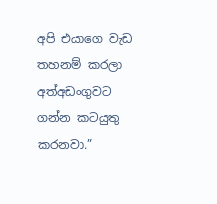අපි එයාගෙ වැඩ තහනම් කරලා අත්අඩංගුවට ගන්න කටයුතු කරනවා.”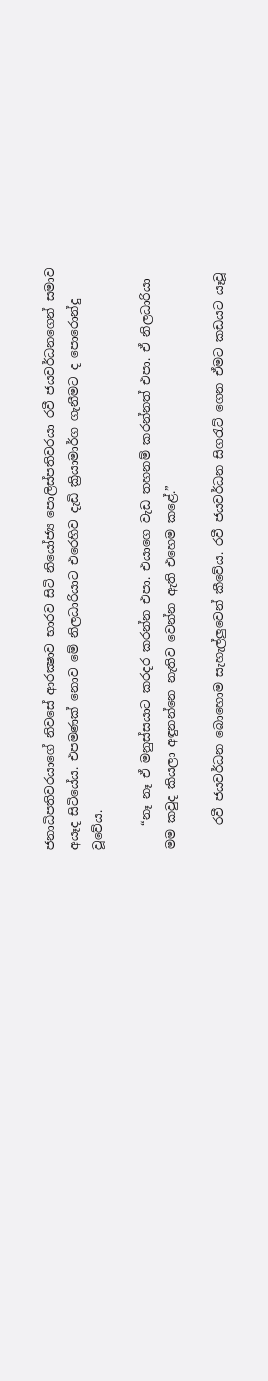ජනාධිපතිවරයාගේ නිවසේ ආරක්‍ෂාව භාරව සිටි නියෝජ්‍ය පොලිස්‌පතිවරයා රවී ජයවර්ධනගෙන් සමාව අයෑද සිටියේය. එපමණක්‌ නොව මේ නිලධාරියාට එරෙහිව දැඩි ක්‍රියාමාර්ග ගැනීමට ද පොරොන්දු වූවේය.

    “නෑ නෑ ඒ මනුස්‌සයාට කරදර කරන්න එපා. එයාගෙ වැඩ තහනම් කරන්නත් එපා. ඒ නිලධාරියා මම කවුද කියලා අඳුනන්නෙ නැතිව වෙන්න ඇති එහෙම කළේ.”

    රවී ජයවර්ධන බොහොම සැහැල්ලුවෙන් කීවේය. රවී ජයවර්ධන සිගරැට්‌ ගෙන ඒමට කඩයට යෑවූ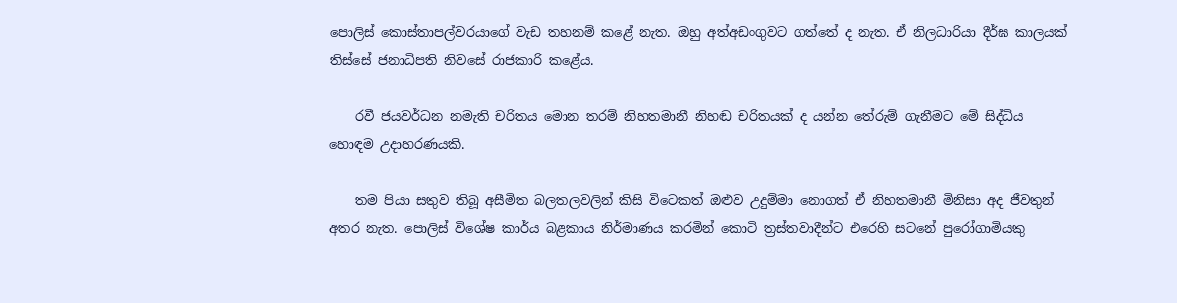පොලිස්‌ කොස්‌තාපල්වරයාගේ වැඩ තහනම් කළේ නැත. ඔහු අත්අඩංගුවට ගත්තේ ද නැත. ඒ නිලධාරියා දීර්ඝ කාලයක්‌ තිස්‌සේ ජනාධිපති නිවසේ රාජකාරි කළේය.

    රවී ජයවර්ධන නමැති චරිතය මොන තරම් නිහතමානී නිහඬ චරිතයක්‌ ද යන්න තේරුම් ගැනීමට මේ සිද්ධිය හොඳම උදාහරණයකි.

    තම පියා සතුව තිබූ අසීමිත බලතලවලින් කිසි විටෙකත් ඔළුව උදුම්මා නොගත් ඒ නිහතමානී මිනිසා අද ජීවතුන් අතර නැත. පොලිස්‌ විශේෂ කාර්ය බළකාය නිර්මාණය කරමින් කොටි ත්‍රස්‌තවාදීන්ට එරෙහි සටනේ පුරෝගාමියකු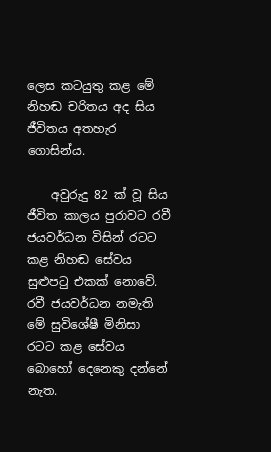ලෙස කටයුතු කළ මේ නිහඬ චරිතය අද සිය ජීවිතය අතහැර ගොසින්ය.

    අවුරුදු 82 ක්‌ වූ සිය ජීවිත කාලය පුරාවට රවී ජයවර්ධන විසින් රටට කළ නිහඬ සේවය සුළුපටු එකක්‌ නොවේ. රවී ජයවර්ධන නමැති මේ සුවිශේෂී මිනිසා රටට කළ සේවය බොහෝ දෙනෙකු දන්නේ නැත.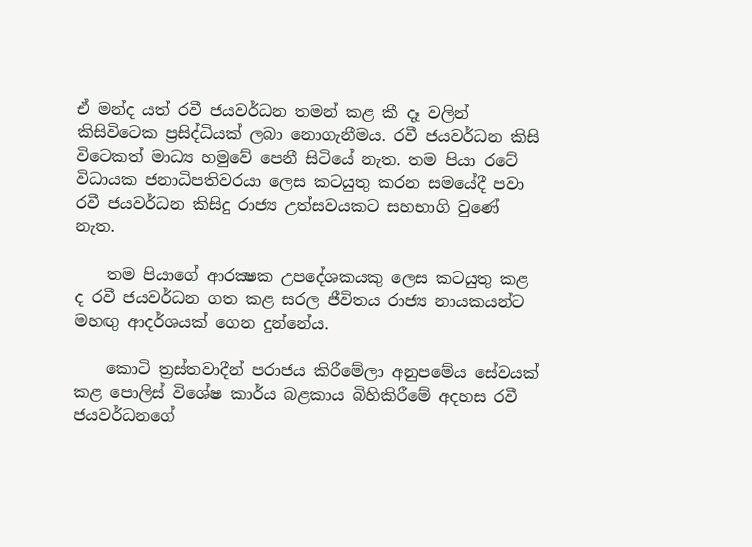ඒ මන්ද යත් රවී ජයවර්ධන තමන් කළ කී දෑ වලින් කිසිවිටෙක ප්‍රසිද්ධියක්‌ ලබා නොගැනීමය. රවී ජයවර්ධන කිසි විටෙකත් මාධ්‍ය හමුවේ පෙනී සිටියේ නැත. තම පියා රටේ විධායක ජනාධිපතිවරයා ලෙස කටයුතු කරන සමයේදී පවා රවී ජයවර්ධන කිසිදු රාජ්‍ය උත්සවයකට සහභාගි වුණේ නැත.

    තම පියාගේ ආරක්‍ෂක උපදේශකයකු ලෙස කටයුතු කළ ද රවී ජයවර්ධන ගත කළ සරල ජීවිතය රාජ්‍ය නායකයන්ට මහඟු ආදර්ශයක්‌ ගෙන දුන්නේය.

    කොටි ත්‍රස්‌තවාදීන් පරාජය කිරීමේලා අනුපමේය සේවයක්‌ කළ පොලිස්‌ විශේෂ කාර්ය බළකාය බිහිකිරීමේ අදහස රවී ජයවර්ධනගේ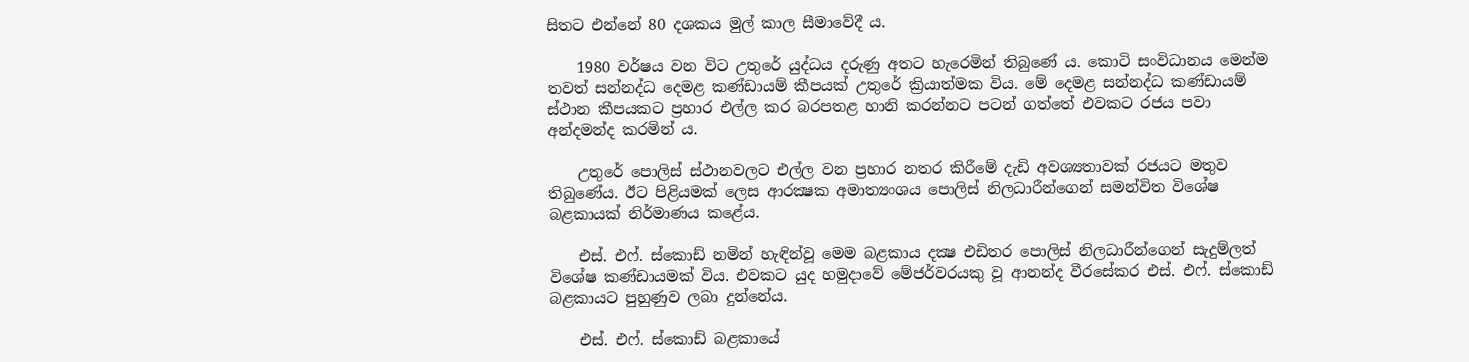සිතට එන්නේ 80 දශකය මුල් කාල සීමාවේදී ය.

    1980 වර්ෂය වන විට උතුරේ යුද්ධය දරුණු අතට හැරෙමින් තිබුණේ ය. කොටි සංවිධානය මෙන්ම තවත් සන්නද්ධ දෙමළ කණ්‌ඩායම් කීපයක්‌ උතුරේ ක්‍රියාත්මක විය. මේ දෙමළ සන්නද්ධ කණ්‌ඩායම් ස්‌ථාන කීපයකට ප්‍රහාර එල්ල කර බරපතළ හානි කරන්නට පටන් ගත්තේ එවකට රජය පවා අන්දමන්ද කරමින් ය.

    උතුරේ පොලිස්‌ ස්‌ථානවලට එල්ල වන ප්‍රහාර නතර කිරීමේ දැඩි අවශ්‍යතාවක්‌ රජයට මතුව තිබුණේය. ඊට පිළියමක්‌ ලෙස ආරක්‍ෂක අමාත්‍යංශය පොලිස්‌ නිලධාරීන්ගෙන් සමන්විත විශේෂ බළකායක්‌ නිර්මාණය කළේය.

    එස්‌. එෆ්. ස්‌කොඩ් නමින් හැඳින්වූ මෙම බළකාය දක්‍ෂ එඩිතර පොලිස්‌ නිලධාරීන්ගෙන් සැදුම්ලත් විශේෂ කණ්‌ඩායමක්‌ විය. එවකට යුද හමුදාවේ මේජර්වරයකු වූ ආනන්ද වීරසේකර එස්‌. එෆ්. ස්‌කොඩ් බළකායට පුහුණුව ලබා දුන්නේය.

    එස්‌. එෆ්. ස්‌කොඩ් බළකායේ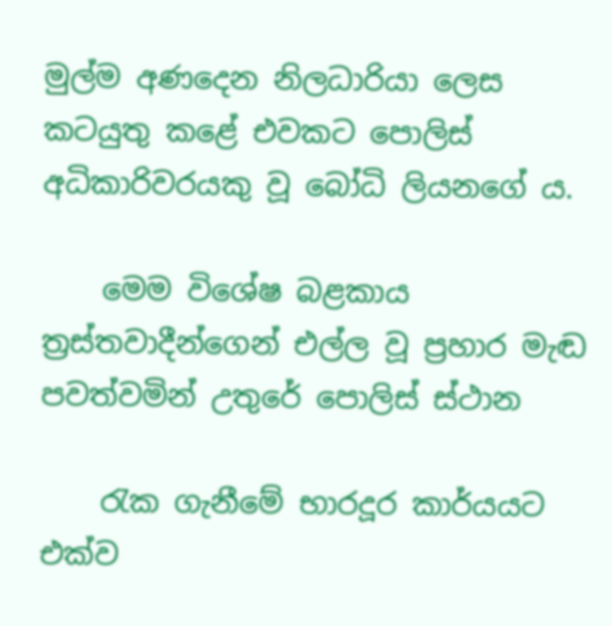මුල්ම අණදෙන නිලධාරියා ලෙස කටයුතු කළේ එවකට පොලිස්‌ අධිකාරිවරයකු වූ බෝධි ලියනගේ ය.

    මෙම විශේෂ බළකාය ත්‍රස්‌තවාදීන්ගෙන් එල්ල වූ ප්‍රහාර මැඬ පවත්වමින් උතුරේ පොලිස්‌ ස්‌ථාන

    රැක ගැනීමේ භාරදූර කාර්යයට එක්‌ව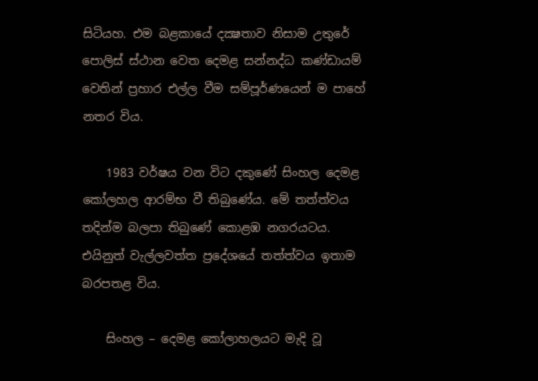සිටියහ. එම බළකායේ දක්‍ෂතාව නිසාම උතුරේ පොලිස්‌ ස්‌ථාන වෙත දෙමළ සන්නද්ධ කණ්‌ඩායම් වෙතින් ප්‍රහාර එල්ල වීම සම්පූර්ණයෙන් ම පාහේ නතර විය.

    1983 වර්ෂය වන විට දකුණේ සිංහල දෙමළ කෝලහල ආරම්භ වී තිබුණේය. මේ තත්ත්වය තදින්ම බලපා තිබුණේ කොළඹ නගරයටය. එයිනුත් වැල්ලවත්ත ප්‍රදේශයේ තත්ත්වය ඉතාම බරපතළ විය.

    සිංහල – දෙමළ කෝලාහලයට මැදි වූ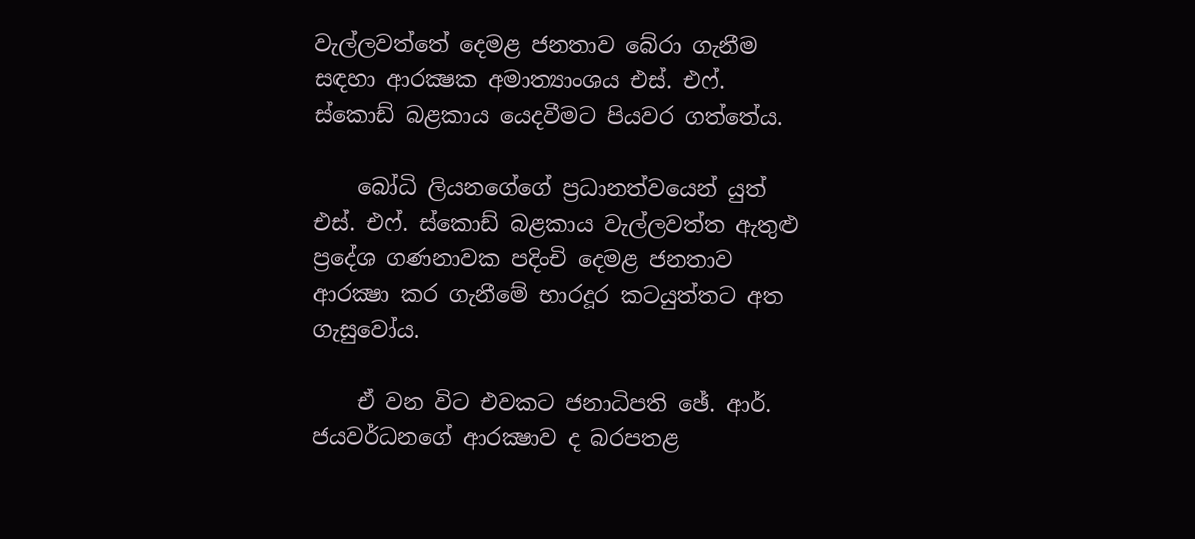වැල්ලවත්තේ දෙමළ ජනතාව බේරා ගැනීම සඳහා ආරක්‍ෂක අමාත්‍යාංශය එස්‌. එෆ්. ස්‌කොඩ් බළකාය යෙදවීමට පියවර ගත්තේය.

    බෝධි ලියනගේගේ ප්‍රධානත්වයෙන් යුත් එස්‌. එෆ්. ස්‌කොඩ් බළකාය වැල්ලවත්ත ඇතුළු ප්‍රදේශ ගණනාවක පදිංචි දෙමළ ජනතාව ආරක්‍ෂා කර ගැනීමේ භාරදූර කටයුත්තට අත ගැසුවෝය.

    ඒ වන විට එවකට ජනාධිපති ඡේ. ආර්. ජයවර්ධනගේ ආරක්‍ෂාව ද බරපතළ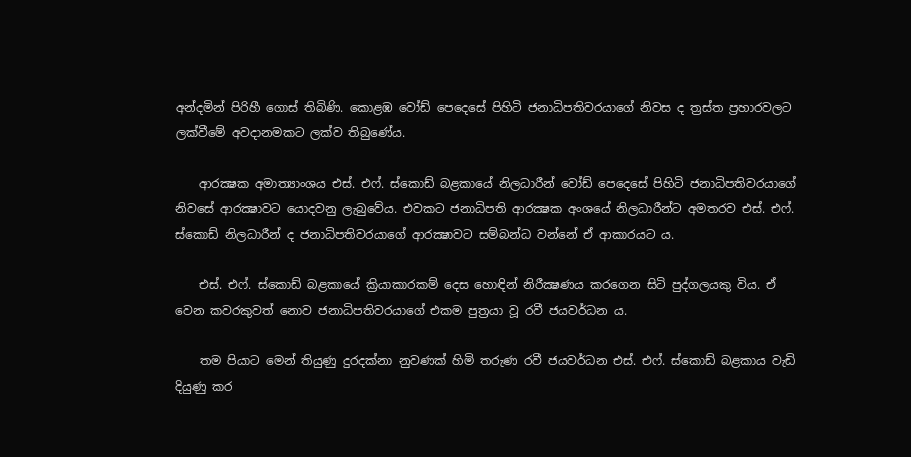අන්දමින් පිරිහී ගොස්‌ තිබිණි. කොළඹ වෝඩ් පෙදෙසේ පිහිටි ජනාධිපතිවරයාගේ නිවස ද ත්‍රස්‌ත ප්‍රහාරවලට ලක්‌වීමේ අවදානමකට ලක්‌ව තිබුණේය.

    ආරක්‍ෂක අමාත්‍යාංශය එස්‌. එෆ්. ස්‌කොඩ් බළකායේ නිලධාරීන් වෝඩ් පෙදෙසේ පිහිටි ජනාධිපතිවරයාගේ නිවසේ ආරක්‍ෂාවට යොදවනු ලැබුවේය. එවකට ජනාධිපති ආරක්‍ෂක අංශයේ නිලධාරීන්ට අමතරව එස්‌. එෆ්. ස්‌කොඩ් නිලධාරීන් ද ජනාධිපතිවරයාගේ ආරක්‍ෂාවට සම්බන්ධ වන්නේ ඒ ආකාරයට ය.

    එස්‌. එෆ්. ස්‌කොඩ් බළකායේ ක්‍රියාකාරකම් දෙස හොඳින් නිරීක්‍ෂණය කරගෙන සිටි පුද්ගලයකු විය. ඒ වෙන කවරකුවත් නොව ජනාධිපතිවරයාගේ එකම පුත්‍රයා වූ රවී ජයවර්ධන ය.

    තම පියාට මෙන් තියුණු දුරදක්‌නා නුවණක්‌ හිමි තරුණ රවී ජයවර්ධන එස්‌. එෆ්. ස්‌කොඩ් බළකාය වැඩි දියුණු කර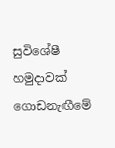සුවිශේෂී හමුදාවක්‌ ගොඩනැඟීමේ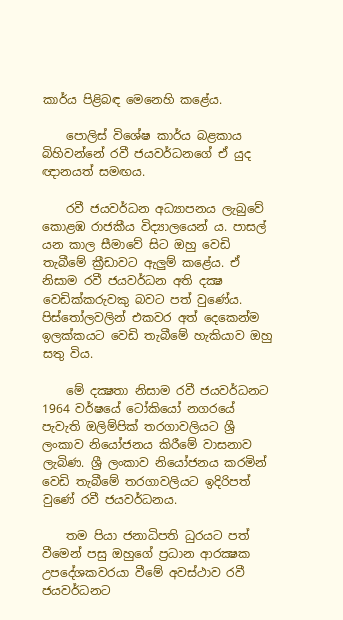කාර්ය පිළිබඳ මෙනෙහි කළේය.

    පොලිස්‌ විශේෂ කාර්ය බළකාය බිහිවන්නේ රවී ජයවර්ධනගේ ඒ යුද ඥානයත් සමඟය.

    රවී ජයවර්ධන අධ්‍යාපනය ලැබුවේ කොළඹ රාජකීය විද්‍යාලයෙන් ය. පාසල් යන කාල සීමාවේ සිට ඔහු වෙඩි තැබීමේ ක්‍රීඩාවට ඇලුම් කළේය. ඒ නිසාම රවී ජයවර්ධන අති දක්‍ෂ වෙඩික්‌කරුවකු බවට පත් වුණේය. පිස්‌තෝලවලින් එකවර අත් දෙකෙන්ම ඉලක්‌කයට වෙඩි තැබීමේ හැකියාව ඔහු සතු විය.

    මේ දක්‍ෂතා නිසාම රවී ජයවර්ධනට 1964 වර්ෂයේ ටෝකියෝ නගරයේ පැවැති ඔලිම්පික්‌ තරගාවලියට ශ්‍රී ලංකාව නියෝජනය කිරීමේ වාසනාව ලැබිණ. ශ්‍රී ලංකාව නියෝජනය කරමින් වෙඩි තැබීමේ තරගාවලියට ඉදිරිපත් වුණේ රවී ජයවර්ධනය.

    තම පියා ජනාධිපති ධුරයට පත් වීමෙන් පසු ඔහුගේ ප්‍රධාන ආරක්‍ෂක උපදේශකවරයා වීමේ අවස්‌ථාව රවී ජයවර්ධනට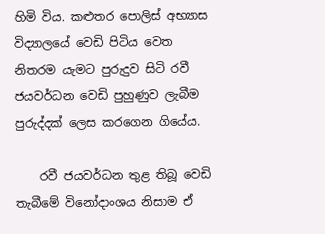හිමි විය. කළුතර පොලිස්‌ අභ්‍යාස විද්‍යාලයේ වෙඩි පිටිය වෙත නිතරම යැමට පුරුදුව සිටි රවී ජයවර්ධන වෙඩි පුහුණුව ලැබීම පුරුද්දක්‌ ලෙස කරගෙන ගියේය.

    රවී ජයවර්ධන තුළ තිබූ වෙඩි තැබීමේ විනෝදාංශය නිසාම ඒ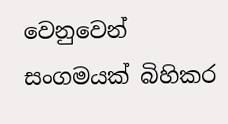වෙනුවෙන් සංගමයක්‌ බිහිකර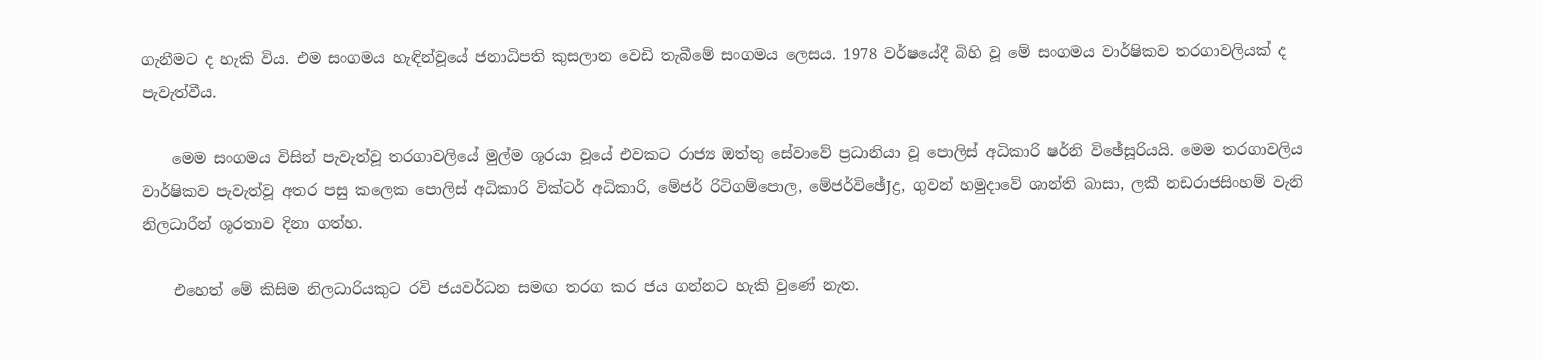ගැනීමට ද හැකි විය. එම සංගමය හැඳින්වූයේ ජනාධිපති කුසලාන වෙඩි තැබීමේ සංගමය ලෙසය. 1978 වර්ෂයේදී බිහි වූ මේ සංගමය වාර්ෂිකව තරගාවලියක්‌ ද පැවැත්වීය.

    මෙම සංගමය විසින් පැවැත්වූ තරගාවලියේ මුල්ම ශූරයා වූයේ එවකට රාජ්‍ය ඔත්තු සේවාවේ ප්‍රධානියා වූ පොලිස්‌ අධිකාරි ෂර්නි විඡේසූරියයි. මෙම තරගාවලිය වාර්ෂිකව පැවැත්වූ අතර පසු කලෙක පොලිස්‌ අධිකාරි වික්‌ටර් අධිකාරි, මේජර් රිටිගම්පොල, මේජර්විඡේJද්‍ර, ගුවන් හමුදාවේ ශාන්ති බාසා, ලකී නඩරාජසිංහම් වැනි නිලධාරීන් ශූරතාව දිනා ගත්හ.

    එහෙත් මේ කිසිම නිලධාරියකුට රවි ජයවර්ධන සමඟ තරග කර ජය ගන්නට හැකි වුණේ නැත.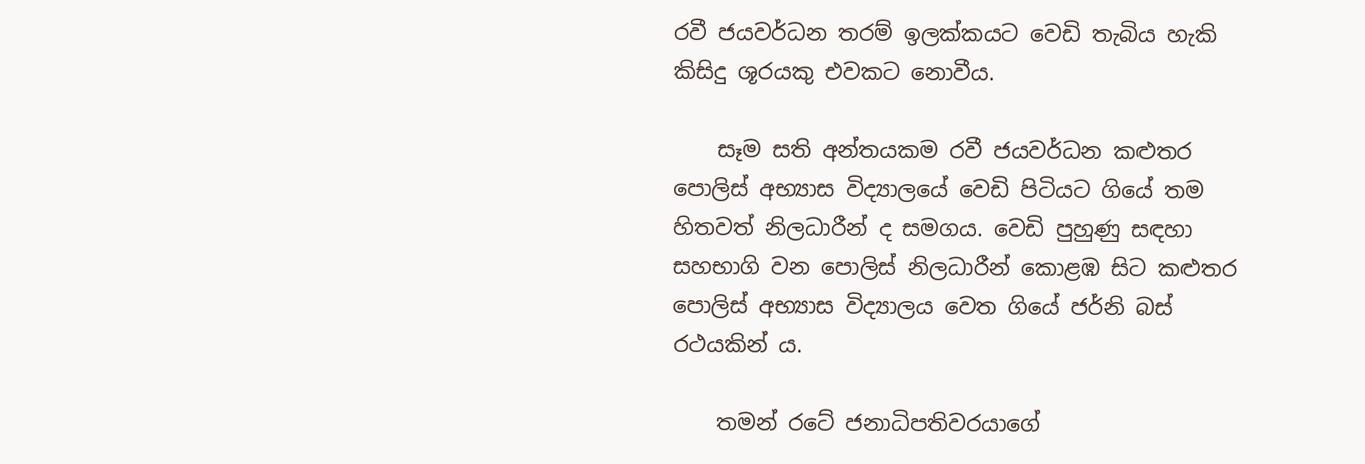රවී ජයවර්ධන තරම් ඉලක්‌කයට වෙඩි තැබිය හැකි කිසිදු ශූරයකු එවකට නොවීය.

    සෑම සති අන්තයකම රවී ජයවර්ධන කළුතර පොලිස්‌ අභ්‍යාස විද්‍යාලයේ වෙඩි පිටියට ගියේ තම හිතවත් නිලධාරීන් ද සමගය. වෙඩි පුහුණු සඳහා සහභාගි වන පොලිස්‌ නිලධාරීන් කොළඹ සිට කළුතර පොලිස්‌ අභ්‍යාස විද්‍යාලය වෙත ගියේ ජර්නි බස්‌ රථයකින් ය.

    තමන් රටේ ජනාධිපතිවරයාගේ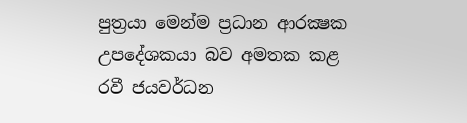පුත්‍රයා මෙන්ම ප්‍රධාන ආරක්‍ෂක උපදේශකයා බව අමතක කළ රවී ජයවර්ධන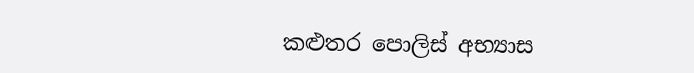කළුතර පොලිස්‌ අභ්‍යාස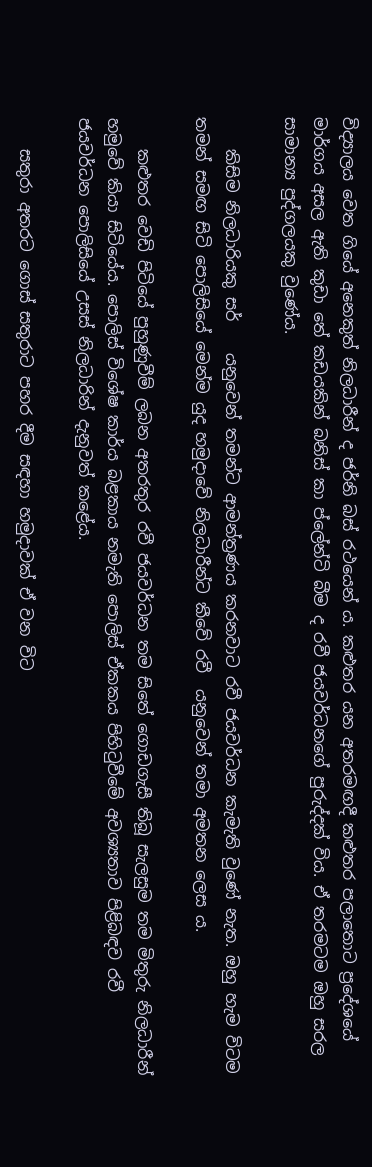විද්‍යාලය වෙත ගියේ අනෙකුත් නිලධාරීන් ද ජර්නි බස්‌ රථයෙන් ය. කළුතර යන අතරමඟදී කළුතර පලාතොට ප්‍රදේශයේ මාර්ගය අසල ඇති කුඩා තේ කඩයකින් බනිස්‌ කා ප්ලේන්ටි බීම ද රවී ජයවර්ධනගේ පුරුද්දක්‌ විය. ඒ තරමටම ඔහු සරල සාමාන්‍ය පුද්ගලයකු වුණේය.

    කිසිම නිලධාරියකු සර්    යනුවෙන් තමන්ට ආමන්ත්‍රණය කරනවාට රවී ජයවර්ධන කැමැති වුණේ නැත. ඔහු හැම විටම තමන් සමඟ සිටි පොලිසියේ මෙන්ම යුද හමුදාවේ නිලධාරීන්ට කීවේ රවී  යනුවෙන් තමා අමතන ලෙස ය.

    කළුතර වෙඩි පිටියේ පුහුණුවීම් ලබන අතරතුර රවී ජයවර්ධන තම සිතේ ගොඩගැසී තිබූ සැලසුම තම මිතුරු නිලධාරීන් හමුවේ කියා සිටියේය. පොලිස්‌ විශේෂ කාර්ය බළකාය නමැති පොලිස්‌ ඒකකය පිහිටුවීමේ අවශ්‍යතාව පිළිබඳව රවී ජයවර්ධන පොලිසියේ උසස්‌ නිලධාරින් දැනුවත් කළේය.

    සතුරා අතරට ගොස්‌ සතුරාට පහර දීම සඳහා හමුදාවක්‌ ඒ වන විට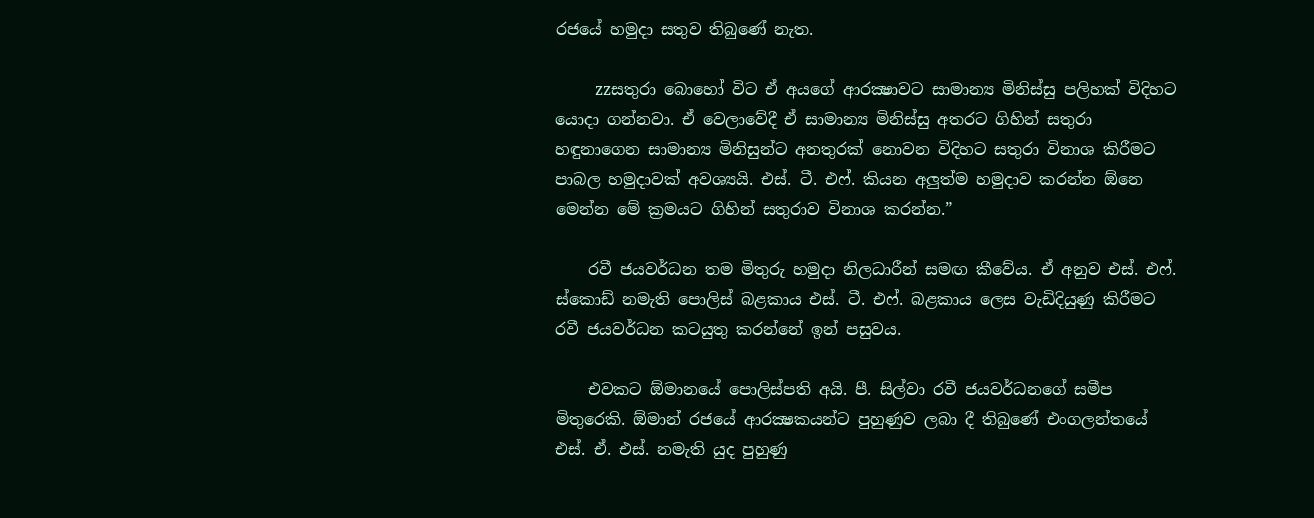රජයේ හමුදා සතුව තිබුණේ නැත.

    zzසතුරා බොහෝ විට ඒ අයගේ ආරක්‍ෂාවට සාමාන්‍ය මිනිස්‌සු පලිහක්‌ විදිහට යොදා ගන්නවා. ඒ වෙලාවේදී ඒ සාමාන්‍ය මිනිස්‌සු අතරට ගිහින් සතුරා හඳුනාගෙන සාමාන්‍ය මිනිසුන්ට අනතුරක්‌ නොවන විදිහට සතුරා විනාශ කිරීමට පාබල හමුදාවක්‌ අවශ්‍යයි. එස්‌. ටී. එෆ්. කියන අලුත්ම හමුදාව කරන්න ඕනෙ මෙන්න මේ ක්‍රමයට ගිහින් සතුරාව විනාශ කරන්න.”

    රවී ජයවර්ධන තම මිතුරු හමුදා නිලධාරීන් සමඟ කීවේය. ඒ අනුව එස්‌. එෆ්. ස්‌කොඩ් නමැති පොලිස්‌ බළකාය එස්‌. ටී. එෆ්. බළකාය ලෙස වැඩිදියුණු කිරීමට රවී ජයවර්ධන කටයුතු කරන්නේ ඉන් පසුවය.

    එවකට ඕමානයේ පොලිස්‌පති අයි. පී. සිල්වා රවී ජයවර්ධනගේ සමීප මිතුරෙකි. ඕමාන් රජයේ ආරක්‍ෂකයන්ට පුහුණුව ලබා දී තිබුණේ එංගලන්තයේ එස්‌. ඒ. එස්‌. නමැති යුද පුහුණු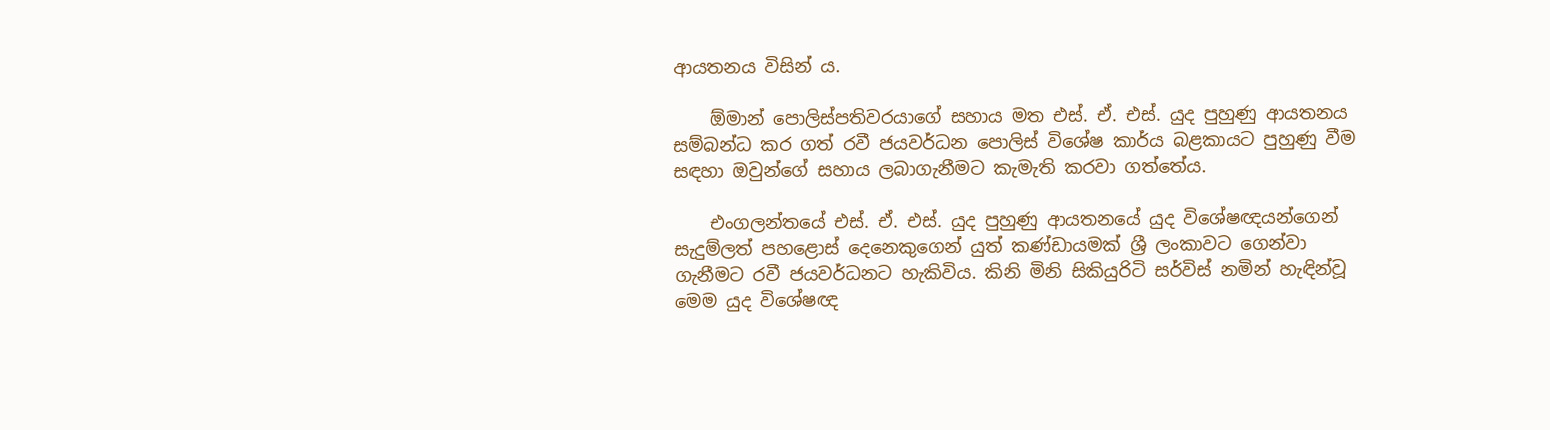ආයතනය විසින් ය.

    ඕමාන් පොලිස්‌පතිවරයාගේ සහාය මත එස්‌. ඒ. එස්‌. යුද පුහුණු ආයතනය සම්බන්ධ කර ගත් රවී ජයවර්ධන පොලිස්‌ විශේෂ කාර්ය බළකායට පුහුණු වීම සඳහා ඔවුන්ගේ සහාය ලබාගැනීමට කැමැති කරවා ගත්තේය.

    එංගලන්තයේ එස්‌. ඒ. එස්‌. යුද පුහුණු ආයතනයේ යුද විශේෂඥයන්ගෙන් සැදුම්ලත් පහළොස්‌ දෙනෙකුගෙන් යුත් කණ්‌ඩායමක්‌ ශ්‍රී ලංකාවට ගෙන්වා ගැනීමට රවී ජයවර්ධනට හැකිවිය. කිනි මිනි සිකියුරිටි සර්විස්‌ නමින් හැඳින්වූ මෙම යුද විශේෂඥ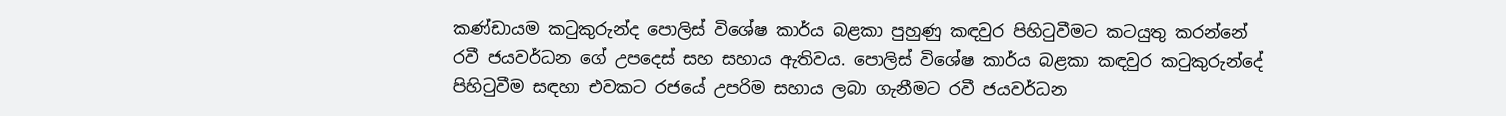කණ්‌ඩායම කටුකුරුන්ද පොලිස්‌ විශේෂ කාර්ය බළකා පුහුණු කඳවුර පිහිටුවීමට කටයුතු කරන්නේ රවී ජයවර්ධන ගේ උපදෙස්‌ සහ සහාය ඇතිවය. පොලිස්‌ විශේෂ කාර්ය බළකා කඳවුර කටුකුරුන්දේ පිහිටුවීම සඳහා එවකට රජයේ උපරිම සහාය ලබා ගැනීමට රවී ජයවර්ධන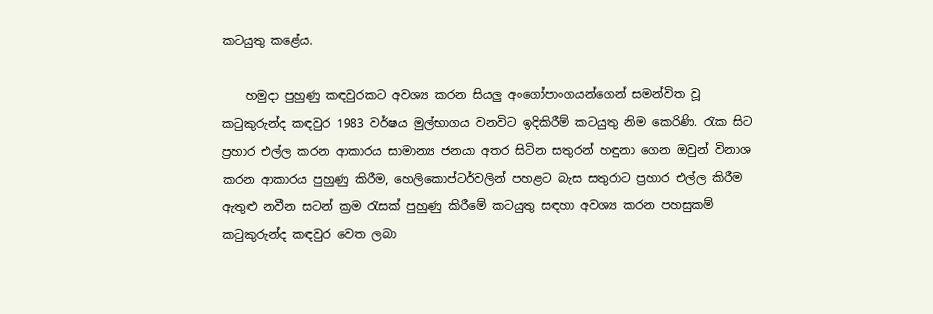කටයුතු කළේය.

    හමුදා පුහුණු කඳවුරකට අවශ්‍ය කරන සියලු අංගෝපාංගයන්ගෙන් සමන්විත වූ කටුකුරුන්ද කඳවුර 1983 වර්ෂය මුල්භාගය වනවිට ඉදිකිරීම් කටයුතු නිම කෙරිණි. රැක සිට ප්‍රහාර එල්ල කරන ආකාරය සාමාන්‍ය ජනයා අතර සිටින සතුරන් හඳුනා ගෙන ඔවුන් විනාශ කරන ආකාරය පුහුණු කිරීම, හෙලිකොප්ටර්වලින් පහළට බැස සතුරාට ප්‍රහාර එල්ල කිරීම ඇතුළු නවීන සටන් ක්‍රම රැසක්‌ පුහුණු කිරීමේ කටයුතු සඳහා අවශ්‍ය කරන පහසුකම් කටුකුරුන්ද කඳවුර වෙත ලබා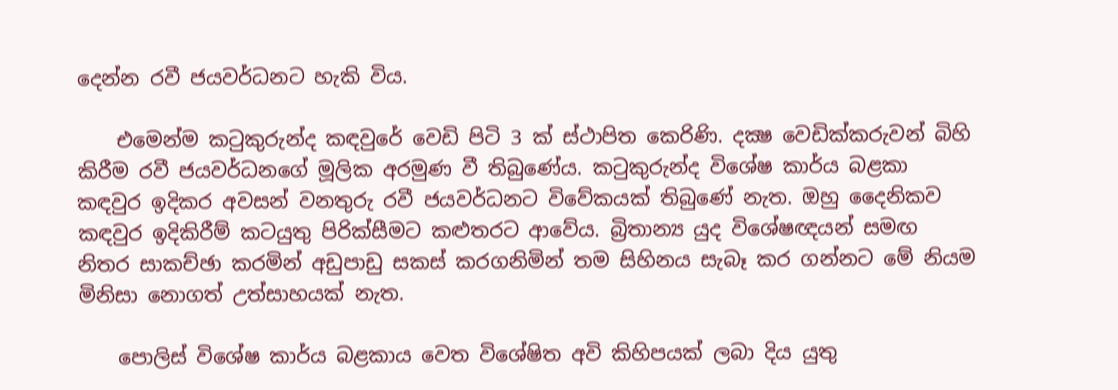දෙන්න රවී ජයවර්ධනට හැකි විය.

    එමෙන්ම කටුකුරුන්ද කඳවුරේ වෙඩි පිටි 3 ක්‌ ස්‌ථාපිත කෙරිණි. දක්‍ෂ වෙඩික්‌කරුවන් බිහි කිරීම රවී ජයවර්ධනගේ මූලික අරමුණ වී තිබුණේය. කටුකුරුන්ද විශේෂ කාර්ය බළකා කඳවුර ඉදිකර අවසන් වනතුරු රවී ජයවර්ධනට විවේකයක්‌ තිබුණේ නැත. ඔහු දෛනිකව කඳවුර ඉදිකිරීම් කටයුතු පිරික්‌සීමට කළුතරට ආවේය. බ්‍රිතාන්‍ය යුද විශේෂඥයන් සමඟ නිතර සාකච්ඡා කරමින් අඩුපාඩු සකස්‌ කරගනිමින් තම සිහිනය සැබෑ කර ගන්නට මේ නියම මිනිසා නොගත් උත්සාහයක්‌ නැත.

    පොලිස්‌ විශේෂ කාර්ය බළකාය වෙත විශේෂිත අවි කිහිපයක්‌ ලබා දිය යුතු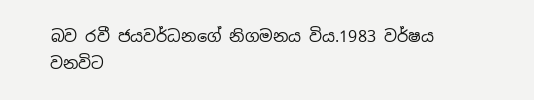බව රවී ජයවර්ධනගේ නිගමනය විය.1983 වර්ෂය වනවිට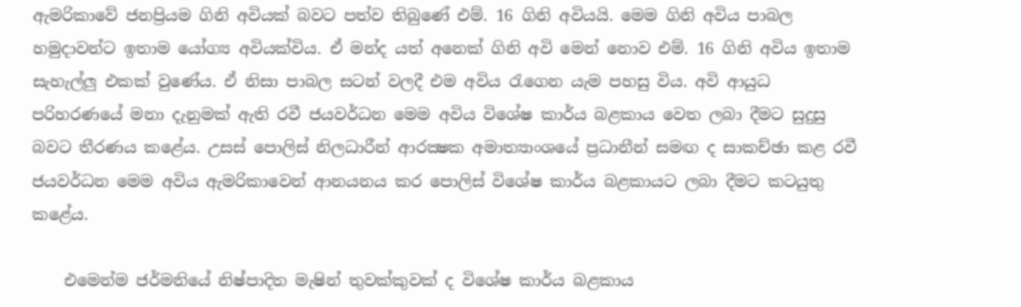ඇමරිකාවේ ජනප්‍රියම ගිනි අවියක්‌ බවට පත්ව තිබුණේ එම්. 16 ගිනි අවියයි. මෙම ගිනි අවිය පාබල හමුදාවන්ට ඉතාම යෝග්‍ය අවියක්‌විය. ඒ මන්ද යත් අනෙක්‌ ගිනි අවි මෙන් නොව එම්. 16 ගිනි අවිය ඉතාම සැහැල්ලු එකක්‌ වුණේය. ඒ නිසා පාබල සටන් වලදී එම අවිය රැගෙන යැම පහසු විය. අවි ආයුධ පරිහරණයේ මනා දැනුමක්‌ ඇති රවී ජයවර්ධන මෙම අවිය විශේෂ කාර්ය බළකාය වෙත ලබා දීමට සුදුසු බවට තීරණය කළේය. උසස්‌ පොලිස්‌ නිලධාරීන් ආරක්‍ෂක අමාත්‍යාංශයේ ප්‍රධානීන් සමඟ ද සාකච්ඡා කළ රවී ජයවර්ධන මෙම අවිය ඇමරිකාවෙන් ආනයනය කර පොලිස්‌ විශේෂ කාර්ය බළකායට ලබා දීමට කටයුතු කළේය.

    එමෙන්ම ජර්මනියේ නිෂ්පාදිත මැෂින් තුවක්‌කුවක්‌ ද විශේෂ කාර්ය බළකාය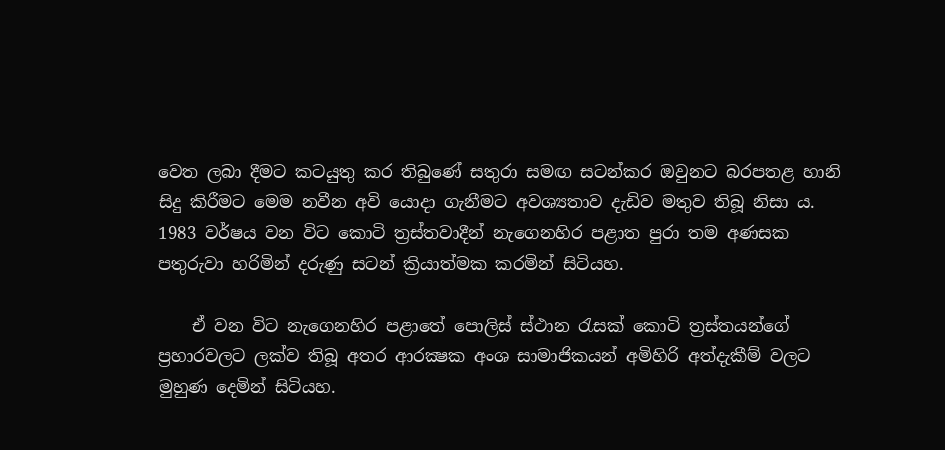වෙත ලබා දීමට කටයුතු කර තිබුණේ සතුරා සමඟ සටන්කර ඔවුනට බරපතළ හානි සිදු කිරීමට මෙම නවීන අවි යොදා ගැනීමට අවශ්‍යතාව දැඩිව මතුව තිබූ නිසා ය. 1983 වර්ෂය වන විට කොටි ත්‍රස්‌තවාදීන් නැගෙනහිර පළාත පුරා තම අණසක පතුරුවා හරිමින් දරුණු සටන් ක්‍රියාත්මක කරමින් සිටියහ.

    ඒ වන විට නැගෙනහිර පළාතේ පොලිස්‌ ස්‌ථාන රැසක්‌ කොටි ත්‍රස්‌තයන්ගේ ප්‍රහාරවලට ලක්‌ව තිබූ අතර ආරක්‍ෂක අංශ සාමාජිකයන් අමිහිරි අත්දැකීම් වලට මුහුණ දෙමින් සිටියහ.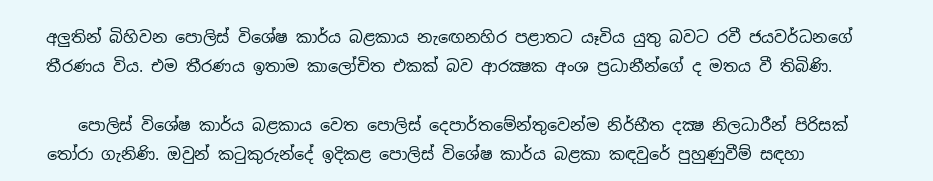අලුතින් බිහිවන පොලිස්‌ විශේෂ කාර්ය බළකාය නැඟෙනහිර පළාතට යෑවිය යුතු බවට රවී ජයවර්ධනගේ තීරණය විය. එම තීරණය ඉතාම කාලෝචිත එකක්‌ බව ආරක්‍ෂක අංශ ප්‍රධානීන්ගේ ද මතය වී තිබිණි.

    පොලිස්‌ විශේෂ කාර්ය බළකාය වෙත පොලිස්‌ දෙපාර්තමේන්තුවෙන්ම නිර්භීත දක්‍ෂ නිලධාරීන් පිරිසක්‌ තෝරා ගැනිණි. ඔවුන් කටුකුරුන්දේ ඉදිකළ පොලිස්‌ විශේෂ කාර්ය බළකා කඳවුරේ පුහුණුවීම් සඳහා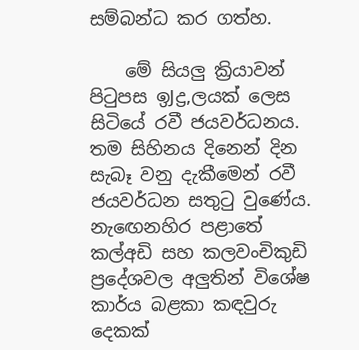සම්බන්ධ කර ගත්හ.

    මේ සියලු ක්‍රියාවන් පිටුපස ඉJද්‍ර‚ලයක්‌ ලෙස සිටියේ රවී ජයවර්ධනය. තම සිහිනය දිනෙන් දින සැබෑ වනු දැකීමෙන් රවී ජයවර්ධන සතුටු වුණේය. නැඟෙනහිර පළාතේ කල්අඩි සහ කලවංචිකුඩි ප්‍රදේශවල අලුතින් විශේෂ කාර්ය බළකා කඳවුරු දෙකක්‌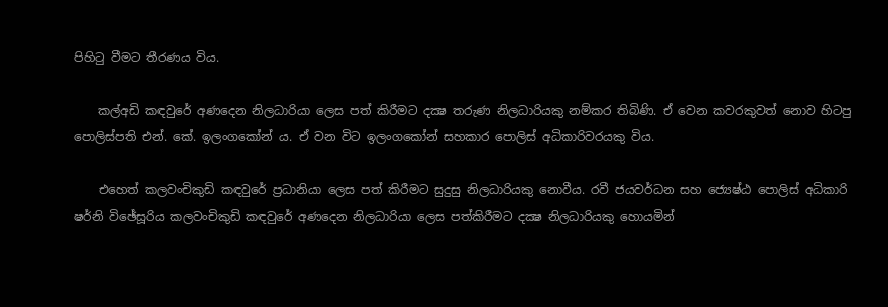පිහිටු වීමට තීරණය විය.

    කල්අඩි කඳවුරේ අණදෙන නිලධාරියා ලෙස පත් කිරීමට දක්‍ෂ තරුණ නිලධාරියකු නම්කර තිබිණි. ඒ වෙන කවරකුවත් නොව හිටපු පොලිස්‌පති එන්. කේ. ඉලංගකෝන් ය. ඒ වන විට ඉලංගකෝන් සහකාර පොලිස්‌ අධිකාරිවරයකු විය.

    එහෙත් කලවංචිකුඩි කඳවුරේ ප්‍රධානියා ලෙස පත් කිරීමට සුදුසු නිලධාරියකු නොවීය. රවී ජයවර්ධන සහ ජ්‍යෙෂ්ඨ පොලිස්‌ අධිකාරි ෂර්නි විඡේසූරිය කලවංචිකුඩි කඳවුරේ අණදෙන නිලධාරියා ලෙස පත්කිරීමට දක්‍ෂ නිලධාරියකු හොයමින්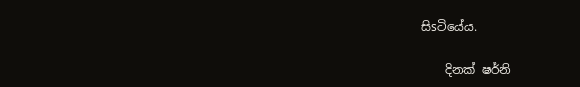සිsටියේය.

    දිනක්‌ ෂර්නි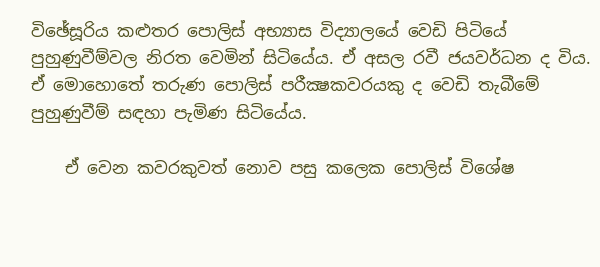විඡේසූරිය කළුතර පොලිස්‌ අභ්‍යාස විද්‍යාලයේ වෙඩි පිටියේ පුහුණුවීම්වල නිරත වෙමින් සිටියේය. ඒ අසල රවී ජයවර්ධන ද විය. ඒ මොහොතේ තරුණ පොලිස්‌ පරීක්‍ෂකවරයකු ද වෙඩි තැබීමේ පුහුණුවීම් සඳහා පැමිණ සිටියේය.

    ඒ වෙන කවරකුවත් නොව පසු කලෙක පොලිස්‌ විශේෂ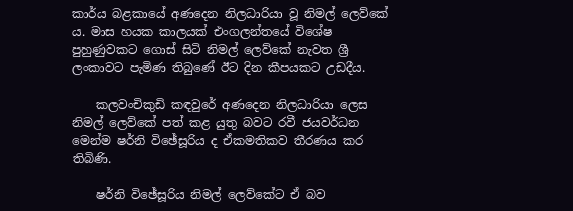කාර්ය බළකායේ අණදෙන නිලධාරියා වූ නිමල් ලෙව්කේ ය. මාස හයක කාලයක්‌ එංගලන්තයේ විශේෂ පුහුණුවකට ගොස්‌ සිටි නිමල් ලෙව්කේ නැවත ශ්‍රී ලංකාවට පැමිණ තිබුණේ ඊට දින කීපයකට උඩදීය.

    කලවංචිකුඩි කඳවුරේ අණදෙන නිලධාරියා ලෙස නිමල් ලෙව්කේ පත් කළ යුතු බවට රවී ජයවර්ධන මෙන්ම ෂර්නි විඡේසූරිය ද ඒකමතිකව තීරණය කර තිබිණි.

    ෂර්නි විඡේසූරිය නිමල් ලෙව්කේට ඒ බව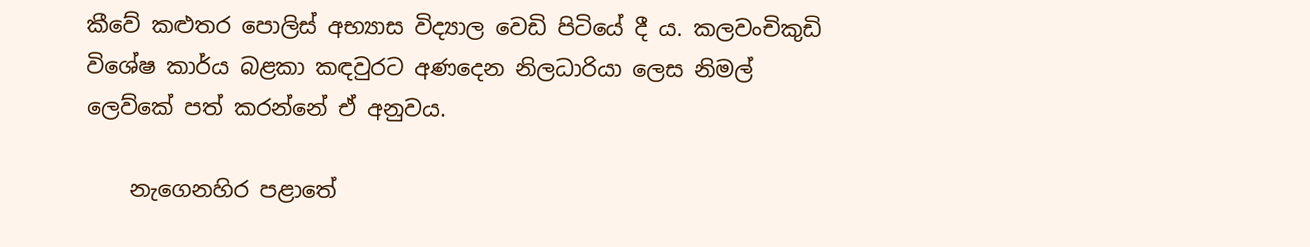කීවේ කළුතර පොලිස්‌ අභ්‍යාස විද්‍යාල වෙඩි පිටියේ දී ය. කලවංචිකුඩි විශේෂ කාර්ය බළකා කඳවුරට අණදෙන නිලධාරියා ලෙස නිමල් ලෙව්කේ පත් කරන්නේ ඒ අනුවය.

    නැගෙනහිර පළාතේ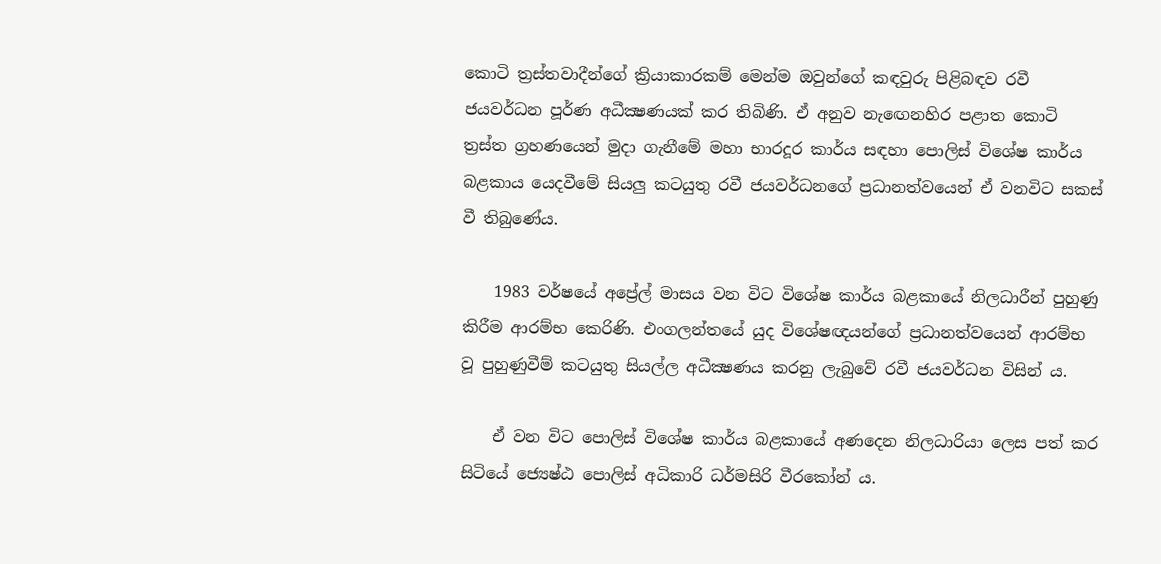කොටි ත්‍රස්‌තවාදීන්ගේ ක්‍රියාකාරකම් මෙන්ම ඔවුන්ගේ කඳවුරු පිළිබඳව රවී ජයවර්ධන පූර්ණ අධීක්‍ෂණයක්‌ කර තිබිණි. ඒ අනුව නැඟෙනහිර පළාත කොටි ත්‍රස්‌ත ග්‍රහණයෙන් මුදා ගැනීමේ මහා භාරදූර කාර්ය සඳහා පොලිස්‌ විශේෂ කාර්ය බළකාය යෙදවීමේ සියලු කටයුතු රවී ජයවර්ධනගේ ප්‍රධානත්වයෙන් ඒ වනවිට සකස්‌ වී තිබුණේය.

    1983 වර්ෂයේ අප්‍රේල් මාසය වන විට විශේෂ කාර්ය බළකායේ නිලධාරීන් පුහුණු කිරීම ආරම්භ කෙරිණි. එංගලන්තයේ යුද විශේෂඥයන්ගේ ප්‍රධානත්වයෙන් ආරම්භ වූ පුහුණුවීම් කටයුතු සියල්ල අධීක්‍ෂණය කරනු ලැබුවේ රවී ජයවර්ධන විසින් ය.

    ඒ වන විට පොලිස්‌ විශේෂ කාර්ය බළකායේ අණදෙන නිලධාරියා ලෙස පත් කර සිටියේ ජ්‍යෙෂ්ඨ පොලිස්‌ අධිකාරි ධර්මසිරි වීරකෝන් ය.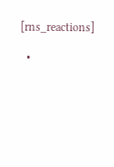[rns_reactions]

  •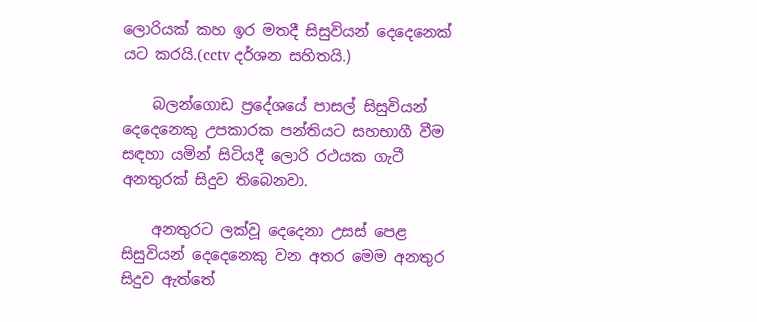ලොරියක් කහ ඉර මතදී සිසුවියන් දෙදෙනෙක් යට කරයි.(cctv දර්ශන සහිතයි.)

    බලන්ගොඩ ප්‍රදේශයේ පාසල් සිසුවියන් දෙදෙනෙකු උපකාරක පන්තියට සහභාගී වීම සඳහා යමින් සිටියදී ලොරි රථයක ගැටී අනතුරක් සිදුව තිබෙනවා.

    අනතුරට ලක්වූ දෙදෙනා උසස් පෙළ සිසුවියන් දෙදෙනෙකු වන අතර මෙම අනතුර සිදුව ඇත්තේ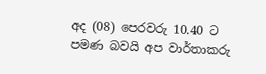අද (08) පෙරවරු 10.40 ට පමණ බවයි අප වාර්තාකරු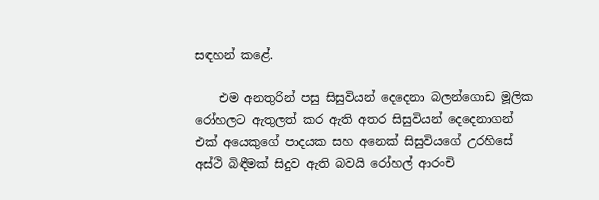සඳහන් කළේ.

    එම අනතුරින් පසු සිසුවියන් දෙදෙනා බලන්ගොඩ මූලික රෝහලට ඇතුලත් කර ඇති අතර සිසුවියන් දෙදෙනාගන් එක් අයෙකුගේ පාදයක සහ අනෙක් සිසුවියගේ උරහිසේ අස්ථි බිඳීමක් සිදුව ඇති බවයි රෝහල් ආරංචි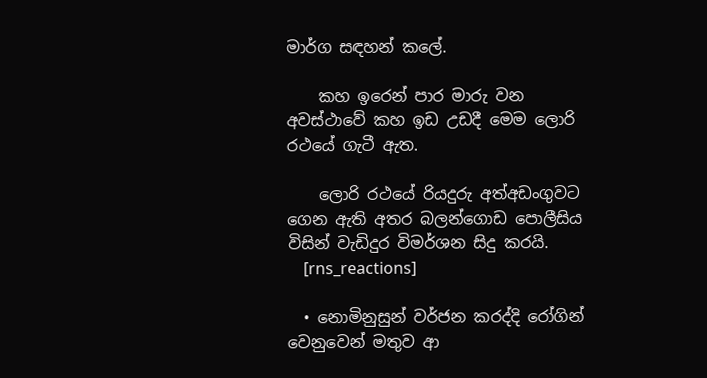මාර්ග සඳහන් කලේ.

    කහ ඉරෙන් පාර මාරු වන අවස්ථාවේ කහ ඉඩ උඩදී මෙම ලොරි රථයේ ගැටී ඇත.

    ලොරි රථයේ රියදුරු අත්අඩංගුවට ගෙන ඇති අතර බලන්ගොඩ පොලීසිය විසින් වැඩිදුර විමර්ශන සිදු කරයි.
    [rns_reactions]

  • නොමිනුසුන් වර්ජන කරද්දි රෝගින් වෙනුවෙන් මතුව ආ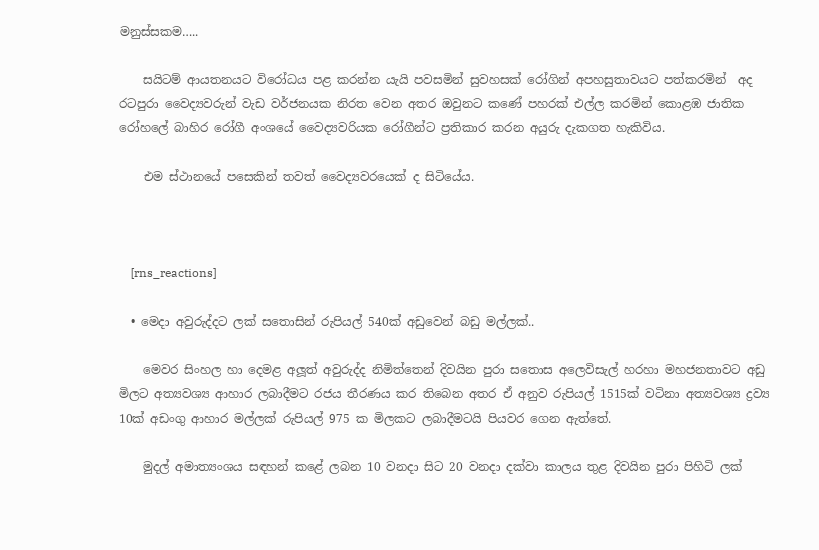මනුස්සකම…..

    සයිටම් ආයතනයට විරෝධය පළ කරන්න යැයි පවසමින් සුවහසක් රෝගින් අපහසුතාවයට පත්කරමින්  අද රටපුරා වෛද්‍යවරුන් වැඩ වර්ජනයක නිරත වෙන අතර ඔවුනට කණේ පහරක් එල්ල කරමින් කොළඹ ජාතික රෝහලේ බාහිර රෝගී අංශයේ වෛද්‍යවරියක රෝගීන්ට ප්‍රතිකාර කරන අයුරු දැකගත හැකිවිය.

    එම ස්ථානයේ පසෙකින් තවත් වෛද්‍යවරයෙක් ද සිටියේය.



    [rns_reactions]

  • මෙදා අවුරුද්දට ලක් සතොසින් රුපියල් 540ක් අඩුවෙන් බඩු මල්ලක්‍..

    මෙවර සිංහල හා දෙමළ අලූත් අවුරුද්ද නිමිත්තෙන් දිවයින පුරා සතොස අලෙවිසැල් හරහා මහජනතාවට අඩු මිලට අත්‍යවශ්‍ය ආහාර ලබාදීමට රජය තීරණය කර තිබෙන අතර ඒ අනුව රුපියල් 1515ක් වටිනා අත්‍යවශ්‍ය ද්‍රව්‍ය 10ක් අඩංගු ආහාර මල්ලක් රුපියල් 975 ක මිලකට ලබාදීමටයි පියවර ගෙන ඇත්තේ.

    මුදල් අමාත්‍යංශය සඳහන් කළේ ලබන 10 වනදා සිට 20 වනදා දක්වා කාලය තුළ දිවයින පුරා පිහිටි ලක්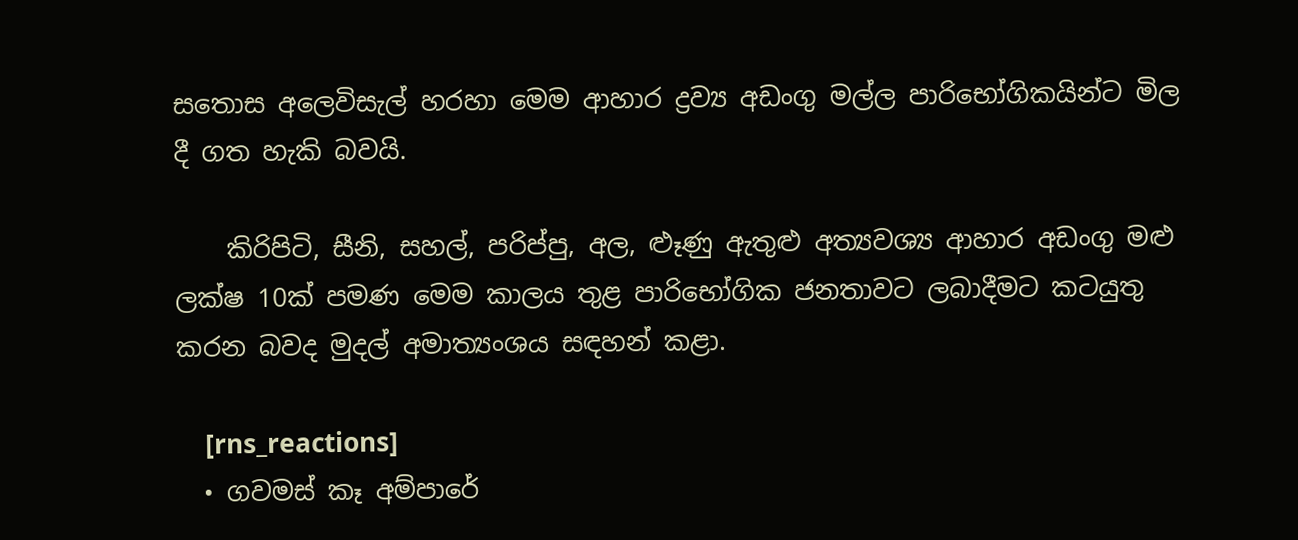සතොස අලෙවිසැල් හරහා මෙම ආහාර ද්‍රව්‍ය අඩංගු මල්ල පාරිභෝගිකයින්ට මිල දී ගත හැකි බවයි.

    කිරිපිටි, සීනි, සහල්, පරිප්පු, අල, ළුෑණු ඇතුළු අත්‍යවශ්‍ය ආහාර අඩංගු මළු ලක්ෂ 10ක් පමණ මෙම කාලය තුළ පාරිභෝගික ජනතාවට ලබාදීමට කටයුතු කරන බවද මුදල් අමාත්‍යංශය සඳහන් කළා.

    [rns_reactions]
  • ගවමස් කෑ අම්පාරේ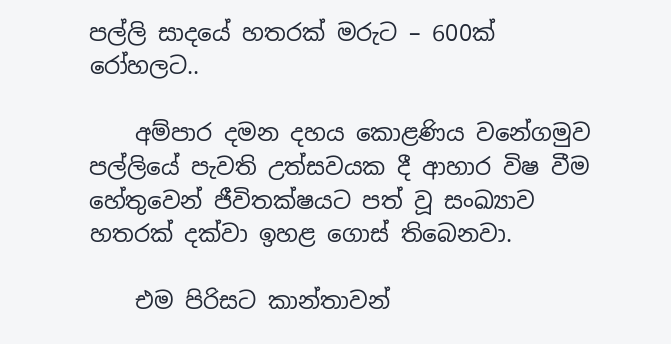පල්ලි සාදයේ හතරක් මරුට – 600ක් රෝහලට..

    අම්පාර දමන දහය කොළණිය වනේගමුව පල්ලියේ පැවති උත්සවයක දී ආහාර විෂ වීම හේතුවෙන් ජීවිතක්ෂයට පත් වූ සංඛ්‍යාව හතරක් දක්වා ඉහළ ගොස් තිබෙනවා.

    එම පිරිසට කාන්තාවන්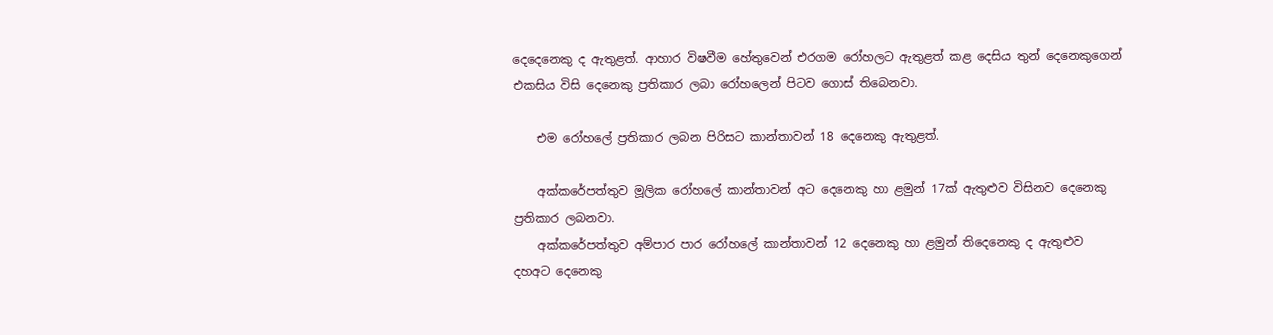දෙදෙනෙකු ද ඇතුළත්. ආහාර විෂවීම හේතුවෙන් එරගම රෝහලට ඇතුළත් කළ දෙසිය තුන් දෙනෙකුගෙන් එකසිය විසි දෙනෙකු ප්‍රතිකාර ලබා රෝහලෙන් පිටව ගොස් තිබෙනවා.

    එම රෝහලේ ප්‍රතිකාර ලබන පිරිසට කාන්තාවන් 18 දෙනෙකු ඇතුළත්.

    අක්කරේපත්තුව මූලික රෝහලේ කාන්තාවන් අට දෙනෙකු හා ළමුන් 17ක් ඇතුළුව විසිනව දෙනෙකු ප්‍රතිකාර ලබනවා.
    අක්කරේපත්තුව අම්පාර පාර රෝහලේ කාන්තාවන් 12 දෙනෙකු හා ළමුන් තිදෙනෙකු ද ඇතුළුව දහඅට දෙනෙකු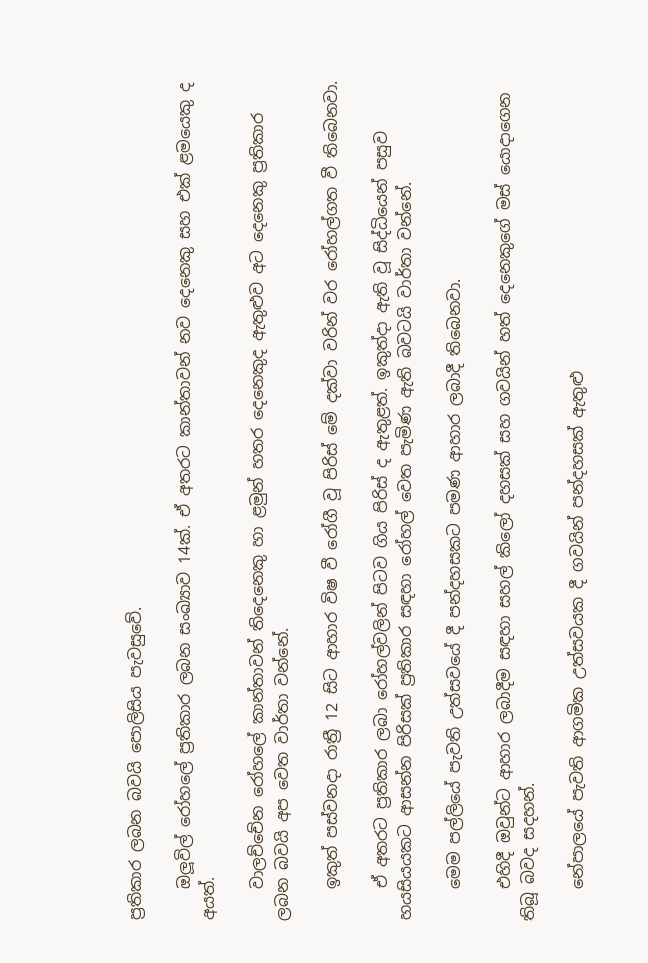ප්‍රතිකාර ලබන බවයි පොලිසිය පැවසුවේ.

    ඔලූවිල් රෝහලේ ප්‍රතිකාර ලබන සංඛ්‍යාව 14ක්. ඒ අතරට කාන්තාවන් නව දෙනෙකු සහ එක් ළමයෙකු ද අයත්.

    වාලච්චේන රෝහලේ කාන්තාවන් තිදෙනෙකු හා ළමුන් හතර දෙනෙකුද ඇතුළුව අට දෙනෙකු ප්‍රතිකාර ලබන බවයි අප වෙත වාර්තා වන්නේ.

    ඉකුත් පස්වනදා රාත්‍රී 12 සිට ආහාර විෂ වී රෝගී වූ පිරිස් මේ දක්වා වරින් වර රෝහල්ගත වී තිබෙනවා.

    ඒ අතරට ප්‍රතිකාර ලබා රෝහල්වලින් පිටව ගිය පිරිස් ද ඇතුළත්. ඉකුත්දා ඇති වූ සිද්ධියෙන් පසුව හයසියයකට ආසන්න පිරිසක් ප්‍රතිකාර සඳහා රෝහල් වෙත පැමිණ ඇති බවටයි වාර්තා වන්නේ.

    මෙම පල්ලියේ පැවති උත්සවයේ දී පන්දහසකට පමණ ආහාර ලබාදී තිබෙනවා.

    එහිදී ඔවුන්ට ආහාර ලබාදීම සඳහා සහල් කිලෝ දහසක් සහ ගවයින් හත් දෙනෙකුගේ මස් යොදාගෙන තිබූ බවද සදහන්.

    නේපාලයේ පැවති ආගමික උත්සවයක දී ගවයින් පන්දහසක් ඇතුළු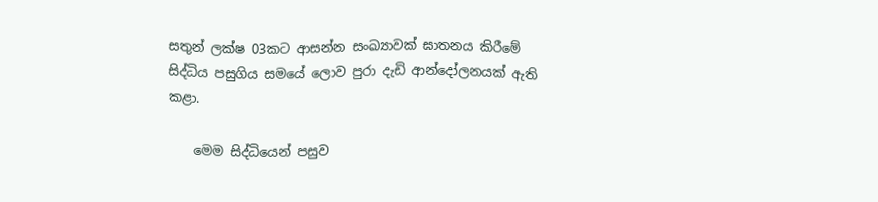සතුන් ලක්ෂ 03කට ආසන්න සංඛ්‍යාවක් ඝාතනය කිරීමේ සිද්ධිය පසුගිය සමයේ ලොව පුරා දැඩි ආන්දෝලනයක් ඇති කළා.

    මෙම සිද්ධියෙන් පසුව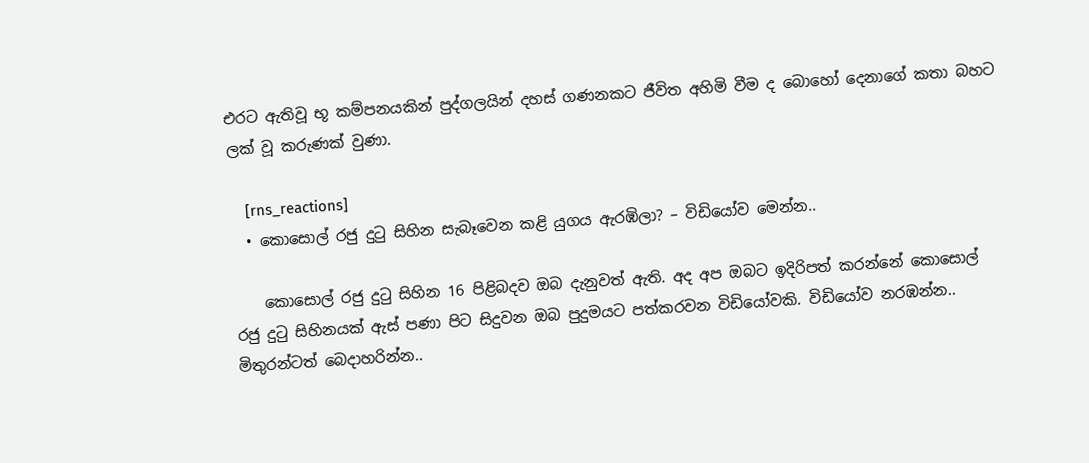එරට ඇතිවූ භූ කම්පනයකින් පුද්ගලයින් දහස් ගණනකට ජීවිත අහිමි වීම ද බොහෝ දෙනාගේ කතා බහට ලක් වූ කරුණක් වුණා.

    [rns_reactions]
  • කොසොල් රජු දුටු සිහින සැබෑවෙන කළි යුගය ඇරඹිලා? – විඩියෝව මෙන්න..

    කොසොල් රජු දුටු සිහින 16 පිළිබදව ඔබ දැනුවත් ඇති. අද අප ඔබට ඉදිරිපත් කරන්නේ කොසොල් රජු දුටු සිහිනයක් ඇස් පණා පිට සිදුවන ඔබ පුදුමයට පත්කරවන විඩියෝවකි. විඩියෝව නරඹන්න.. මිතුරන්ටත් බෙදාහරින්න..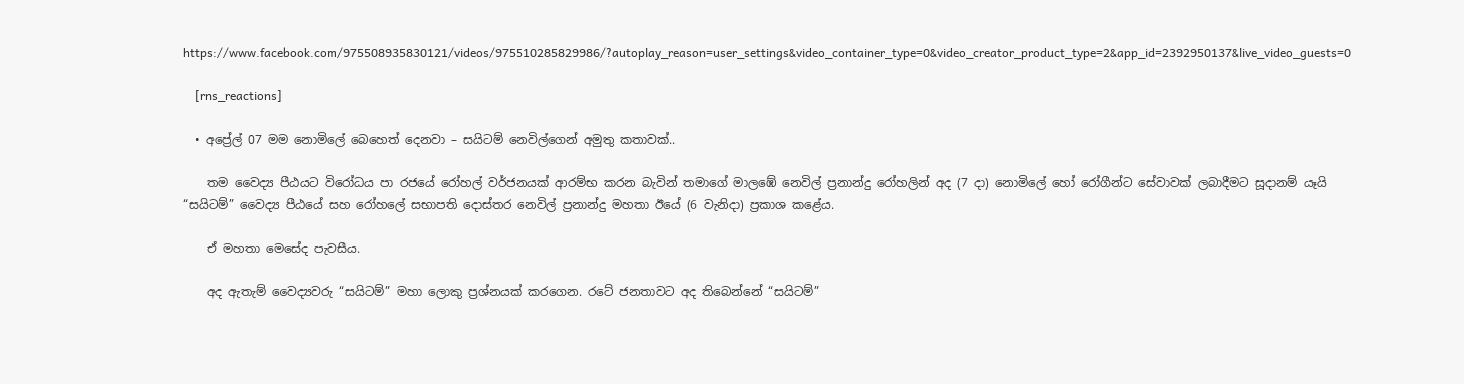https://www.facebook.com/975508935830121/videos/975510285829986/?autoplay_reason=user_settings&video_container_type=0&video_creator_product_type=2&app_id=2392950137&live_video_guests=0

    [rns_reactions]

  • අප්‍රේල් 07 මම නොමිලේ බෙහෙත් දෙනවා – සයිටම් නෙවිල්ගෙන් අමුතු කතාවක්..

    තම වෛද්‍ය පීඨයට විරෝධය පා රජයේ රෝහල් වර්ජනයක්‌ ආරම්භ කරන බැවින් තමාගේ මාලඹේ නෙවිල් ප්‍රනාන්දු රෝහලින් අද (7 දා) නොමිලේ හෝ රෝගීන්ට සේවාවක්‌ ලබාදීමට සූදානම් යෑයි “සයිටම්” වෛද්‍ය පීඨයේ සහ රෝහලේ සභාපති දොස්‌තර නෙවිල් ප්‍රනාන්දු මහතා ඊයේ (6 වැනිදා) ප්‍රකාශ කළේය.

    ඒ මහතා මෙසේද පැවසීය.

    අද ඇතැම් වෛද්‍යවරු “සයිටම්” මහා ලොකු ප්‍රශ්නයක්‌ කරගෙන. රටේ ජනතාවට අද තිබෙන්නේ “සයිටම්”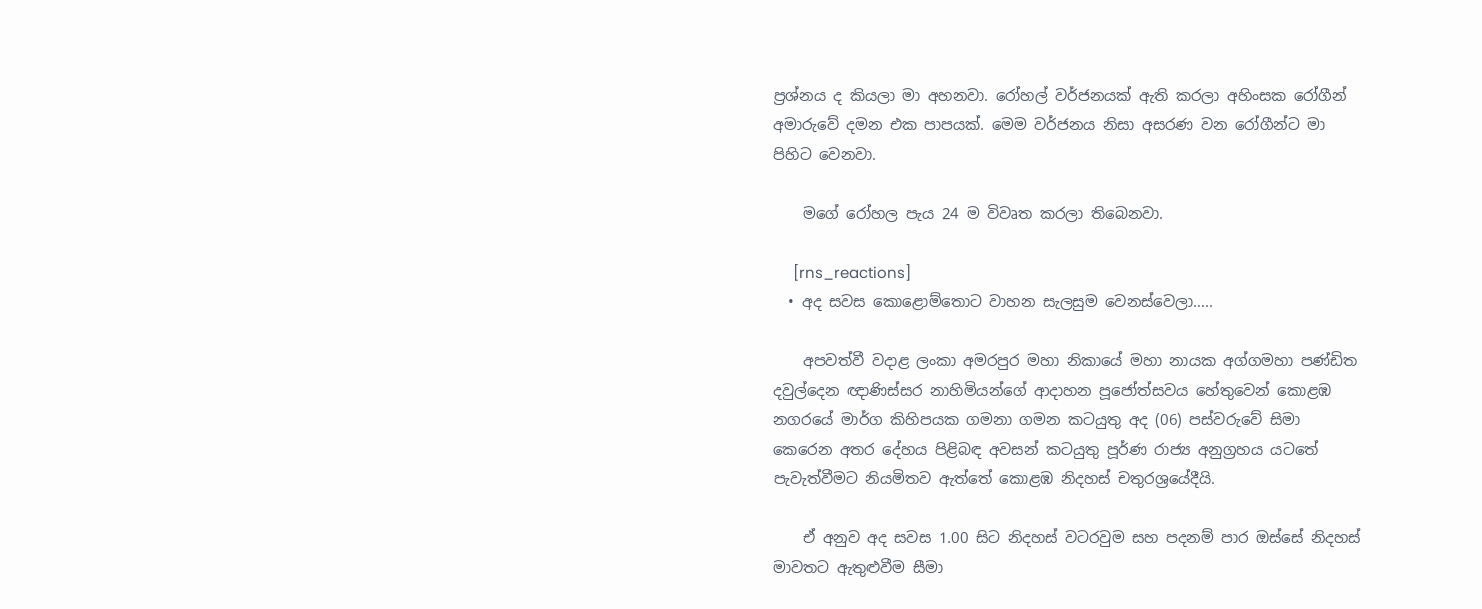ප්‍රශ්නය ද කියලා මා අහනවා. රෝහල් වර්ජනයක්‌ ඇති කරලා අහිංසක රෝගීන් අමාරුවේ දමන එක පාපයක්‌. මෙම වර්ජනය නිසා අසරණ වන රෝගීන්ට මා පිහිට වෙනවා.

    මගේ රෝහල පැය 24 ම විවෘත කරලා තිබෙනවා.

     [rns_reactions]
  • අද සවස කොළොම්තොට වාහන සැලසුම වෙනස්වෙලා…..

    අපවත්වී වදාළ ලංකා අමරපුර මහා නිකායේ මහා නායක අග්ගමහා පණ්ඩිත දවුල්දෙන ඥාණිස්සර නාහිමියන්ගේ ආදාහන පූජෝත්සවය හේතුවෙන් කොළඹ නගරයේ මාර්ග කිහිපයක ගමනා ගමන කටයුතු අද (06) පස්වරුවේ සිමා කෙරෙන අතර දේහය පිළිබඳ අවසන් කටයුතු පූර්ණ රාජ්‍ය අනුග්‍රහය යටතේ පැවැත්වීමට නියමිතව ඇත්තේ කොළඹ නිදහස් චතුරශ්‍රයේදීයි.

    ඒ අනුව අද සවස 1.00 සිට නිදහස් වටරවුම සහ පදනම් පාර ඔස්සේ නිදහස් මාවතට ඇතුළුවීම සීමා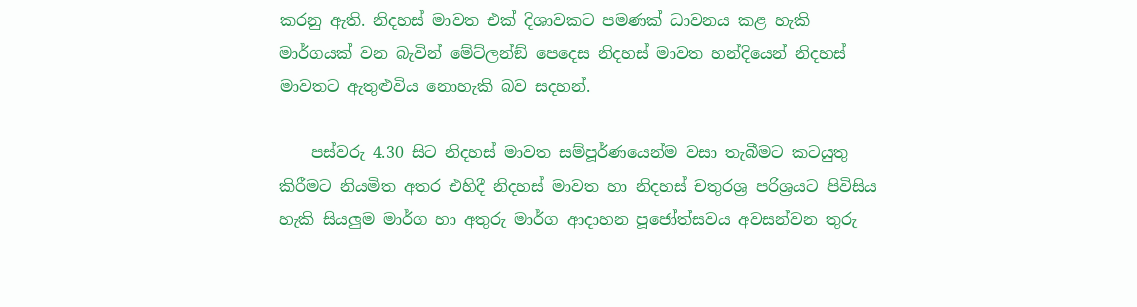කරනු ඇති. නිදහස් මාවත එක් දිශාවකට පමණක් ධාවනය කළ හැකි මාර්ගයක් වන බැවින් මේට්ලන්ඞ් පෙදෙස නිදහස් මාවත හන්දියෙන් නිදහස් මාවතට ඇතුළුවිය නොහැකි බව සදහන්.

    පස්වරු 4.30 සිට නිදහස් මාවත සම්පූර්ණයෙන්ම වසා තැබීමට කටයුතු කිරීමට නියමිත අතර එහිදී නිදහස් මාවත හා නිදහස් චතුරශ්‍ර පරිශ්‍රයට පිවිසිය හැකි සියලුම මාර්ග හා අතුරු මාර්ග ආදාහන පූජෝත්සවය අවසන්වන තුරු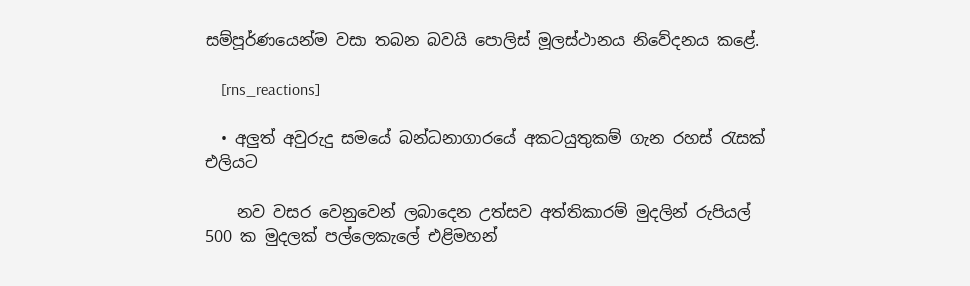සම්පූර්ණයෙන්ම වසා තබන බවයි පොලිස් මූලස්ථානය නිවේදනය කළේ.

    [rns_reactions]

  • අලුත් අවුරුදු සමයේ බන්ධනාගාරයේ අකටයුතුකම් ගැන රහස් රැසක් එලියට

    නව වසර වෙනුවෙන් ලබාදෙන උත්සව අත්තිකාරම් මුදලින් රුපියල් 500 ක මුදලක් පල්ලෙකැලේ එළිමහන්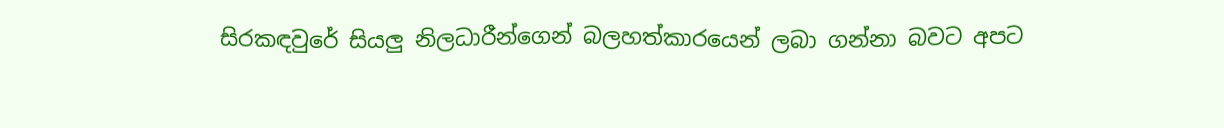සිරකඳවුරේ සියලු නිලධාරීන්ගෙන් බලහත්කාරයෙන් ලබා ගන්නා බවට අපට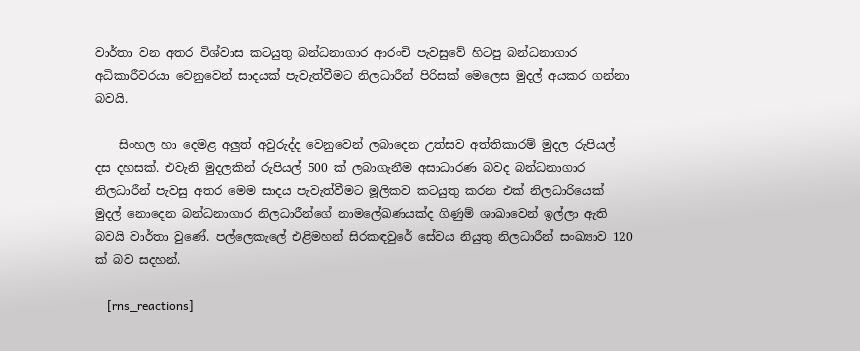වාර්තා වන අතර විශ්වාස කටයුතු බන්ධනාගාර ආරංචි පැවසුවේ හිටපු බන්ධනාගාර අධිකාරීවරයා වෙනුවෙන් සාදයක් පැවැත්වීමට නිලධාරීන් පිරිසක් මෙලෙස මුදල් අයකර ගන්නා බවයි.

    සිංහල හා දෙමළ අලුත් අවුරුද්ද වෙනුවෙන් ලබාදෙන උත්සව අත්තිකාරම් මුදල රුපියල් දස දහසක්. එවැනි මුදලකින් රුපියල් 500 ක් ලබාගැනීම අසාධාරණ බවද බන්ධනාගාර නිලධාරීන් පැවසු අතර මෙම සාදය පැවැත්වීමට මූලිකව කටයුතු කරන එක් නිලධාරියෙක් මුදල් නොදෙන බන්ධනාගාර නිලධාරීන්ගේ නාමලේඛණයක්ද ගිණුම් ශාඛාවෙන් ඉල්ලා ඇති බවයි වාර්තා වුණේ. පල්ලෙකැලේ එළිමහන් සිරකඳවුරේ සේවය නියුතු නිලධාරීන් සංඛ්‍යාව 120 ක් බව සදහන්.

    [rns_reactions]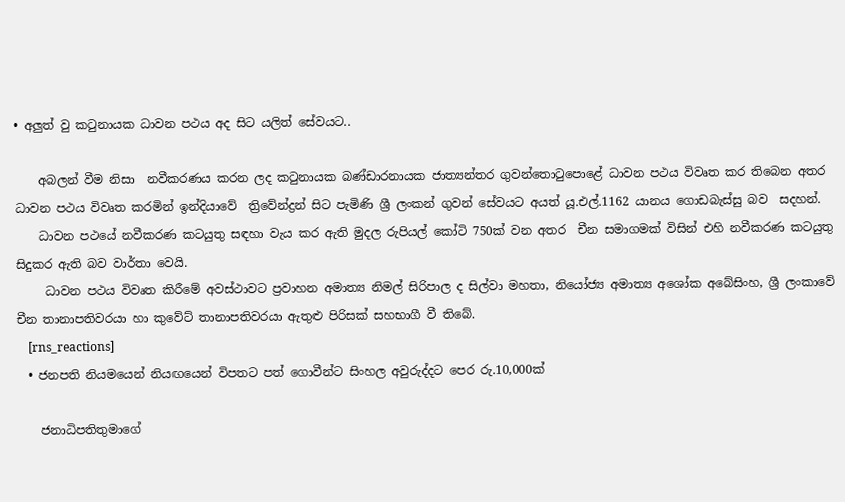• අලුත් වු කටුනායක ධාවන පථය අද සිට යලිත් සේවයට..

    අබලන් වීම නිසා  නවීකරණය කරන ලද කටුනායක බණ්ඩාරනායක ජාත්‍යන්තර ගුවන්තොටුපොළේ ධාවන පථය විවෘත කර තිබෙන අතර ධාවන පථය විවෘත කරමින් ඉන්දියාවේ  ත්‍රිවේන්ද්‍රන් සිට පැමිණි ශ්‍රී ලංකන් ගුවන් සේවයට අයත් යූ.එල්.1162 යානය ගොඩබැස්සු බව  සදහන්.
    ධාවන පථයේ නවීකරණ කටයුතු සඳහා වැය කර ඇති මුදල රුපියල් කෝටි 750ක් වන අතර  චීන සමාගමක් විසින් එහි නවීකරණ කටයුතු සිදුකර ඇති බව වාර්තා වෙයි.
     ධාවන පථය විවෘත කිරීමේ අවස්ථාවට ප්‍රවාහන අමාත්‍ය නිමල් සිරිපාල ද සිල්වා මහතා, නියෝජ්‍ය අමාත්‍ය අශෝක අබේසිංහ, ශ්‍රී ලංකාවේ චීන තානාපතිවරයා හා කුවේට් තානාපතිවරයා ඇතුළු පිරිසක් සහභාගී වී තිබේ.
    [rns_reactions]
  • ජනපති නියමයෙන් නියඟයෙන් විපතට පත් ගොවීන්ට සිංහල අවුරුද්දට පෙර රු.10,000ක්

    ජනාධිපතිතුමාගේ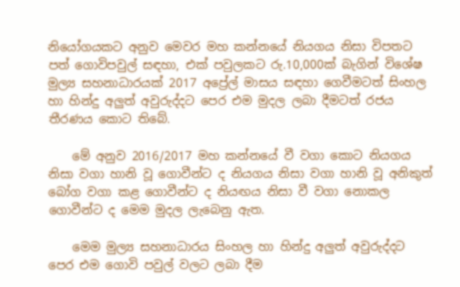නියෝගයකට අනුව මෙවර මහ කන්නයේ නියගය නිසා විපතට පත් ගොවිපවුල් සඳහා, එක් පවුලකට රු.10,000ක් බැගින් ‍විශේෂ මුල්‍ය සහනාධාරයක් 2017 අප්‍රේල් මාසය සඳහා ගෙවීමටත් සිංහල හා හින්දු අලුත් අවුරුද්දට පෙර එම මුදල ලබා දීමටත් රජය තීරණය කොට තිබේ.

    මේ අනුව 2016/2017 මහ කන්නයේ වී වගා කොට නියගය නිසා වගා හානි වූ ගොවීන්ට ද නියගය නිසා වගා හානි වූ අනිකුත් බෝග වගා කළ ගොවීන්ට ද නියඟය නිසා වී වගා නොකල ගොවීන්ට ද මෙම මුදල ලැබෙනු ඇත.

    මෙම මුල්‍ය සහනාධාරය සිංහල හා හින්දු අලුත් අවුරුද්දට පෙර එම ගොවි පවුල් වලට ලබා දීම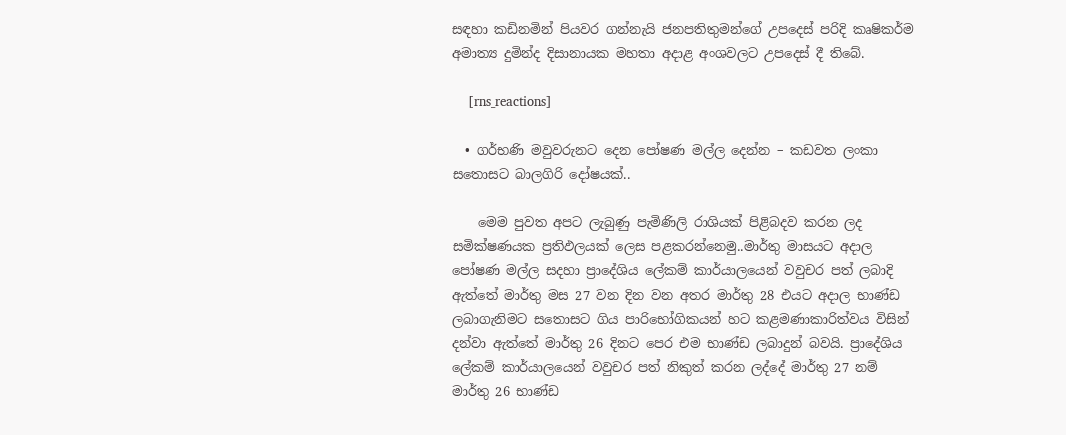සඳහා කඩිනමින් පිය‍වර ගන්නැයි ‍ජනපතිතුමන්ගේ උපදෙස් පරිදි කෘෂිකර්ම අමාත්‍ය දුමින්ද දිසානායක මහතා අදාළ අංශවලට උපදෙස් දී තිබේ.

    [rns_reactions]

  • ගර්භණි මවුවරුනට දෙන පෝෂණ මල්ල දෙන්න – කඩවත ලංකා සතොසට බාලගිරි දෝෂයක්..

    මෙම පුවත අපට ලැබුණු පැමිණිලි රාශියක් පිළිබදව කරන ලද සමික්ෂණයක ප්‍රතිඵලයක් ලෙස පළකරන්නෙමු..මාර්තු මාසයට අදාල පෝෂණ මල්ල සදහා ප්‍රාදේශිය ලේකම් කාර්යාලයෙන් වවුචර පත් ලබාදි ඇත්තේ මාර්තු මස 27 වන දින වන අතර මාර්තු 28 එයට අදාල භාණ්ඩ ලබාගැනිමට සතොසට ගිය පාරිභෝගිකයන් හට කළමණාකාරිත්වය විසින් දන්වා ඇත්තේ මාර්තු 26 දිනට පෙර එම භාණ්ඩ ලබාදුන් බවයි. ප්‍රාදේශිය ලේකම් කාර්යාලයෙන් වවුචර පත් නිකුත් ක‍රන ලද්දේ මාර්තු 27 නම් මාර්තු 26 භාණ්ඩ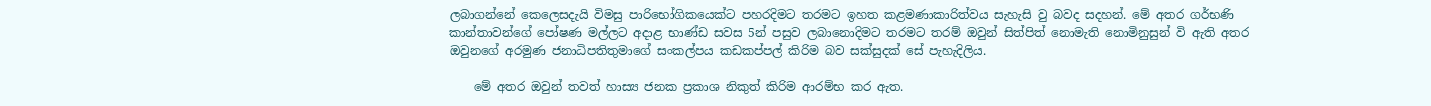ලබාගන්නේ කෙලෙසදැයි විමසු පාරිභෝගිකයෙක්ට පහරදිමට තරමට ඉහත කළමණාකාරිත්වය සැහැසි වු බවද සදහන්. මේ අතර ගර්භණි කාන්තාවන්ගේ පෝෂණ මල්ලට අදාළ භාණ්ඩ සවස 5න් පසුව ලබානොදිමට තරමට තරම් ඔවුන් සිත්පිත් නොමැති නොමිනුසුන් වි ඇති අතර  ඔවුනගේ අරමුණ ජනාධිපතිතුමාගේ සංකල්පය කඩකප්පල් කිරිම බව සක්සුදක් සේ පැහැදිලිය.

    මේ අතර ඔවුන් තවත් හාස්‍ය ජනක ප්‍රකාශ නිකුත් කිරිම ආරම්භ කර ඇත.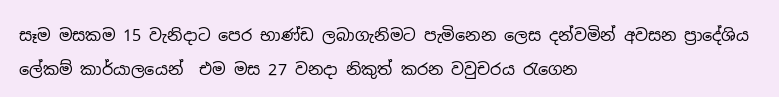සෑම මසකම 15 වැනිදාට පෙර භාණ්ඩ ලබාගැනිමට පැමිනෙන ලෙස දන්වමින් අවසන ප්‍රාදේශිය ලේකම් කාර්යාලයෙන්  එම මස 27 වනදා නිකුත් කරන වවුචරය රැගෙන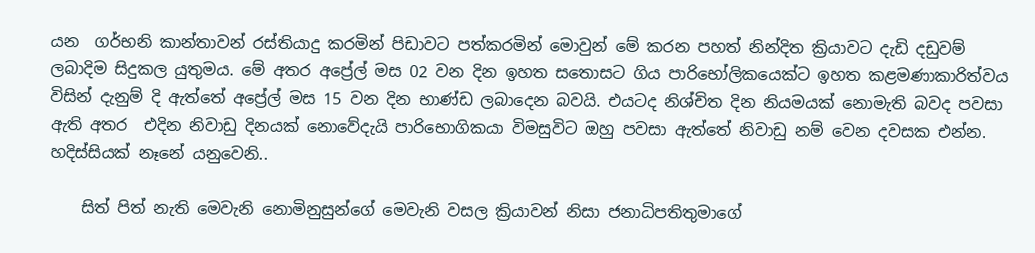යන  ගර්භනි කාන්තාවන් රස්තියාදු කරමින් පිඩාවට පත්කරමින් මොවුන් මේ කරන පහත් නින්දිත ක්‍රියාවට දැඩි දඩුවම් ලබාදිම සිදුකල යුතුමය. මේ අතර අප්‍රේල් මස 02 වන දින ඉහත සතොසට ගිය පාරිභෝලිකයෙක්ට ඉහත කළමණාකාරිත්වය විසින් දැනුම් දි ඇත්තේ අප්‍රේල් මස 15 වන දින භාණ්ඩ ලබාදෙන බවයි. එයටද නිශ්චිත දින නියමයක් නොමැති බවද පවසා ඇති අතර  එදින නිවාඩු දිනයක් නොවේදැයි පාරිභොගිකයා විමසුවිට ඔහු පවසා ඇත්තේ නිවාඩු නම් වෙන දවසක එන්න. හදිස්සියක් නෑනේ යනුවෙනි..

    සිත් පිත් නැති මෙවැනි නොමිනුසුන්ගේ මෙවැනි වසල ක්‍රියාවන් නිසා ජනාධිපතිතුමාගේ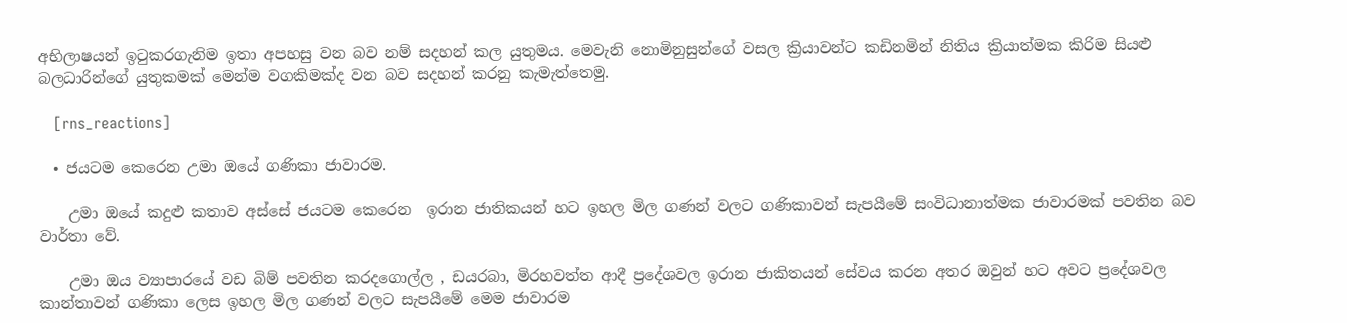අභිලාෂයන් ඉටුකරගැනිම ඉතා අපහසු වන බව නම් සදහන් කල යුතුමය. මෙවැනි නොමිනුසුන්ගේ වසල ක්‍රියාවන්ට කඩිනමින් නිතිය ක්‍රියාත්මක කිරිම සියළු බලධාරින්ගේ යුතුකමක් මෙන්ම වගකිමක්ද වන බව සදහන් කරනු කැමැත්තෙමු.

    [rns_reactions]

  • ජයටම කෙරෙන උමා ඔයේ ගණිකා ජාවාරම.

    උමා ඔයේ කදුළු කතාව අස්සේ ජයටම කෙරෙන  ඉරාන ජාතිකයන් හට ඉහල මිල ගණන් වලට ගණිකාවන් සැපයීමේ සංවිධානාත්මක ජාවාරමක් පවතින බව වාර්තා වේ.

    උමා ඔය ව්‍යාපාරයේ වඩ බිම් පවතින කරදගොල්ල , ඩයරබා, මිරහවත්ත ආදී ප්‍රදේශවල ඉරාන ජාකිතයන් සේවය කරන අතර ඔවුන් හට අවට ප්‍රදේශවල කාන්තාවන් ගණිකා ලෙස ඉහල මිල ගණන් වලට සැපයීමේ මෙම ජාවාරම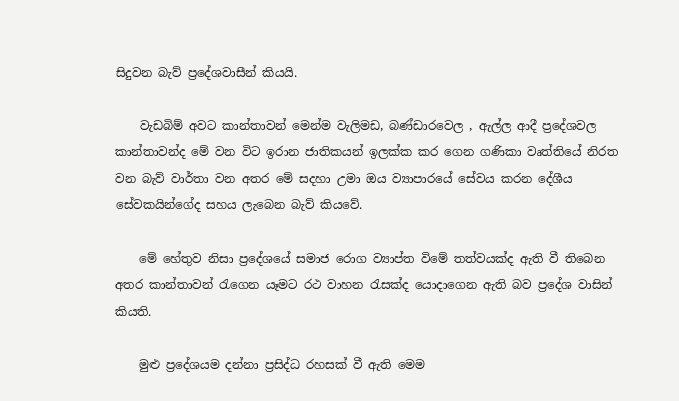සිදුවන බැව් ප්‍රදේශවාසීන් කියයි.

    වැඩබිම් අවට කාන්තාවන් මෙන්ම වැලිමඩ, බණ්ඩාරවෙල , ඇල්ල ආදී ප්‍රදේශවල කාන්තාවන්ද මේ වන විට ඉරාන ජාතිකයන් ඉලක්ක කර ගෙන ගණිකා වෘත්තියේ නිරත වන බැව් වාර්තා වන අතර මේ සදහා උමා ඔය ව්‍යාපාරයේ සේවය කරන දේශීය සේවකයින්ගේද සහය ලැබෙන බැව් කියවේ.

    මේ හේතුව නිසා ප්‍රදේශයේ සමාජ රොග ව්‍යාප්ත විමේ තත්වයක්ද ඇති වී තිබෙන අතර කාන්තාවන් රැගෙන යෑමට රථ වාහන රැසක්ද යොදාගෙන ඇති බව ප්‍රදේශ වාසින් කියති.

    මුළු ප්‍රදේශයම දන්නා ප්‍රසිද්ධ රහසක් වී ඇති මෙම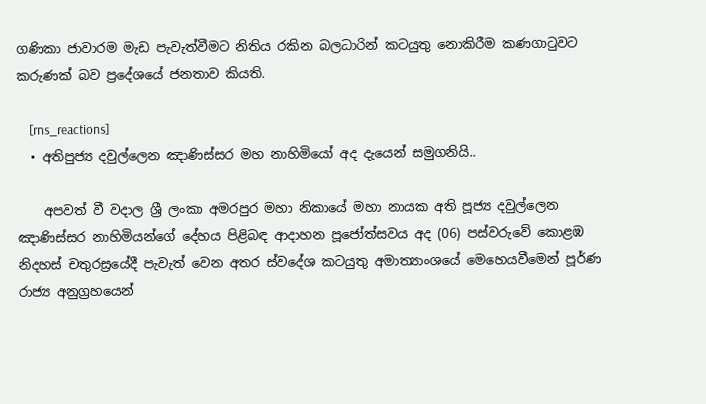ගණිකා ජාවාරම මැඩ පැවැත්වීමට නිතිය රකින බලධාරින් කටයුතු නොකිරීම කණගාටුවට කරුණක් බව ප්‍රදේශයේ ජනතාව කියති.

    [rns_reactions]
  • අතිපුජ්‍ය දවුල්ලෙන ඤාණිස්සර මහ නාහිමියෝ අද දැයෙන් සමුගනියි..

    අපවත් වී වදාල ශ්‍රී ලංකා අමරපුර මහා නිකායේ මහා නායක අති පූජ්‍ය දවුල්ලෙන ඤාණිස්සර නාහිමියන්ගේ දේහය පිළිබඳ ආදාහන පූජෝත්සවය අද (06) පස්වරුවේ කොළඹ නිදහස් චතුරස්‍රයේදී පැවැත් වෙන අතර ස්වදේශ කටයුතු අමාත්‍යාංශයේ මෙහෙයවීමෙන් පූර්ණ රාජ්‍ය අනුග්‍රහයෙන්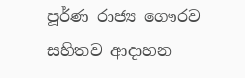පූර්ණ රාජ්‍ය ගෞරව සහිතව ආදාහන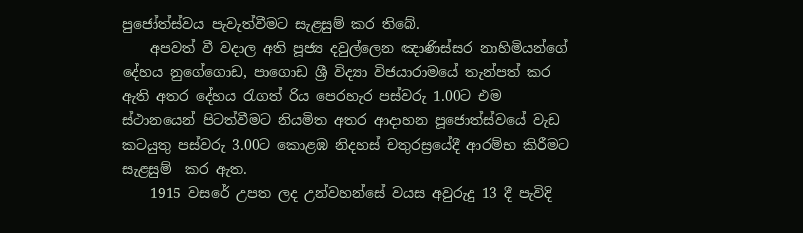පුජෝත්ස්වය පැවැත්වීමට සැළසුම් කර තිබේ.
    අපවත් වී වදාල අති පූජ්‍ය දවුල්ලෙන ඤාණිස්සර නාහිමියන්ගේ දේහය නුගේගොඩ, පාගොඩ ශ්‍රී විද්‍යා විජයාරාමයේ තැන්පත් කර ඇති අතර දේහය රැගත් රිය පෙරහැර පස්වරු 1.00ට එම ස්ථානයෙන් පිටත්වීමට නියමිත අතර ආදාහන පූජොත්ස්වයේ වැඩ කටයුතු පස්වරු 3.00ට කොළඹ නිදහස් චතුරස්‍රයේදී ආරම්භ කිරීමට සැළසුම්  කර ඇත.
    1915 වසරේ උපත ලද උන්වහන්සේ වයස අවුරුදු 13 දී පැවිදි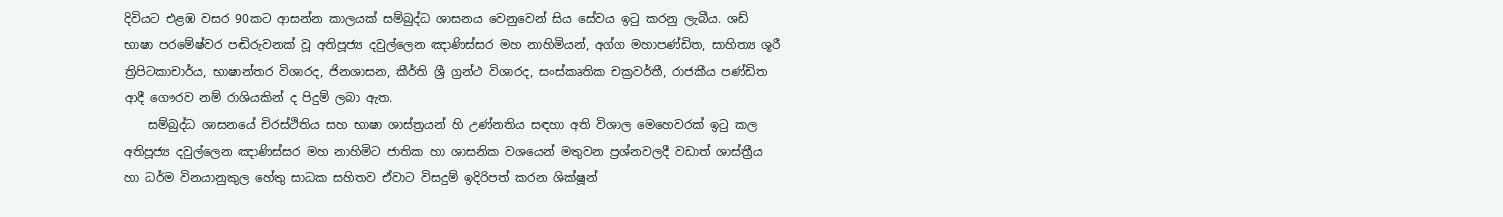දිවියට එළඹ වසර 90කට ආසන්න කාලයක් සම්බුද්ධ ශාසනය වෙනුවෙන් සිය සේවය ඉටු කරනු ලැබීය. ශඩ් භාෂා පරමේෂ්වර පඬිරුවනක් වූ අතිපූජ්‍ය දවුල්ලෙන ඤාණිස්සර මහ නාහිමියන්, අග්ග මහාපණ්ඩිත, සාහිත්‍ය ශූරී ත්‍රිපිටකාචාර්ය, භාෂාන්තර විශාරද, ජිනශාසන, කීර්ති ශ්‍රී ග්‍රන්ථ විශාරද, සංස්කෘතික චක්‍රවර්තී, රාජකීය පණ්ඩිත ආදී ගෞරව නම් රාශියකින් ද පිදුම් ලබා ඇත.
    සම්බුද්ධ ශාසනයේ චිරස්ථිතිය සහ භාෂා ශාස්ත්‍රයන් හි උණ්නතිය සඳහා අති විශාල මෙහෙවරක් ඉටු කල අතිපූජ්‍ය දවුල්ලෙන ඤාණිස්සර මහ නාහිමිට ජාතික හා ශාසනික වශයෙන් මතුවන ප්‍රශ්නවලදී වඩාත් ශාස්ත්‍රීය හා ධර්ම විනයානුකුල හේතු සාධක සහිතව ඒවාට විසදුම් ඉදිරිපත් කරන ශික්ෂූන්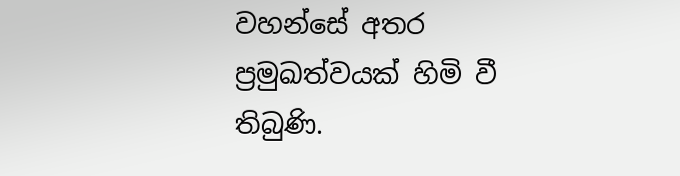වහන්සේ අතර ප්‍රමුඛත්වයක් හිමි වී තිබුණි.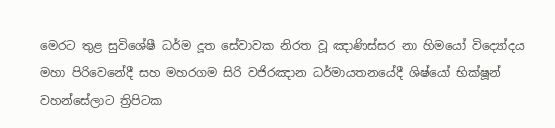මෙරට තුළ සුවිශේෂී ධර්ම දූත සේවාවක නිරත වූ ඤාණිස්සර නා හිමයෝ විද්‍යෝදය මහා පිරිවෙනේදී සහ මහරගම සිරි වජිරඤාන ධර්මායතනයේදී ශිෂ්යෝ භික්ෂූන් වහන්සේලාට ත්‍රිපිටක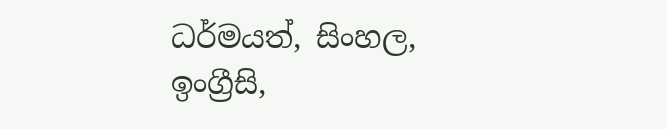ධර්මයත්, සිංහල, ඉංග්‍රීසි,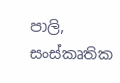පාලි, සංස්කෘතික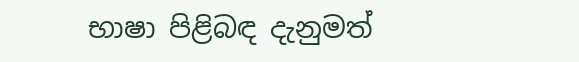භාෂා පිළිබඳ දැනුමත්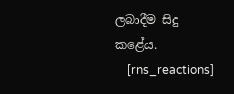ලබාදීම සිදු කළේය.
    [rns_reactions]